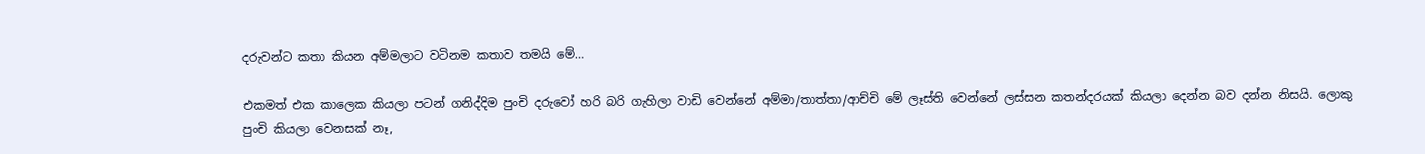දරුවන්ට කතා කියන අම්මලාට වටිනම කතාව තමයි මේ…

එකමත් එක කාලෙක කියලා පටන් ගනිද්දිම පුංචි දරුවෝ හරි බරි ගැහිලා වාඩි වෙන්නේ අම්මා/තාත්තා/ආච්චි මේ ලෑස්ති වෙන්නේ ලස්සන කතන්දරයක් කියලා දෙන්න බව දන්න නිසයි. ලොකු පුංචි කියලා වෙනසක් නෑ,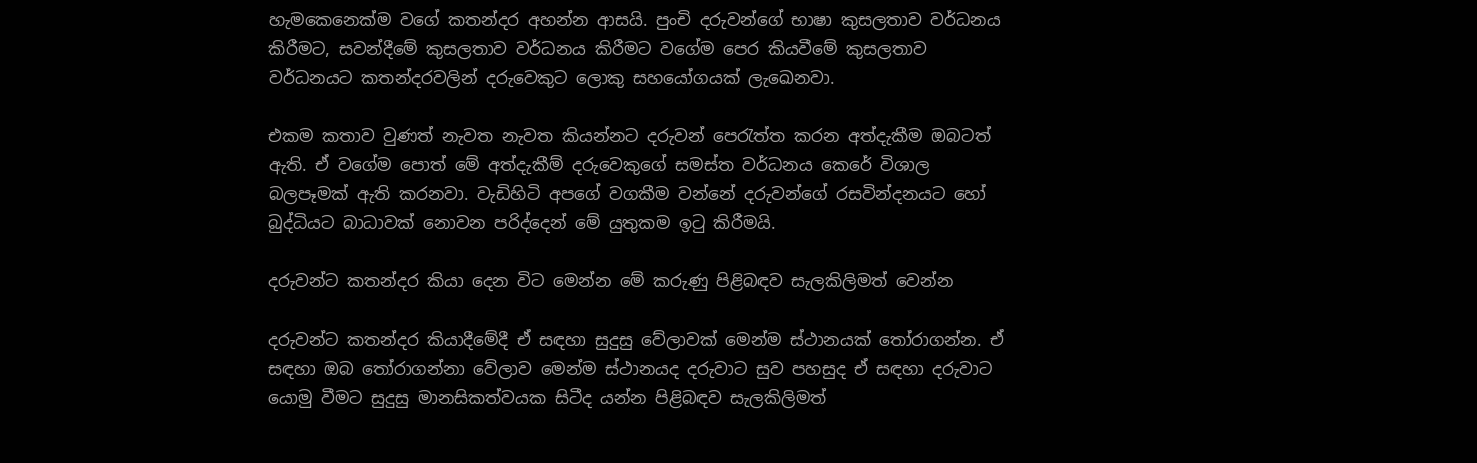හැමකෙනෙක්ම වගේ කතන්දර අහන්න ආසයි. පුංචි දරුවන්ගේ භාෂා කුසලතාව වර්ධනය කිරීමට, සවන්දීමේ කුසලතාව වර්ධනය කිරීමට වගේම පෙර කියවීමේ කුසලතාව වර්ධනයට කතන්දරවලින් දරුවෙකුට ලොකු සහයෝගයක් ලැඛෙනවා.

එකම කතාව වුණත් නැවත නැවත කියන්නට දරුවන් පෙරැත්ත කරන අත්දැකීම ඔබටත් ඇති. ඒ වගේම පොත් මේ අත්දැකීම් දරුවෙකුගේ සමස්ත වර්ධනය කෙරේ විශාල බලපෑමක් ඇති කරනවා. වැඩිහිටි අපගේ වගකීම වන්නේ දරුවන්ගේ රසවින්දනයට හෝ බුද්ධියට බාධාවක් නොවන පරිද්දෙන් මේ යුතුකම ඉටු කිරීමයි.

දරුවන්ට කතන්දර කියා දෙන විට මෙන්න මේ කරුණු පිළිබඳව සැලකිලිමත් වෙන්න

දරුවන්ට කතන්දර කියාදීමේදී ඒ සඳහා සුදුසු වේලාවක් මෙන්ම ස්ථානයක් තෝරාගන්න. ඒ සඳහා ඔබ තෝරාගන්නා වේලාව මෙන්ම ස්ථානයද දරුවාට සුව පහසුද ඒ සඳහා දරුවාට යොමු වීමට සුදුසු මානසිකත්වයක සිටීද යන්න පිළිබඳව සැලකිලිමත්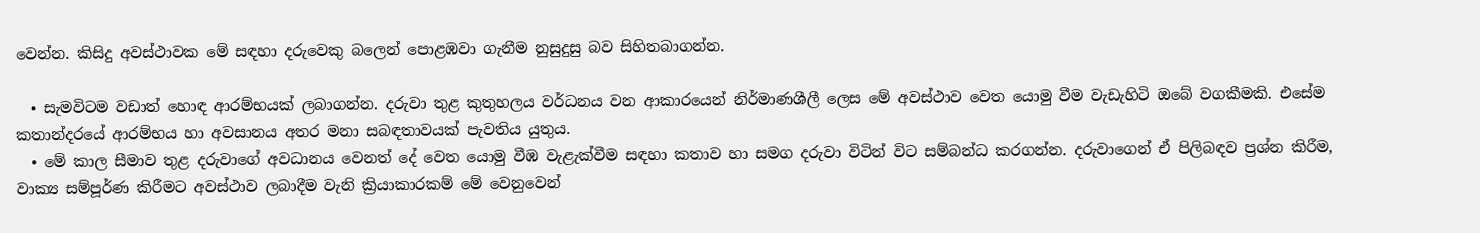වෙන්න. කිසිදු අවස්ථාවක මේ සඳහා දරුවෙකු බලෙන් පොළඹවා ගැනීම නුසුදුසු බව සිහිතබාගන්න.

  • සැමවිටම වඩාත් හොඳ ආරම්භයක් ලබාගන්න. දරුවා තුළ කුතුහලය වර්ධනය වන ආකාරයෙන් නිර්මාණශීලී ලෙස මේ අවස්ථාව වෙත යොමු වීම වැඩැහිටි ඔබේ වගකීමකි. එසේම කතාන්දරයේ ආරම්භය හා අවසානය අතර මනා සබඳතාවයක් පැවතිය යුතුය.
  • මේ කාල සීමාව තුළ දරුවාගේ අවධානය වෙනත් දේ වෙත යොමු වීඹ වැළැක්වීම සඳහා කතාව හා සමග දරුවා විටින් විට සම්බන්ධ කරගන්න. දරුවාගෙන් ඒ පිලිබඳව ප්‍රශ්න කිරීම, වාක්‍ය සම්පූර්ණ කිරීමට අවස්ථාව ලබාදීම වැනි ක්‍රියාකාරකම් මේ වෙනුවෙන්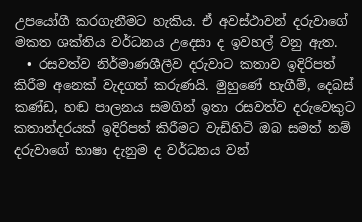උපයෝගී කරගැනීමට හැකිය. ඒ අවස්ථාවන් දරුවාගේ මකත ශක්තිය වර්ධනය උදෙසා ද ඉවහල් වනු ඇත.
  • රසවත්ව නිර්මාණශීලීව දරුවාට කතාව ඉදිරිපත් කිරීම අනෙක් වැදගත් කරුණයි. මුහුණේ හැගීම්, දෙබස් කණ්ඩ, හඬ පාලනය සමගින් ඉතා රසවත්ව දරුවෙකුට කතාන්දරයක් ඉදිරිපත් කිරීමට වැඩිහිටි ඔබ සමත් නම් දරුවාගේ භාෂා දැනුම ද වර්ධනය වන්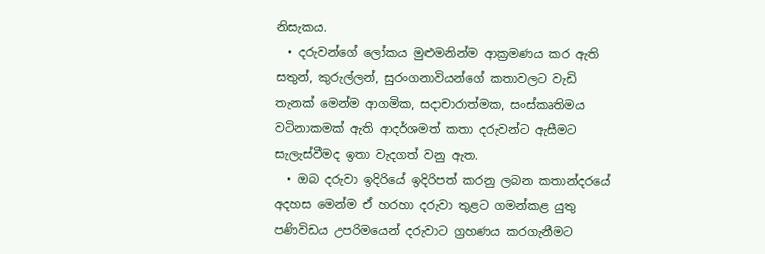නිසැකය.
  • දරුවන්ගේ ලෝකය මුළුමනින්ම ආක්‍රමණය කර ඇති සතුන්, කුරුල්ලන්, සුරංගනාවියන්ගේ කතාවලට වැඩි තැනක් මෙන්ම ආගමික, සදාචාරාත්මක, සංස්කෘතිමය වටිනාකමක් ඇති ආදර්ශමත් කතා දරුවන්ට ඇසීමට සැලැස්වීමද ඉතා වැදගත් වනු ඇත.
  • ඔබ දරුවා ඉදිරියේ ඉදිරිපත් කරනු ලබන කතාන්දරයේ අදහස මෙන්ම ඒ හරහා දරුවා තුළට ගමන්කළ යුතු පණිවිඩය උපරිමයෙන් දරුවාට ග්‍රහණය කරගැනීමට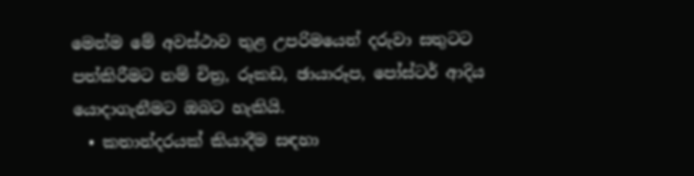මෙන්ම මේ අවස්ථාව තුළ උපරිමයෙන් දරුවා සතුටට පත්කිරීමට නම් චිත්‍ර, රූකඩ, ඡායාරූප, පෝස්ටර් ආදිය යොදාගැනීමට ඔබට හැකියි.
  • කතාන්දරයක් කියාදීම සඳහා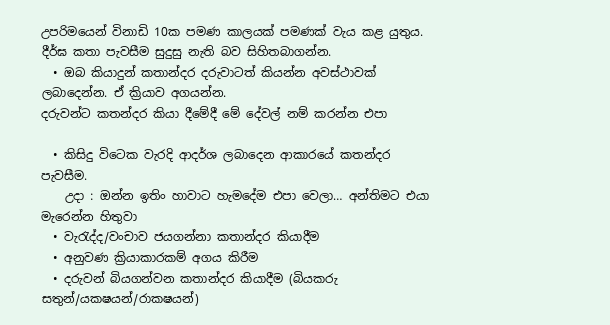උපරිමයෙන් විනාඩි 10ක පමණ කාලයක් පමණක් වැය කළ යුතුය. දීර්ඝ කතා පැවසීම සුදුසු නැති බව සිහිතබාගන්න.
  • ඔබ කියාදුන් කතාන්දර දරුවාටත් කියන්න අවස්ථාවක් ලබාදෙන්න. ඒ ක්‍රියාව අගයන්න.
දරුවන්ට කතන්දර කියා දීමේදී මේ දේවල් නම් කරන්න එපා

  • කිසිදු විටෙක වැරදි ආදර්ශ ලබාදෙන ආකාරයේ කතන්දර පැවසීම.
    උදා : ඔන්න ඉතිං හාවාට හැමදේම එපා වෙලා… අන්තිමට එයා මැරෙන්න හිතුවා
  • වැරැද්ද/වංචාව ජයගන්නා කතාන්දර කියාදීම
  • අනුවණ ක්‍රියාකාරකම් අගය කිරීම
  • දරුවන් බියගන්වන කතාන්දර කියාදීම (බියකරු සතුන්/යක‍ෂයන්/රාක‍ෂයන්)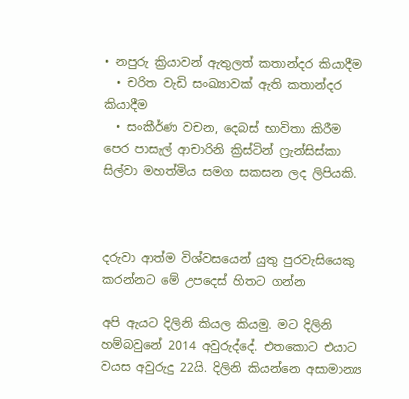• නපුරු ක්‍රියාවන් ඇතුලත් කතාන්දර කියාදීම
  • චරිත වැඩි සංඛ්‍යාවක් ඇති කතාන්දර කියාදීම
  • සංකීර්ණ වචන, දෙබස් භාවිතා කිරීම
පෙර පාසැල් ආචාරිනි ක්‍රිස්ටින් ෆ්‍රැන්සිස්කා සිල්වා මහත්මිය සමග සකසන ලද ලිපියකි.



දරුවා ආත්ම විශ්වසයෙන් යුතු පුරවැසියෙකු කරන්නට මේ උපදෙස් හිතට ගන්න

අපි ඇයට දිලිනි කියල කියමු. මට දිලිනි හම්බවුනේ 2014 අවුරුද්දේ. එතකොට එයාට වයස අවුරුදු 22යි. දිලිනි කියන්නෙ අසාමාන්‍ය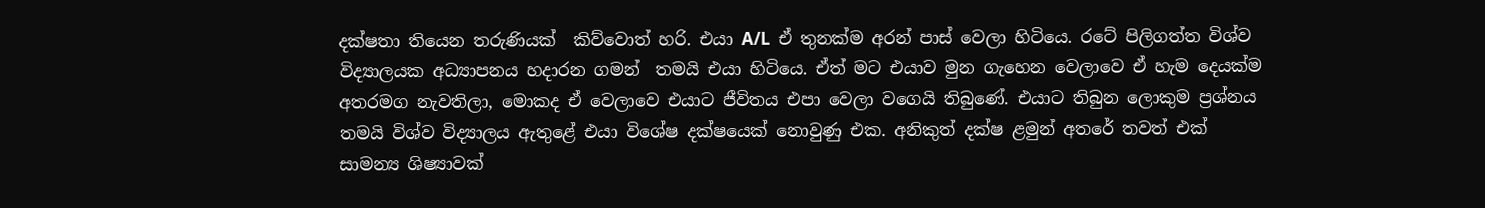දක්ෂතා තියෙන තරුණියක්  කිව්වොත් හරි. එයා A/L  ඒ තුනක්ම අරන් පාස් වෙලා හිටියෙ. රටේ පිලිගත්ත විශ්ව විද්‍යාලයක අධ්‍යාපනය හදාරන ගමන්  තමයි එයා හිටියෙ. ඒත් මට එයාව මුන ගැහෙන වෙලාවෙ ඒ හැම දෙයක්ම අතරමග නැවතිලා, මොකද ඒ වෙලාවෙ එයාට ජීවිතය එපා වෙලා වගෙයි තිබුණේ. එයාට තිබුන ලොකුම ප්‍රශ්නය තමයි විශ්ව විද්‍යාලය ඇතුළේ එයා විශේෂ දක්ෂයෙක් නොවුණු එක. අනිකුත් දක්ෂ ළමුන් අතරේ තවත් එක් සාමන්‍ය ශිෂ්‍යාවක්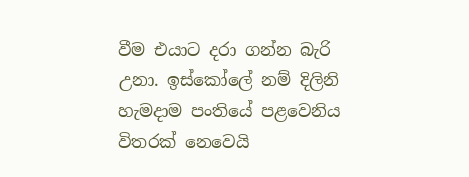වීම එයාට දරා ගන්න බැරි උනා. ඉස්කෝලේ නම් දිලිනි හැමදාම පංතියේ පළවෙනිය විතරක් නෙවෙයි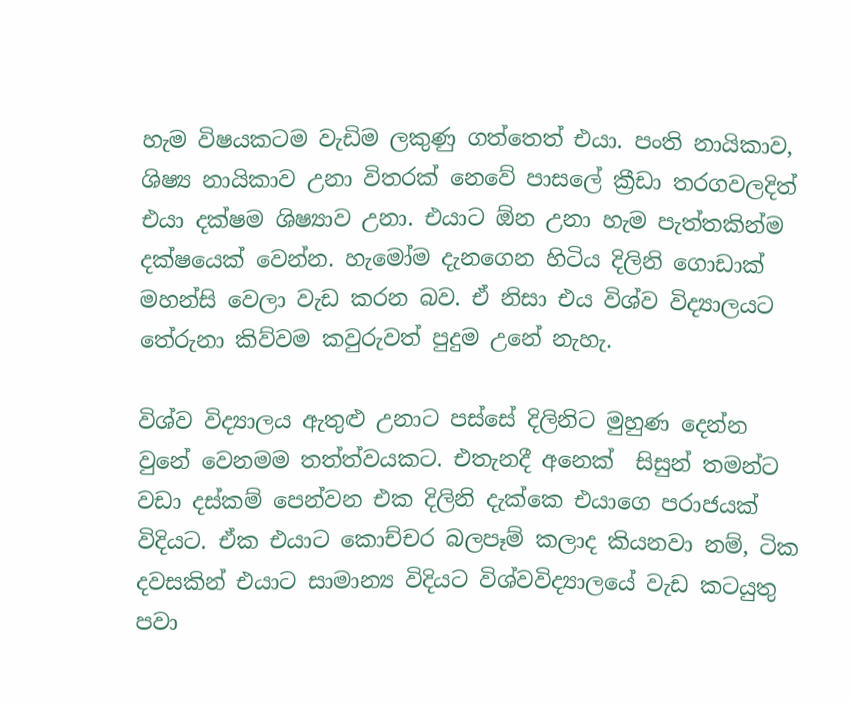හැම විෂයකටම වැඩිම ලකුණු ගත්තෙත් එයා. පංති නායිකාව, ශිෂ්‍ය නායිකාව උනා විතරක් නෙවේ පාසලේ ක්‍රීඩා තරගවලදිත් එයා දක්ෂම ශිෂ්‍යාව උනා. එයාට ඕන උනා හැම පැත්තකින්ම දක්ෂයෙක් වෙන්න. හැමෝම දැනගෙන හිටිය දිලිනි ගොඩාක් මහන්සි වෙලා වැඩ කරන බව. ඒ නිසා එය විශ්ව විද්‍යාලයට තේරුනා කිව්වම කවුරුවත් පුදුම උනේ නැහැ.

විශ්ව විද්‍යාලය ඇතුළු උනාට පස්සේ දිලිනිට මුහුණ දෙන්න වුනේ වෙනමම තත්ත්වයකට. එතැනදී අනෙක්  සිසුන් තමන්ට වඩා දස්කම් පෙන්වන එක දිලිනි දැක්කෙ එයාගෙ පරාජයක් විදියට. ඒක එයාට කොච්චර බලපෑම් කලාද කියනවා නම්, ටික දවසකින් එයාට සාමාන්‍ය විදියට විශ්වවිද්‍යාලයේ වැඩ කටයුතු පවා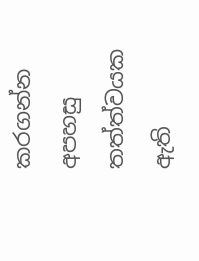කරගන්න අපහසු තත්ත්වයක ඇති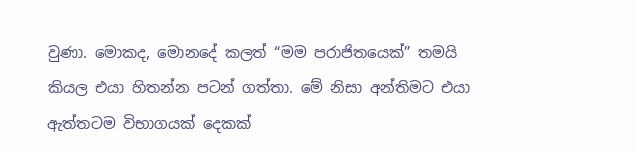වුණා. මොකද, මොනදේ කලත් “මම පරාජිතයෙක්” තමයි කියල එයා හිතන්න පටන් ගත්තා. මේ නිසා අන්තිමට එයා ඇත්තටම විභාගයක් දෙකක්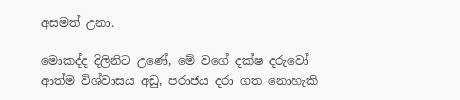අසමත් උනා.

මොකද්ද දිලිනිට උණේ, මේ වගේ දක්ෂ දරුවෝ ආත්ම විශ්වාසය අඩු, පරාජය දරා ගත නොහැකි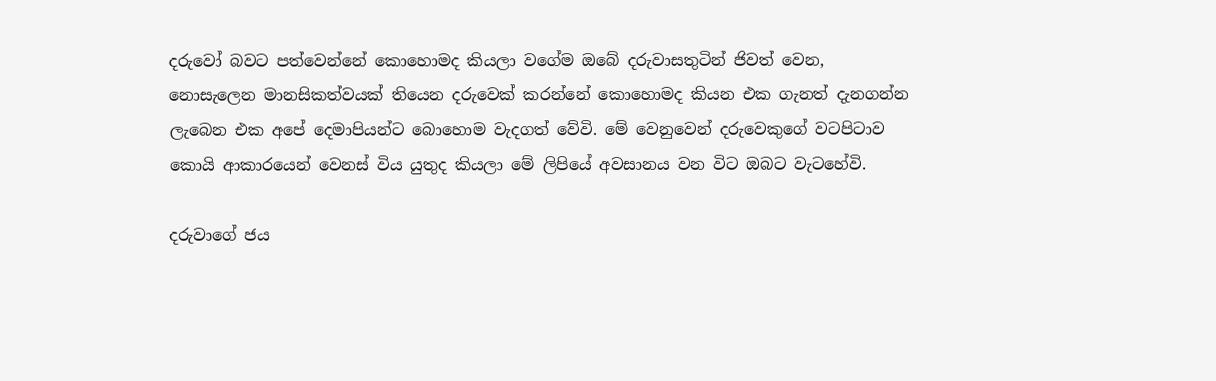දරුවෝ බවට පත්වෙන්නේ කොහොමද කියලා වගේම ඔබේ දරුවාසතුටින් ජිවත් වෙන, නොසැලෙන මානසිකත්වයක් තියෙන දරුවෙක් කරන්නේ කොහොමද කියන එක ගැනත් දැනගන්න ලැබෙන එක අපේ දෙමාපියන්ට බොහොම වැදගත් වේවි. මේ වෙනුවෙන් දරුවෙකුගේ වටපිටාව කොයි ආකාරයෙන් වෙනස් විය යුතුද කියලා මේ ලිපියේ අවසානය වන විට ඔබට වැටහේවි.

දරුවාගේ ජය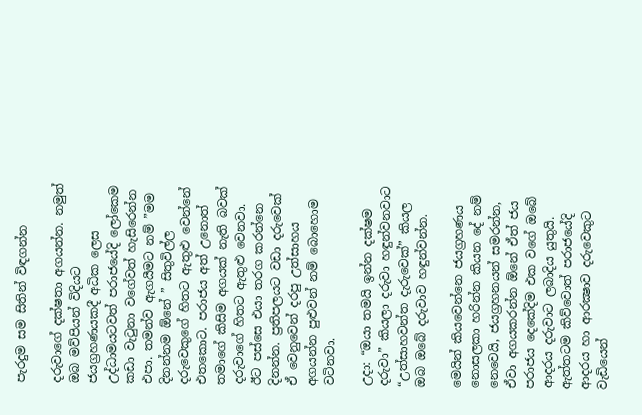පැරදුම සම සිතින් විඳගන්න

දරුවාගේ දක්ෂතා අගයන්න. නමුත් ඔබ මව්පියන් විදියට ජයග්‍රහණයකදී අධික ලෙස උද්ධාමයටවත් පරාජයේදි ලෝකෙම කඩා වැ‍ටුනා වගේවත් හැසිරෙන්න එපා. තමන්ව ඇගයීමට නම් ”මම දිනන්නම ඕනේ ” සිතුවිල්ල දරුවෙකුගේ හිතට ඇතුළු වෙන්නේ එතකොට. පරාජය අත් උනොත් තමාගේ කිසිම අගයක් නැති බවක් දරුවාගේ හිතට ඇතුළු වෙනවා. ඊට පස්සෙ එයා තරග කරන්නෙ දිනන්න. ප්‍රතිපලයට වඩා දරුවෙක් ඒ වෙනුවෙන් දරපු උත්සාහය අගයන්න පුළුවන් නම් බොහොම වටිනවා.

උදා: “ඔයා තමයි ඉන්න දක්ෂම දරුවා” කියලා දරුවා හඳුන්වනවාට “උත්සාහවන්ත දැරුවෙක්” කියල ඔබ ඔබේ දරුවාව හඳුන්වන්න.

මෙයින් කියවෙන්නෙ ජයග්‍රහණය නොසලකා හරින්න කියන දේ නම් නෙවෙයි, ජයග්‍රහනයන් සමරන්න, ඒවා අගයකරන්න ඕනේ ඒත් ජය පරාජය දෙකේදිම එක වගේ ඔබේ ආදරය දරුවාට ලබාදිය යුතුයි. ඇත්තටම කිව්වොත් පරාජයේදි ආදරය හා ආරක්‍ෂාව දරුවෙකුට වැඩියෙන්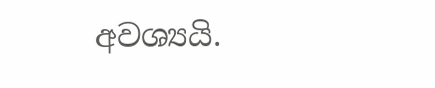අවශ්‍යයි.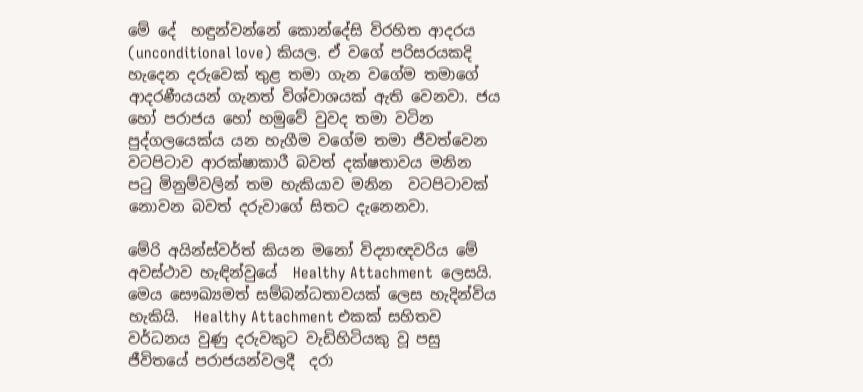මේ දේ  හඳුන්වන්නේ කොන්දේසි විරහිත ආදරය (unconditional love) කියල. ඒ වගේ පරිසරයකදි හැදෙන දරුවෙක් තුළ තමා ගැන වගේම තමාගේ ආදරණීයයන් ගැනත් විශ්වාශයක් ඇති වෙනවා. ජය හෝ පරාජය හෝ හමුවේ වුවද තමා වටින පුද්ගලයෙක්ය යන හැගීම වගේම තමා ජීවත්වෙන වටපිටාව ආරක්ෂාකාරී බවත් දක්ෂතාවය මනින ප‍ටු මිනුම්වලින් තම හැකියාව මනින  වටපිටාවක් නොවන බවත් දරුවාගේ සිතට දැනෙනවා.

මේරි අයින්ස්වර්ත් කියන මනෝ විද්‍යාඥවරිය මේ අවස්ථාව හැඳින්වුයේ  Healthy Attachment  ලෙසයි. මෙය සෞඛ්‍යමත් සම්බන්ධතාවයක් ලෙස හැදින්විය හැකියි.  Healthy Attachment එකක් සහිතව වර්ධනය වුණු දරුවකුට වැඩිහිටියකු වූ පසු ජීවිතයේ පරාජයන්වලදී  දරා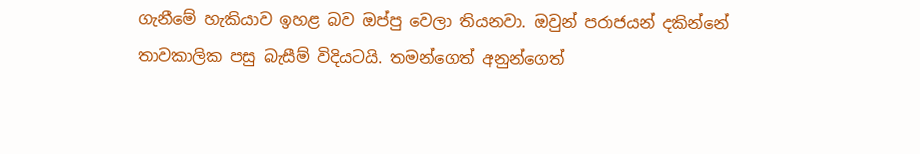ගැනීමේ හැකියාව ඉහළ බව ඔප්පු වෙලා තියනවා. ඔවුන් පරාජයන් දකින්නේ තාවකාලික පසු බැසීම් විදියටයි. තමන්ගෙත් අනුන්ගෙත්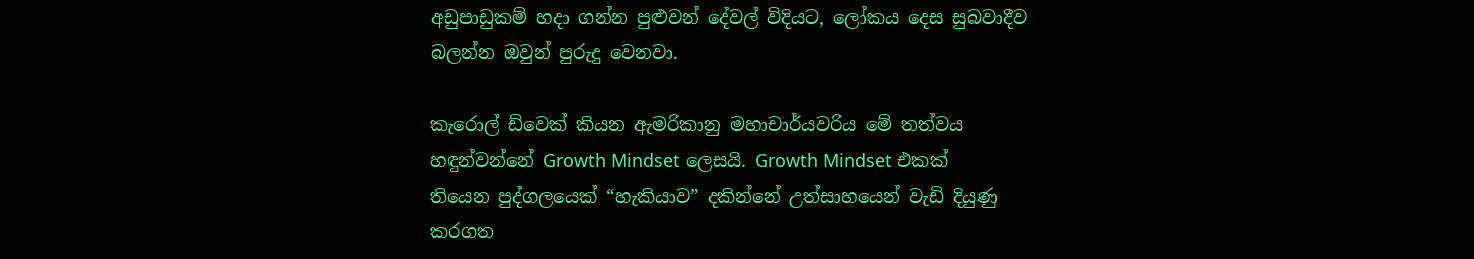අඩුපාඩුකම් හදා ගන්න පුළුවන් දේවල් විදියට, ලෝකය දෙස සුබවාදීව බලන්න ඔවුන් පුරුදු වෙනවා.

කැරොල් ඩ්වෙක් කියන ඇමරිකානු මහාචාර්යවරිය මේ තත්වය හඳුන්වන්නේ Growth Mindset ලෙසයි. Growth Mindset එකක් තියෙන පුද්ගලයෙක් “හැකියාව” දකින්නේ උත්සාහයෙන් වැඩි දියුණු කරගත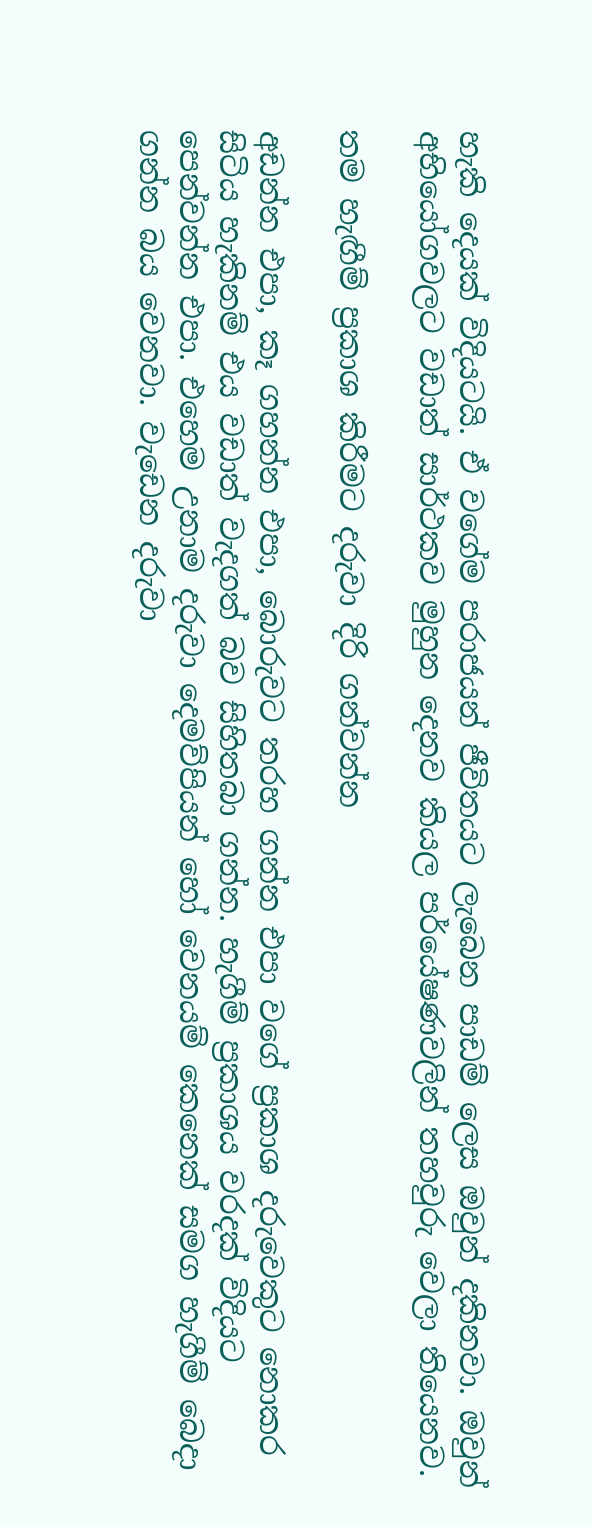හැකි දෙයක් විදියටයි. ඒ වගේම පරාජයන් ජීවිතයට ලැබෙන පාඩම් ලෙස ඔවුන් දකිනවා. ඔවුන් අභියෝගවලට වඩාත් සාර්ථකව මුහුන දෙනව කියල පර්යේෂණවලින් තහවුරු වෙලා තියෙනව.

තම හැඟීම් ප්‍රකාශ කිරීමට දරුවා දිරි ගන්වන්න

අඩන්න එපා, කෑ ගහන්න එපා, බොරුවට තරහ ගන්න එපා වගේ ප්‍රකාශ දරුවෙකුට නොකර සිටිය හැකිනම් එය වඩාත් වැදගත් බව සිහිතබා ගන්න. හැගීම් ප්‍රකාශය වරදක් විදියට පෙන්වන්න එපා. එහෙම උනාම දරුවා දෙමව්පියන් හෝ වෙනයම් කෙනෙක් සමග හැගීම් බෙදා ගන්න බය වෙනවා. වැඩෙන දරුවා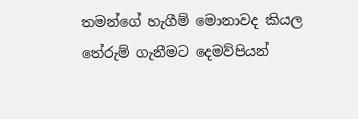තමන්ගේ හැගීම් මොනාවද කියල තේරුම් ගැනීමට දෙමව්පියන්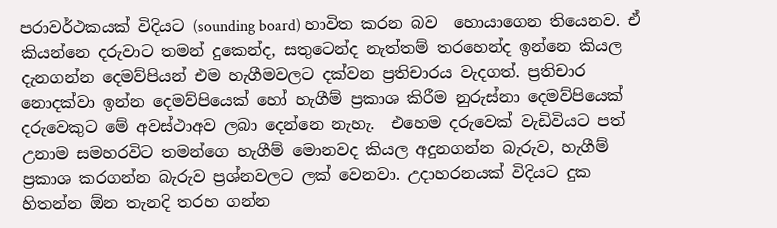පරාවර්ථකයක් විදියට (sounding board) හාවිත කරන බව  හොයාගෙන තියෙනව. ඒ කියන්නෙ දරුවාට තමන් දුකෙන්ද, සතුටෙන්ද නැත්තම් තරහෙන්ද ඉන්නෙ කියල දැනගන්න දෙමව්පියන් එම හැගීමවලට දක්වන ප්‍රතිචාරය වැදගත්. ප්‍රතිචාර නොදක්වා ඉන්න දෙමව්පියෙක් හෝ හැගීම් ප්‍රකාශ කිරීම නුරුස්නා දෙමව්පියෙක් දරුවෙකුට මේ අවස්ථාඅව ලබා දෙන්නෙ නැහැ.  එහෙම දරුවෙක් වැඩිවියට පත් උනාම සමහරවිට තමන්ගෙ හැගීම් මොනවද කියල අදුනගන්න බැරුව, හැගීම් ප්‍රකාශ කරගන්න බැරුව ප්‍රශ්නවලට ලක් වෙනවා. උදාහරනයක් විදියට දුක හිතන්න ඕන තැනදි තරහ ගන්න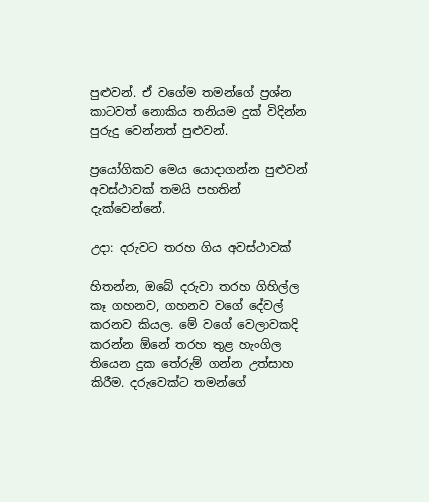පුළුවන්. ඒ වගේම තමන්ගේ ප්‍රශ්න කාටවත් නොකිය තනියම දුක් විදින්න පුරුදු වෙන්නත් පුළුවන්.

ප්‍රයෝගිකව මෙය යොදාගන්න පුළුවන් අවස්ථාවක් තමයි පහතින් දැක්වෙන්නේ.

උදා: දරුවට තරහ ගිය අවස්ථාවක්

හිතන්න, ඔබේ දරුවා තරහ ගිහිල්ල කෑ ගහනව, ගහනව වගේ දේවල් කරනව කියල. මේ වගේ වෙලාවකදි කරන්න ඕනේ තරහ තුළ හැංගිල තියෙන දුක තේරුම් ගන්න උත්සාහ කිරීම. දරුවෙක්ට තමන්ගේ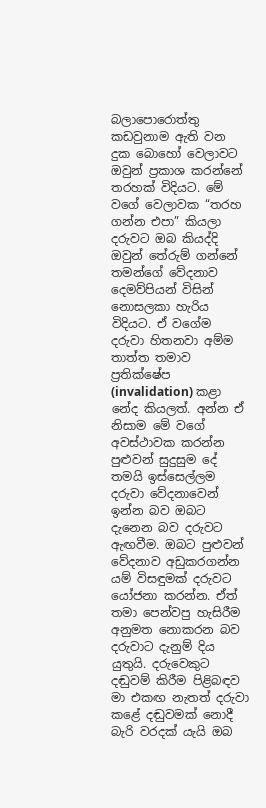බලාපොරොත්තු කඩවුනාම ඇති වන දුක බොහෝ වෙලාවට ඔවුන් ප්‍රකාශ කරන්නේ තරහක් විදියට. මේ වගේ වෙලාවක “තරහ ගන්න එපා” කියලා දරුවට ඔබ කියද්දි ඔවුන් තේරුම් ගන්නේ තමන්ගේ වේදනාව දෙමව්පියන් විසින් නොසලකා හැරිය විදියට. ඒ වගේම දරුවා හිතනවා අම්ම තාත්ත තමාව ප්‍රතික්ෂේප (invalidation) කළා නේද කියලත්. අන්න ඒ නිසාම මේ වගේ අවස්ථාවක කරන්න පුළුවන් සුදුසුම දේ තමයි ඉස්සෙල්ලම දරුවා වේදනාවෙන් ඉන්න බව ඔබට දැනෙන බව දරුවට ඇඟවීම. ඔබට පුළුවන් වේදනාව අඩුකරගන්න යම් විසඳුමක් දරුවට යෝජනා කරන්න. ඒත් තමා පෙන්වපු හැසිරීම අනුමත නොකරන බව දරුවාට දැනුම් දිය යුතුයි. දරුවෙකුට දඬුවම් කිරීම පිළිබඳව මා එකඟ නැතත් දරුවා කළේ දඬුවමක් නොදී බැරි වරදක් යැයි ඔබ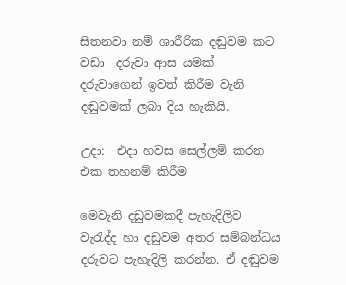සිතනවා නම් ශාරීරික දඬුවම කට වඩා  දරුවා ආස යමක් දරුවාගෙන් ඉවත් කිරීම වැනි දඬුවමක් ලබා දිය හැකියි.

උදා:  එදා හවස සෙල්ලම් කරන එක තහනම් කිරීම

මෙවැනි දඩුවමකදී පැහැදිලිව වැ‍රැද්ද හා දඩුවම අතර සම්බන්ධය දරුවට පැහැදිලි කරන්න. ඒ දඬුවම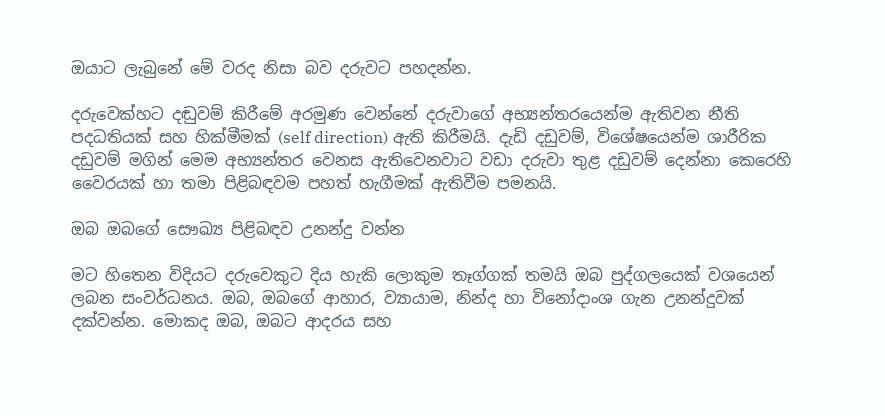ඔයාට ලැබුනේ මේ වරද නිසා බව දරුවට පහදන්න.

දරුවෙක්හට දඬුවම් කිරීමේ අරමුණ වෙන්නේ දරුවාගේ අභ්‍යන්තරයෙන්ම ඇතිවන නීති පදධතියක් සහ හික්මීමක් (self direction) ඇති කිරීමයි. දැඩි දඩුවම්, විශේෂයෙන්ම ශාරීරික දඩුවම් මගින් මෙම අභ්‍යන්තර වෙනස ඇතිවෙනවාට වඩා දරුවා තුළ දඩුවම් දෙන්නා කෙරෙහි වෛරයක් හා තමා පිළිබඳවම පහත් හැගීමක් ඇතිවීම පමනයි.

ඔබ ඔබගේ සෞඛ්‍ය පිළිබඳව උනන්දු වන්න

මට හිතෙන විදියට දරුවෙකුට දිය හැකි ලොකුම තෑග්ගක් තමයි ඔබ පුද්ගලයෙක් වශයෙන් ලබන සංවර්ධනය. ඔබ, ඔබගේ ආහාර, ව්‍යායාම, නින්ද හා විනෝදාංශ ගැන උනන්දුවක් දක්වන්න. මොකද ඔබ, ඔබට ආදරය සහ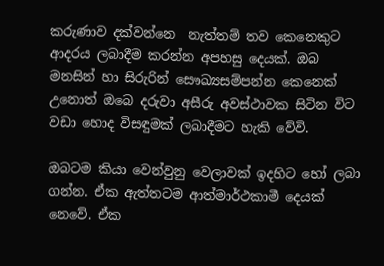කරුණාව දක්වන්නෙ  නැත්තම් තව කෙනෙකුට ආදරය ලබාදීම කරන්න අපහසු දෙයක්. ඔබ මනසින් හා සිරුරින් සෞඛ්‍යසම්පන්න කෙනෙක් උනොත් ඔබෙ දරුවා අසීරු අවස්ථාවක සිටින විට වඩා හොද විසඳුමක් ලබාදීමට හැකි වේවි.

ඔබටම කියා වෙන්වුනු වෙලාවක් ඉදහිට හෝ ලබා ගන්න. ඒක ඇත්තටම ආත්මාර්ථකාමී දෙයක් නෙවේ. ඒක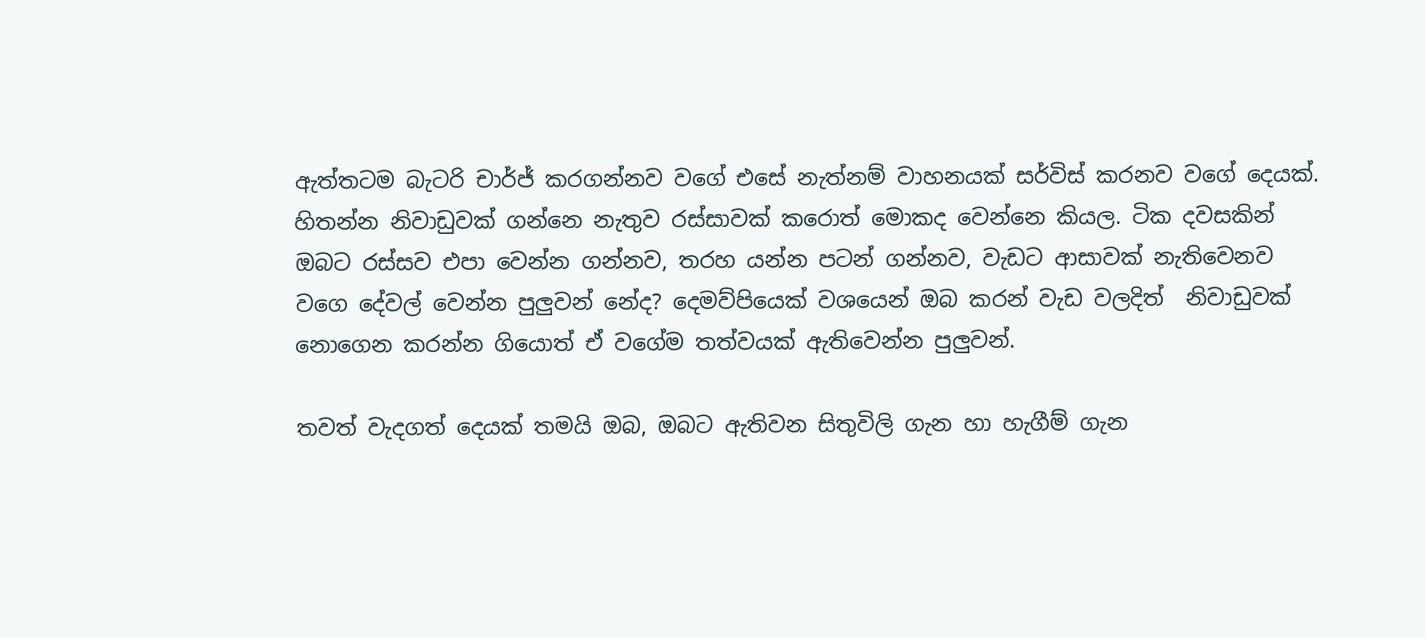ඇත්තටම බැටරි චාර්ජ් කරගන්නව වගේ එසේ නැත්නම් වාහනයක් සර්විස් කරනව වගේ දෙයක්. හිතන්න නිවාඩුවක් ගන්නෙ නැතුව රස්සාවක් කරොත් මොකද වෙන්නෙ කියල. ටික දවසකින් ඔබට රස්සව එපා වෙන්න ගන්නව, තරහ යන්න පටන් ගන්නව, වැඩට ආසාවක් නැතිවෙනව වගෙ දේවල් වෙන්න පුලුවන් නේද? දෙමව්පියෙක් වශයෙන් ඔබ කරන් වැඩ වලදිත්  නිවාඩුවක් නොගෙන කරන්න ගියොත් ඒ වගේම තත්වයක් ඇතිවෙන්න පුලුවන්.

තවත් වැදගත් දෙයක් තමයි ඔබ, ඔබට ඇතිවන සිතුවිලි ගැන හා හැගීම් ගැන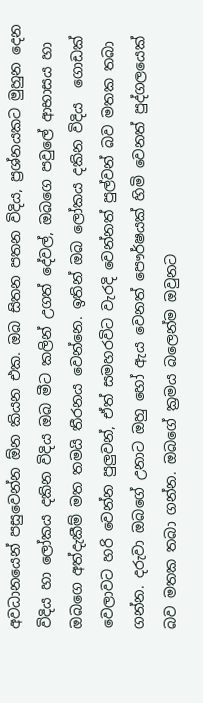අවධානයෙන් පසුවෙන්න ඕන කියන එක. ඔබ සිතන පතන විදිය, ප්‍රශ්නයකට මුහුන දෙන විදිය හා ලෝකය දකින විදිය ඔබ මීට කලින් උගත් දේවල්, ඔබගෙ පවුලේ ආභාසය හා ඔබගෙ අත්දැකීම් මත තමයි තීරනය වෙන්නෙ. ඉතින් ඔබ ලෝකය දකින විදිය  ගොඩක් වෙලාවට හරි වෙන්න පුලුවන්, ඒත් සමහරවිට වැරදි වෙන්නත් පුල්වන් බව මතක තබා ගන්න. දරුවා ඔබගේ උනාට ඔහු හෝ ඇය වෙනත් පෞර්ෂයක් හිමි වෙනත් පුද්ගලයෙක් බව මතක තබා ගන්න. ඔබගේ ක්‍රමය බලෙන්ම ඔවුනට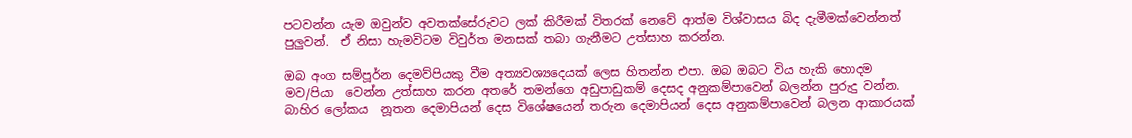පටවන්න යැම ඔවුන්ව අවතක්සේරුවට ලක් කිරීමක් විතරක් නෙවේ ආත්ම විශ්වාසය බිද දැමීමක්වෙන්නත් පුලුවන්.  ඒ නිසා හැමවිටම විවුර්ත මනසක් තබා ගැනීමට උත්සාහ කරන්න.

ඔබ අංග සම්පූර්න දෙමව්පියකු වීම අත්‍යවශ්‍යදෙයක් ලෙස හිතන්න එපා. ඔබ ඔබට විය හැකි හොදම මව/පියා  වෙන්න උත්සාහ කරන අතරේ තමන්ගෙ අඩුපාඩුකම් දෙසද අනුකම්පාවෙන් බලන්න පුරුදු වන්න. බාහිර ලෝකය  නූතන දෙමාපියන් දෙස විශේෂයෙන් තරුන දෙමාපියන් දෙස අනුකම්පාවෙන් බලන ආකාරයක්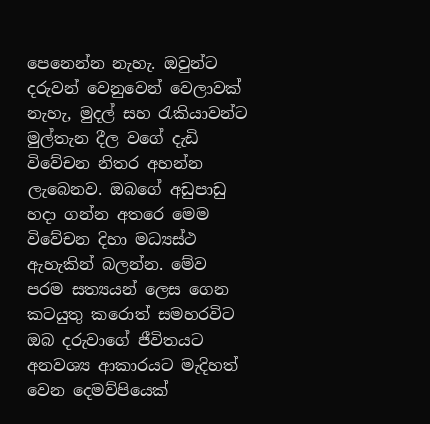පෙනෙන්න නැහැ. ඔවුන්ට දරුවන් වෙනුවෙන් වෙලාවක් නැහැ, මුදල් සහ ‍රැකියාවන්ට මුල්තැන දීල වගේ දැඩි විවේචන නිතර අහන්න ලැබෙනව. ඔබගේ අඩුපාඩු හදා ගන්න අතරෙ මෙම විවේචන දිහා මධ්‍යස්ථ ඇහැකින් බලන්න. මේව පරම සත්‍යයන් ලෙස ගෙන කටයුතු කරොත් සමහරවිට ඔබ දරුවාගේ ජීවිතයට අනවශ්‍ය ආකාරයට මැදිහත් වෙන දෙමව්පියෙක්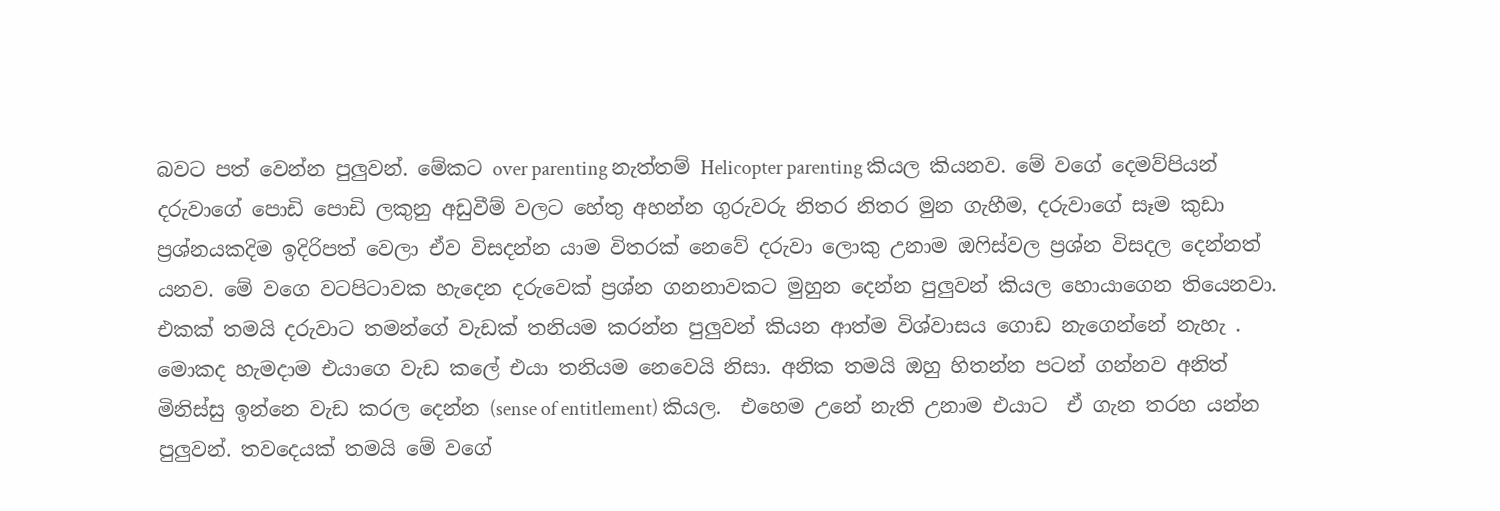බවට පත් වෙන්න පුලුවන්. මේකට over parenting නැත්තම් Helicopter parenting කියල කියනව. මේ වගේ දෙමව්පියන් දරුවාගේ පොඩි පොඩි ලකුනු අඩුවීම් වලට හේතු අහන්න ගුරුවරු නිතර නිතර මුන ගැහීම, දරුවාගේ සෑම කුඩා  ප්‍රශ්නයකදිම ඉදිරිපත් වෙලා ඒව විසදන්න යාම විතරක් නෙවේ දරුවා ලොකු උනාම ඔ‍ෆිස්වල ප්‍රශ්න විසදල දෙන්නත් යනව. මේ වගෙ වටපිටාවක හැදෙන දරුවෙක් ප්‍රශ්න ගනනාවකට මුහුන දෙන්න පුලුවන් කියල හොයාගෙන තියෙනවා. එකක් තමයි දරුවාට තමන්ගේ වැඩක් තනියම කරන්න පුලුවන් කියන ආත්ම විශ්වාසය ගොඩ නැගෙන්නේ නැහැ . මොකද හැමදාම එයාගෙ වැඩ කලේ එයා තනියම නෙවෙයි නිසා. අනික තමයි ඔහු හිතන්න පටන් ගන්නව අනිත් මිනිස්සු ඉන්නෙ වැඩ කරල දෙන්න (sense of entitlement) කියල.  එහෙම උනේ නැති උනාම එයාට  ඒ ගැන තරහ යන්න පුලුවන්. තවදෙයක් තමයි මේ වගේ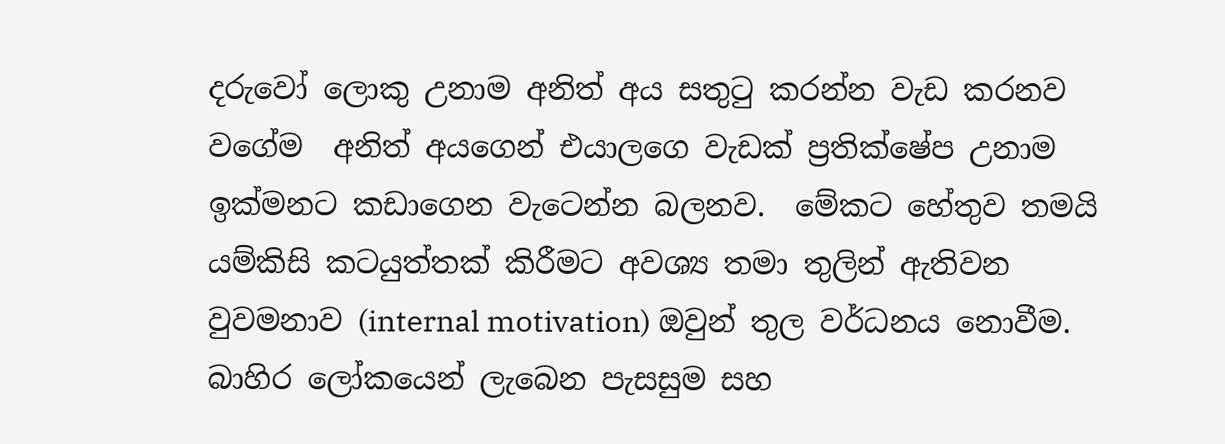දරුවෝ ලොකු උනාම අනිත් අය සතු‍ටු කරන්න වැඩ කරනව වගේම  අනිත් අයගෙන් එයාලගෙ වැඩක් ප්‍රතික්ෂේප උනාම ඉක්මනට කඩාගෙන වැටෙන්න බලනව.  මේකට හේතුව තමයි යම්කිසි කටයුත්තක් කිරීමට අවශ්‍ය තමා තුලින් ඇතිවන වුවමනාව (internal motivation) ඔවුන් තුල වර්ධනය නොවීම. බාහිර ලෝකයෙන් ලැබෙන පැසසුම සහ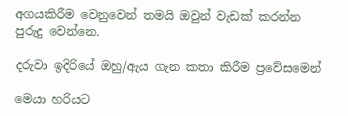අගයකිරීම වෙනුවෙන් තමයි ඔවුන් වැඩක් කරන්න පුරුදු වෙන්නෙ.

දරුවා ඉදිරියේ ඔහු/ඇය ගැන කතා කිරීම ප්‍රවේසමෙන්

මෙයා හරියට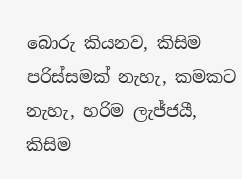බොරු කියනව, කිසිම පරිස්සමක් නැහැ, කමකට නැහැ, හරිම ලැජ්ජයී, කිසිම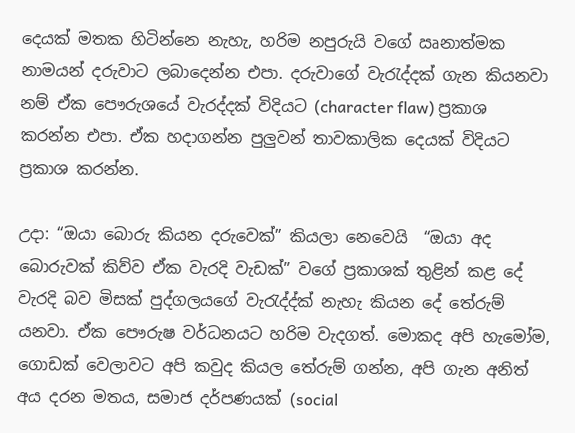දෙයක් මතක හිටින්නෙ නැහැ, හරිම නපුරුයි වගේ ඍනාත්මක නාමයන් දරුවාට ලබාදෙන්න එපා. දරුවාගේ වැරැද්දක් ගැන කියනවා නම් ඒක පෞරුශයේ වැරද්දක් විදියට (character flaw) ප්‍රකාශ කරන්න එපා. ඒක හදාගන්න පුලුවන් තාවකාලික දෙයක් විදියට ප්‍රකාශ කරන්න.

උදා: “ඔයා බොරු කියන දරුවෙක්” කියලා නෙවෙයි  “ඔයා අද බොරුවක් කිව්ව ඒක වැරදි වැඩක්” වගේ ප්‍රකාශක් තුළින් කළ දේ වැරදි බව මිසක් පුද්ගලයගේ වැරැද්ද්ක් නැහැ කියන දේ තේරුම් යනවා. ඒක පෞරුෂ වර්ධනයට හරිම වැදගත්. මොකද අපි හැමෝම, ගොඩක් වෙලාවට අපි කවුද කියල තේරුම් ගන්න, අපි ගැන අනිත් අය දරන මතය, සමාජ දර්පණයක් (social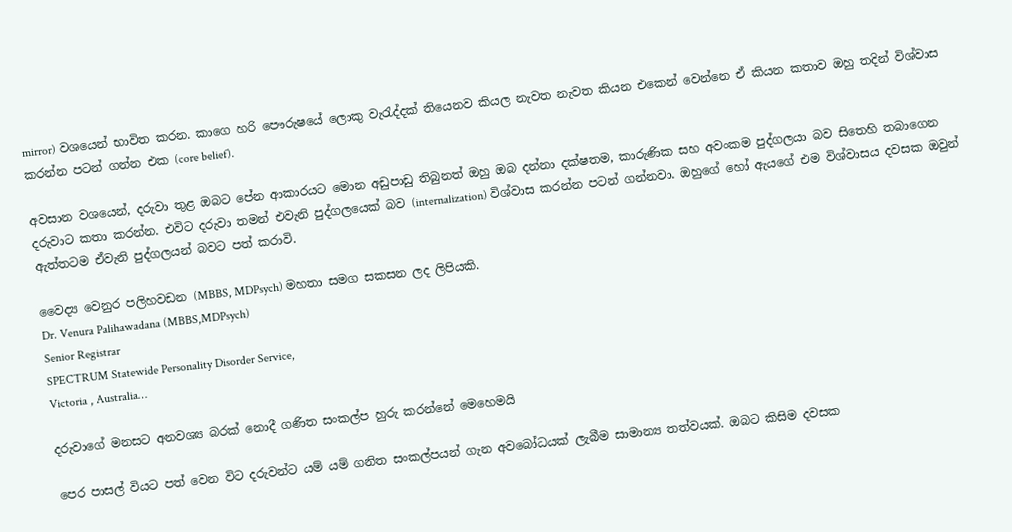mirror) වශයෙන් භාවිත කරන. කාගෙ හරි පෞරුෂයේ ලොකු වැරැද්දක් තියෙනව කියල නැවත නැවත කියන එකෙන් වෙන්නෙ ඒ කියන කතාව ඔහු තදින් විශ්වාස කරන්න පටන් ගන්න එක (core belief).

අවසාන වශයෙන්, දරුවා තුළ ඔබට පේන ආකාරයට මොන අඩුපාඩු තිබුනත් ඔහු ඔබ දන්නා දක්ෂතම, කාරුණික සහ අවංකම පුද්ගලයා බව සිතෙහි තබාගෙන දරුවාට කතා කරන්න. එවිට දරුවා තමන් එවැනි පුද්ගලයෙක් බව (internalization) විශ්වාස කරන්න පටන් ගන්නවා. ඔහුගේ හෝ ඇයගේ එම විශ්වාසය දවසක ඔවුන් ඇත්තටම ඒවැනි පුද්ගලයන් බවට පත් කරාවි.

වෛද්‍ය වෙනුර පලිහවඩන (MBBS, MDPsych) මහතා සමග සකසන ලද ලිපියකි.
Dr. Venura Palihawadana (MBBS,MDPsych)
Senior Registrar
SPECTRUM Statewide Personality Disorder Service,
Victoria , Australia…

දරුවාගේ මනසට අනවශ්‍ය බරක් නොදී ගණිත සංකල්ප හුරු කරන්නේ මෙහෙමයි

පෙර පාසල් වියට පත් වෙන විට දරුවන්ට යම් යම් ගනිත සංකල්පයන් ගැන අවබෝධයක් ලැබීම සාමාන්‍ය තත්වයක්. ඔබට කිසිම දවසක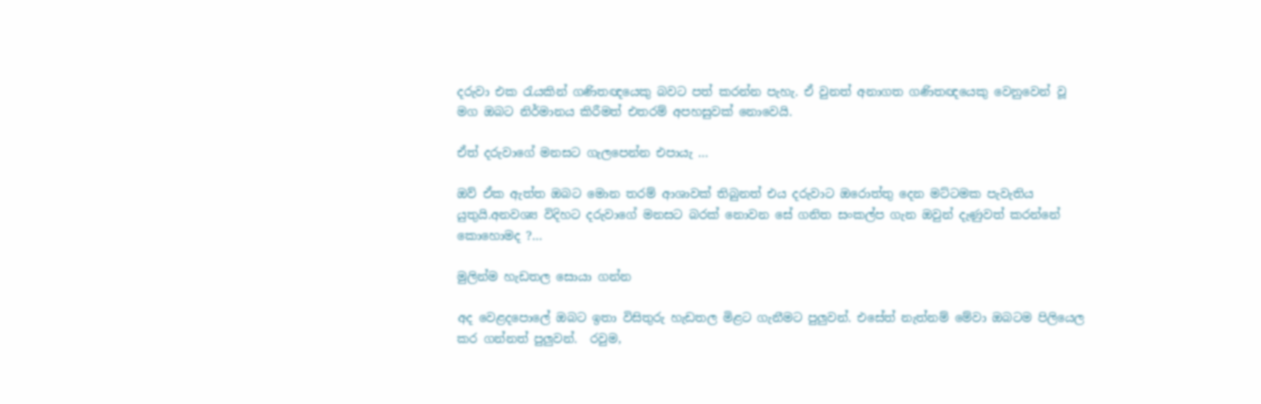දරුවා එක රැයකින් ගණිතඥයෙකු බවට පත් කරන්න පැහැ. ඒ වුනත් අනාගත ගණිතඥයෙකු වෙනුවෙන් වූ මග ඔබට නිර්මානය කිරීමත් එතරම් අපහසුවක් නොවෙයි.

ඒත් දරුවාගේ මනසට ගැලපෙන්න එපායැ …

ඔව් ඒක ඇත්ත ඔබට මොන තරම් ආශාවක් තිබුනත් එය දරුවාට ඔරොත්තු දෙන මට්ටමක පැවැතිය යුතුයි.අනවශ්‍ය විදිහට දරුවාගේ මනසට බරක් නොවන සේ ගනිත සංකල්ප ගැන ඔවුන් දැණුවත් කරන්නේ කොහොමද ?…

මුලින්ම හැඩතල සොයා ගන්න

අද වෙළදපොලේ ඔබට ඉතා විසිතුරු හැඩතල මිළට ගැනීමට පුලුවන්. එසේත් නැත්නම් මේවා ඔබටම පිලියෙල කර ගන්නත් පුලුවන්.  රවුම,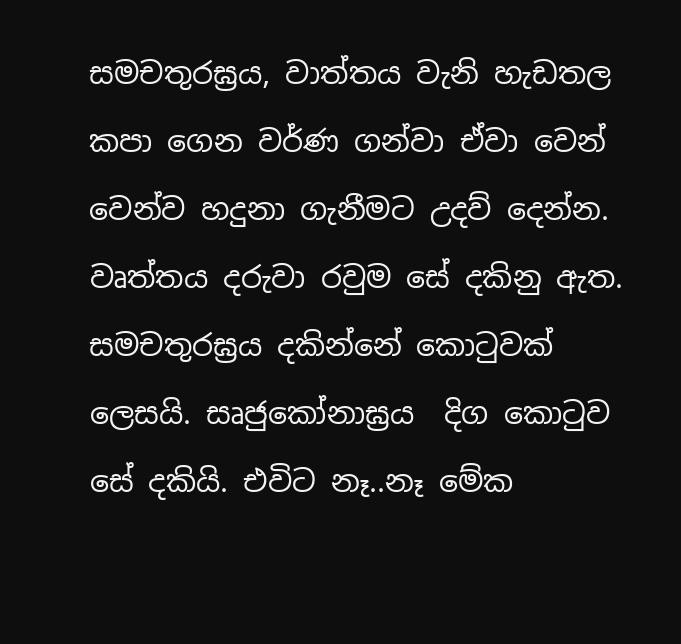සමචතුරඝ්‍රය, වාත්තය වැනි හැඩතල කපා ගෙන වර්ණ ගන්වා ඒවා වෙන් වෙන්ව හදුනා ගැනීමට උදව් දෙන්න. වෘත්තය දරුවා රවුම සේ දකිනු ඇත. සමචතුරඝ්‍රය දකින්නේ කොටුවක් ලෙසයි. සෘජුකෝනාඝ්‍රය  දිග කොටුව සේ දකියි. එවිට නෑ..නෑ මේක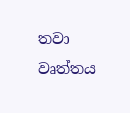තවා වෘත්තය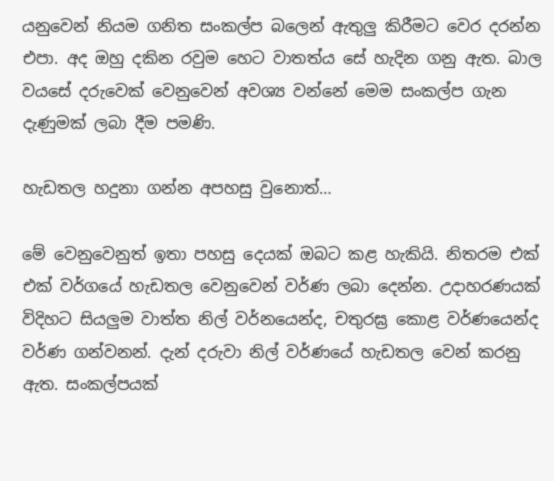යනුවෙන් නියම ගනිත සංකල්ප බලෙන් ඇතුලු කිරීමට වෙර දරන්න එපා. අද ඔහු දකින රවුම හෙට වාතත්ය සේ හැදින ගනු ඇත. බාල වයසේ දරුවෙක් වෙනුවෙන් අවශ්‍ය වන්නේ මෙම සංකල්ප ගැන දැණුමක් ලබා දීම පමණි.

හැඩතල හදුනා ගන්න අපහසු වුනොත්…

මේ වෙනුවෙනුත් ඉතා පහසු දෙයක් ඔබට කළ හැකියි. නිතරම එක් එක් වර්ගයේ හැඩතල වෙනුවෙන් වර්ණ ලබා දෙන්න. උදාහරණයක් විදිහට සියලුම වාත්ත නිල් වර්නයෙන්ද, චතුරඝ්‍ර කොළ වර්ණයෙන්ද වර්ණ ගන්වනන්. දැන් දරුවා නිල් වර්ණයේ හැඩතල වෙන් කරනු ඇත. සංකල්පයක්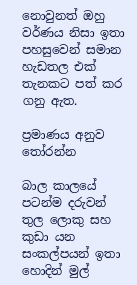නොවුනත් ඔහු වර්ණය නිසා ඉතා පහසුවෙන් සමාන හැඩතල එක් තැනකට පත් කර ගනු ඇත.

ප්‍රමාණය අනුව තෝරන්න

බාල කාලයේ පටන්ම දරුවන් තුල ලොකු සහ කුඩා යන සංකල්පයන් ඉතා හොදින් මුල්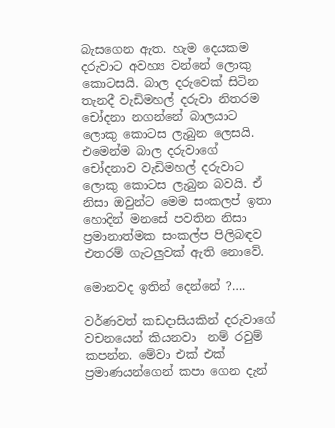බැසගෙන ඇත. හැම දෙයකම දරුවාට අවහ්‍ය වන්නේ ලොකු කොටසයි. බාල දරුවෙක් සිටින තැනදී වැඩිමහල් දරුවා නිතරම චෝදනා නගන්නේ බාලයාට ලොකු කොටස ලැබුන ලෙසයි. එමෙන්ම බාල දරුවාගේ චෝදනාව වැඩිමහල් දරුවාට ලොකු කොටස ලැබුන බවයි. ඒ නිසා ඔවුන්ට මෙම සංකලප් ඉතා හොදින් මනසේ පවතින නිසා ප්‍රමානාත්මක සංකල්ප පිලිබඳව එතරම් ගැටලුවක් ඇති නොවේ.

මොනවද ඉතින් දෙන්නේ ?….

වර්ණවත් කඩදාසියකින් දරුවාගේ වචනයෙන් කියනවා  නම් රවුම් කපන්න. මේවා එක් එක් ප්‍රමාණයන්ගෙන් කපා ගෙන දැන්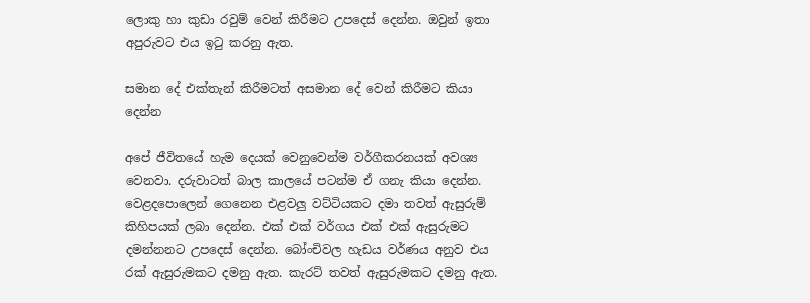ලොකු හා කුඩා රවුම් වෙන් කිරීමට උපදෙස් දෙන්න. ඔවුන් ඉතා අපුරුවට එය ඉටු කරනු ඇත.

සමාන දේ එක්තැන් කිරීමටත් අසමාන දේ වෙන් කිරීමට කියා දෙන්න

අපේ ජීවිතයේ හැම දෙයක් වෙනුවෙන්ම වර්ගීකරනයක් අවශ්‍ය වෙනවා. දරුවාටත් බාල කාලයේ පටන්ම ඒ ගනැ කියා දෙන්න. වෙළදපොලෙන් ගෙනෙන එළවලු වට්ටියකට දමා තවත් ඇසුරුම් කිහිපයක් ලබා දෙන්න. එක් එක් වර්ගය එක් එක් ඇසුරුමට දමන්නනට උපදෙස් දෙන්න. බෝංචිවල හැඩය වර්ණය අනුව එය රක් ඇසුරුමකට දමනු ඇත. කැරට් තවත් ඇසුරුමකට දමනු ඇත.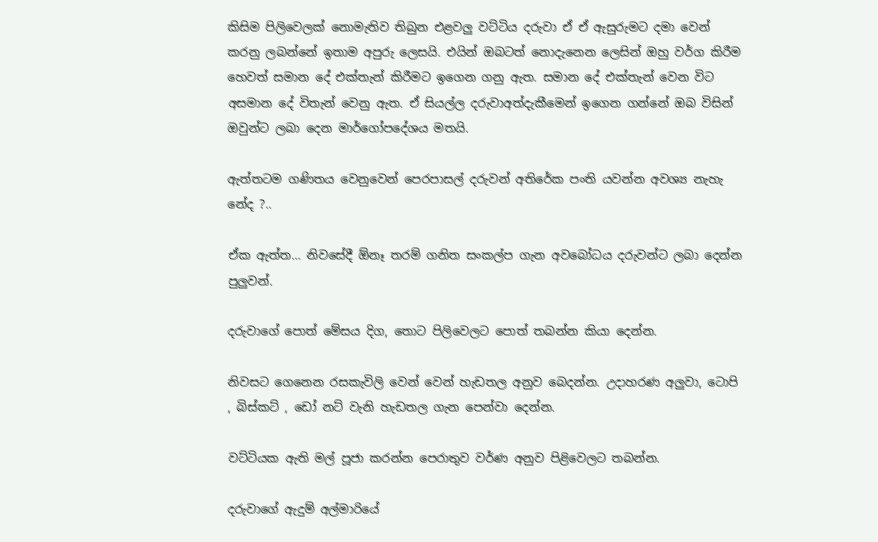කිසිම පිලිවෙලක් නොමැතිව තිබුන එළවලු වට්ටිය දරුවා ඒ ඒ ඇසුරුමට දමා වෙන් කරනු ලබන්නේ ඉතාම අපුරු ලෙසයි. එයින් ඔබටත් නොදැනෙන ලෙසින් ඔහු වර්ග කිරීම හෙවත් සමාන දේ එක්තැන් කිරීමට ඉගෙන ගනු ඇත. සමාන දේ එක්තැන් වෙන විට අසමාන දේ විතැන් වෙනු ඇත. ඒ සියල්ල දරුවාඅත්දැකීමෙන් ඉගෙන ගන්නේ ඔබ විසින් ඔවුන්ට ලබා දෙන මාර්ගෝපදේශය මතයි.

ඇත්තටම ගණිතය වෙනුවෙන් පෙරපාසල් දරුවන් අතිරේක පංති යවන්න අවශ්‍ය නැහැ නේද ?..

ඒක ඇත්ත… නිවසේදී ඕනෑ තරම් ගනිත සංකල්ප ගැන අවබෝධය දරුවන්ට ලබා දෙන්න පුලුවන්.

දරුවාගේ පොත් මේසය දිග, තොට පිලිවෙලට පොත් තබන්න කියා දෙන්න.

නිවසට ගෙනෙන රසකැවිලි වෙන් වෙන් හැඩතල අනුව බෙදන්න. උදාහරණ අලුවා, ටොපි , බිස්කට් , ඩෝ නට් වැනි හැඩතල ගැන පෙන්වා දෙන්න.

වට්ටියක ඇති මල් පූජා කරන්න පෙරාතුව වර්ණ අනුව පිළිවෙලට තබන්න.

දරුවාගේ ඇදුම් අල්මාරියේ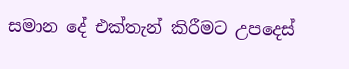සමාන දේ එක්තැන් කිරීමට උපදෙස්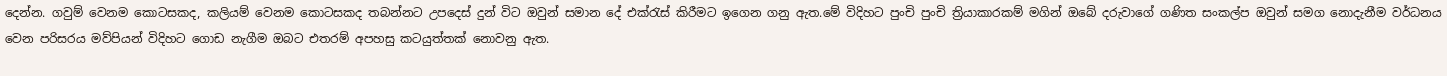දෙන්න. ගවුම් වෙනම කොටසකද, කලියම් වෙනම කොටසකද තබන්නට උපදෙස් දුන් විට ඔවුන් සමාන දේ එක්රැස් කිරීමට ඉගෙන ගනු ඇත.මේ විදිහට පුංචි පුංචි ත්‍රියාකාරකම් මගින් ඔබේ දරුවාගේ ගණිත සංකල්ප ඔවුන් සමග නොදැනීම වර්ධනය වෙන පරිසරය මව්පියන් විදිහට ගොඩ නැගීම ඔබට එතරම් අපහසු කටයුත්තක් නොවනු ඇත.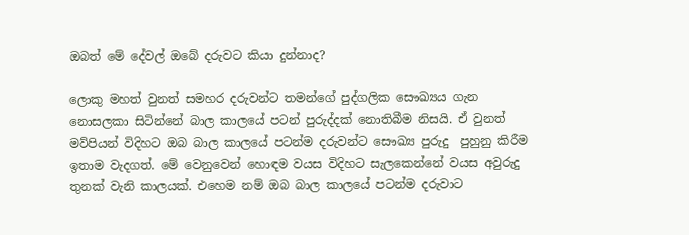ඔබත් මේ දේවල් ඔබේ දරුවට කියා දුන්නාද?

ලොකු මහත් වුනත් සමහර දරුවන්ට තමන්ගේ පුද්ගලික සෞඛ්‍යය ගැන නොසලකා සිටින්නේ බාල කාලයේ පටන් පුරුද්දක් නොතිබීම නිසයි. ඒ වුනත් මව්පියන් විදිහට ඔබ බාල කාලයේ පටන්ම දරුවන්ට සෞඛ්‍ය පුරුදු  පුහුනු කිරීම ඉතාම වැදගත්. මේ වෙනුවෙන් හොඳම වයස විදිහට සැලකෙන්නේ වයස අවුරුදු තුනක් වැනි කාලයක්. එහෙම නම් ඔබ බාල කාලයේ පටන්ම දරුවාට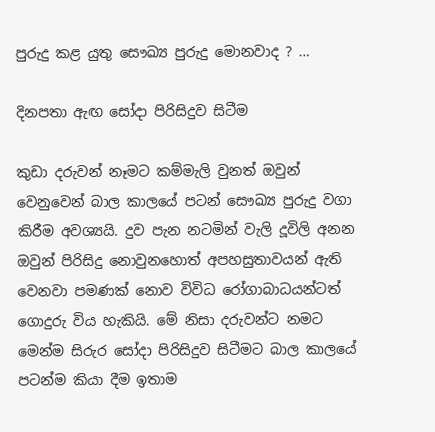පුරුදු කළ යුතු සෞඛ්‍ය පුරුදු මොනවාද ? …

දිනපතා ඇඟ සෝදා පිරිසිදුව සිටීම

කුඩා දරුවන් නෑමට කම්මැලි වුනත් ඔවුන් වෙනුවෙන් බාල කාලයේ පටන් සෞඛ්‍ය පුරුදු වගා කිරීම අවශ්‍යයි. දුව පැන නටමින් වැලි දූවිලි අනන ඔවුන් පිරිසිදු නොවුනහොත් අපහසුතාවයන් ඇති වෙනවා පමණක් නොව විවිධ රෝගාබාධයන්ටත් ගොදුරු විය හැකියි. මේ නිසා දරුවන්ට නමට මෙන්ම සිරුර සෝදා පිරිසිදුව සිටීමට බාල කාලයේ පටන්ම කියා දීම ඉතාම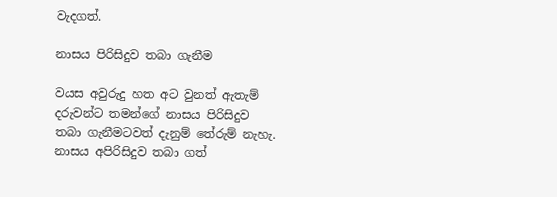වැදගත්.

නාසය පිරිසිදුව තබා ගැනීම

වයස අවුරුදු හත අට වුනත් ඇතැම් දරුවන්ට තමන්ගේ නාසය පිරිසිදුව තබා ගැනීමටවත් දැනුම් තේරුම් නැහැ. නාසය අපිරිසිදුව තබා ගත්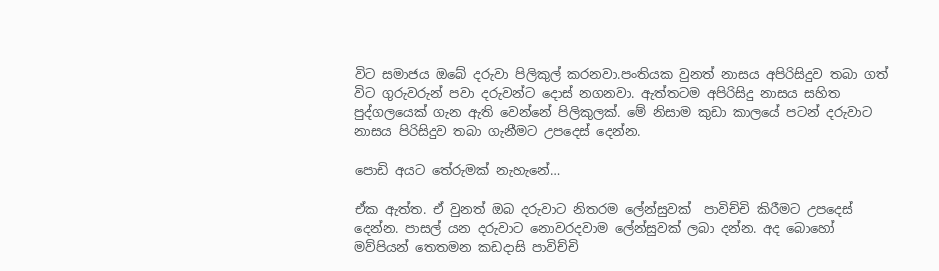විට සමාජය ඔබේ දරුවා පිලිකුල් කරනවා.පංතියක වුනත් නාසය අපිරිසිදුව තබා ගත් විට ගුරුවරුන් පවා දරුවන්ට දොස් නගනවා. ඇත්තටම අපිරිසිදු නාසය සහිත පුද්ගලයෙක් ගැන ඇති වෙන්නේ පිලිකුලක්. මේ නිසාම කුඩා කාලයේ පටන් දරුවාට නාසය පිරිසිදුව තබා ගැනීමට උපදෙස් දෙන්න.

පොඩි අයට තේරුමක් නැහැනේ…

ඒක ඇත්ත. ඒ වුනත් ඔබ දරුවාට නිතරම ලේන්සුවක්  පාවිච්චි කිරීමට උපදෙස් දෙන්න. පාසල් යන දරුවාට නොවරදවාම ලේන්සුවක් ලබා දන්න. අද බොහෝ මව්පියන් තෙතමන කඩදාසි පාවිච්චි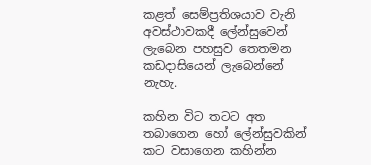කළත් සෙම්ප්‍රතිශයාව වැනි අවස්ථාවකදී ලේන්සුවෙන් ලැබෙන පහසුව තෙතමන කඩදාසියෙන් ලැබෙන්නේ නැහැ.

කහින විට තටට අත තබාගෙන හෝ ලේන්සුවකින් කට වසාගෙන කහින්න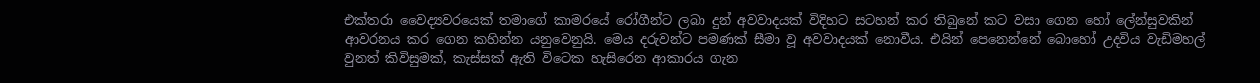එක්තරා වෛද්‍යවරයෙක් තමාගේ කාමරයේ රෝගීන්ට ලබා දුන් අවවාදයක් විදිහට සටහන් කර තිබුනේ කට වසා ගෙන හෝ ලේන්සුවකින් ආවරනය කර ගෙන කහින්න යනුවෙනුයි. මෙය දරුවන්ට පමණක් සීමා වූ අවවාදයක් නොවීය. එයින් පෙනෙන්නේ බොහෝ උදවිය වැඩිමහල් වුනත් කිවිසුමක්, කැස්සක් ඇති විටෙක හැසිරෙන ආකාරය ගැන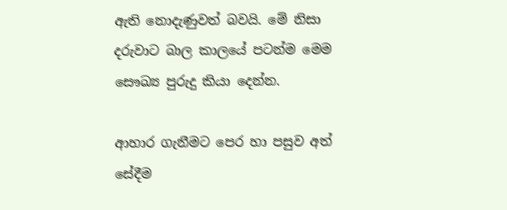ඇති නොදැණුවත් බවයි. මේ නිසා දරුවාට බාල කාලයේ පටන්ම මෙම සෞඛ්‍ය පුරුදු කියා දෙන්න.

ආහාර ගැනීමට පෙර හා පසුව අත් සේදීම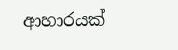ආහාරයක්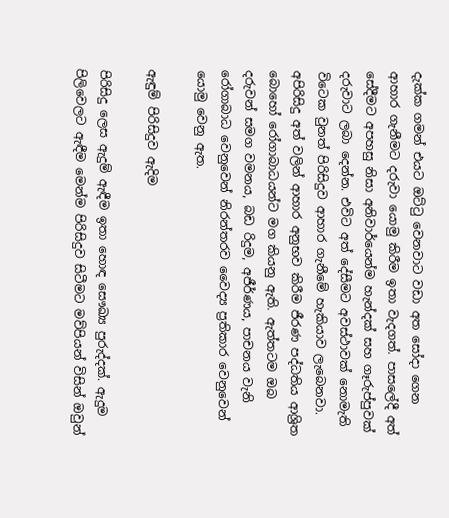දැක්ක ගමන් එයට ඔට්ටු වෙනවාට වඩා අත සෝදා ගෙන ආහාර ගැනීමට දරුවා යොමු කිරීම ඉතා වැදගත්. පාසලේදී අත් සේදීමට අපහසු නිසා අනිවාර්යෙන්ම හැන්දක් සහ ගෑරුප්පුවක් දරුවාට ලබා දෙන්න. එවිට අත් දේසීමට අවස්ථාවක් නොමැති විටෙක වුනත් පිරිසිදුව ආහාර ගැනීමේ හැකියාව ලැබෙනවා. අපිරිසිදු අත් වලින් ආහාර අනුභව කිරීම ජීරණ පද්ධතිය ආශ්‍රිත බොහෝ ‍රෝගාබාධයන්ට මග කියනු ඇති. ඇත්තටම ඔබ දරුවන් සමග වමනය, බඩ රිදුම, අජීර්ණය, පාචනය වැනි රෝගාබාධ වෙනුවෙන් නිරන්තරව වෛද්‍ය ප්‍රතිකාර වෙනුවෙන් යොමු වෙනු ඇත.

ඇඳුම් පිරිසිදුව ඇදිම

පිරිසිදු ලෙස ඇදුම් ඇඳීම ඉතා හොඳ සෞඛ්‍ය පුරුද්දක්. ඇදුම පිලිවෙලට ඇඳීම මෙන්ම පිරිසිදුව සිටීමට මව්පියන් විසින් ඔවුන්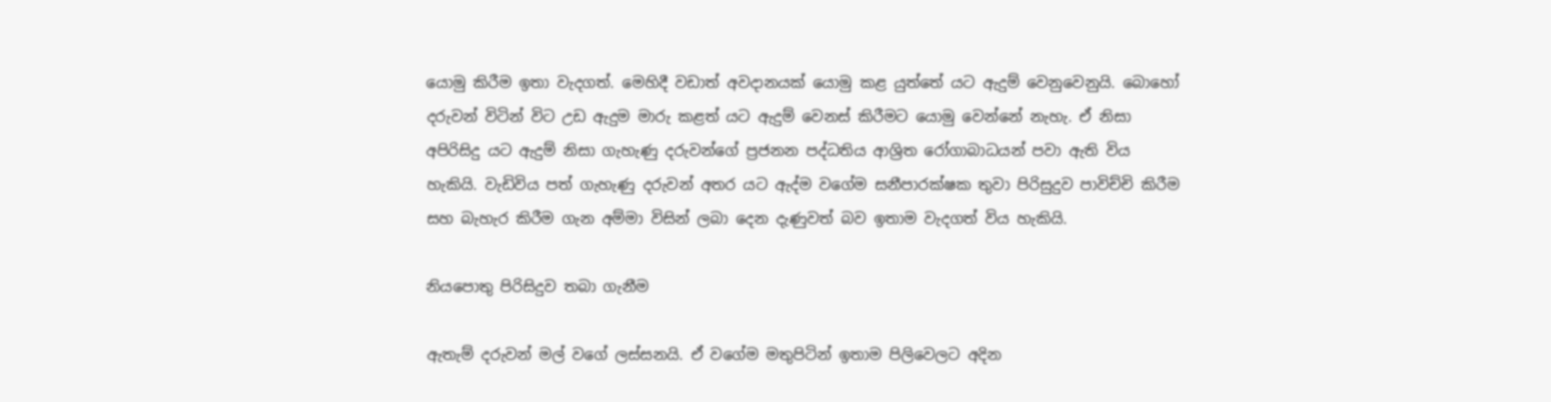යොමු කිරීම ඉතා වැදගත්. මෙහිදී වඩාත් අවදානයක් යොමු කළ යුත්තේ යට ඇදුම් වෙනුවෙනුයි. බොහෝ දරුවන් විටින් විට උඩ ඇදුම මාරු කළත් යට ඇදුම් වෙනස් කිරීමට යොමු වෙන්නේ නැහැ. ඒ නිසා අපිරිසිදු යට ඇදුම් නිසා ගැහැණු දරුවන්ගේ ප්‍රජනන පද්ධතිය ආශ්‍රිත රෝගාබාධයන් පවා ඇති විය හැකියි. වැඩිවිය පත් ගැහැණු දරුවන් අතර යට ඇද්ම වගේම සනීපාරක්ෂක තුවා පිරිසුදුව පාවිච්චි කිරීම සහ බැහැර කිරීම ගැන අම්මා විසින් ලබා දෙන දැණුවත් බව ඉතාම වැදගත් විය හැකියි.

නියපොතු පිරිසිදුව තබා ගැනීම

ඇතැම් දරුවන් මල් වගේ ලස්සනයි. ඒ වගේම මතුපිටින් ඉතාම පිලිවෙලට අදින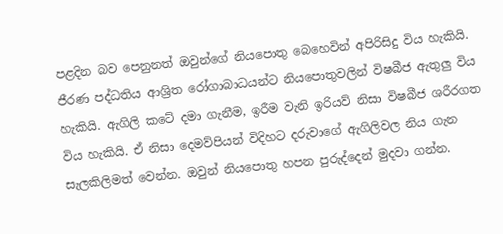පළදින බව පෙනුනත් ඔවුන්ගේ නියපොතු බෙහෙවින් අපිරිසිදු විය හැකියි. ජීරණ පද්ධතිය ආශ්‍රිත රෝගාබාධයන්ට නියපොතුවලින් විෂබීජ ඇතුලු විය හැකියි. ඇගිලි කටේ දමා ගැනීම, ඉරීම වැනි ඉරියව් නිසා විෂබීජ ශරීරගත විය හැකියි. ඒ නිසා දෙමව්පියන් විදිහට දරුවාගේ ඇගිලිවල නිය ගැන සැලකිලිමත් වෙන්න. ඔවුන් නියපොතු හපන පුරුද්දෙන් මුදවා ගන්න.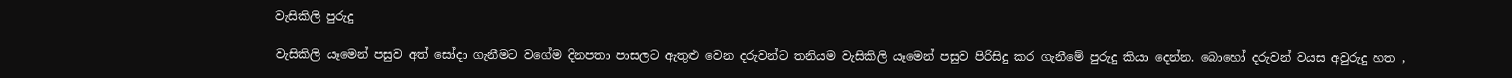වැසිකිලි පුරුදු

වැසිකිලි යෑමෙන් පසුව අත් සෝදා ගැනීමට වගේම දිනපතා පාසලට ඇතුළු වෙන දරුවන්ට තනියම වැසිකිලි යෑමෙන් පසුව පිරිසිදු කර ගැනීමේ පුරුදු කියා දෙන්න. බොහෝ දරුවන් වයස අවුරුදු හත ,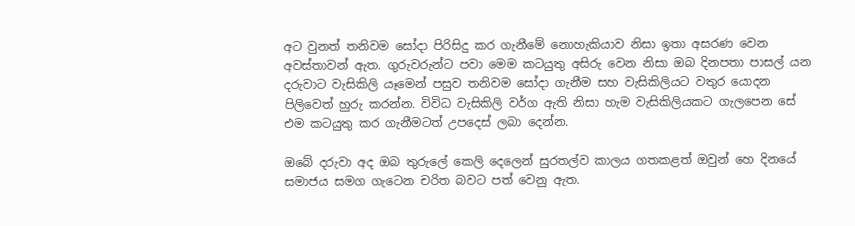අට වුනත් තනිවම සෝදා පිරිසිදු කර ගැනීමේ නොහැකියාව නිසා ඉතා අසරණ වෙන අවස්තාවන් ඇත. ගුරුවරුන්ට පවා මෙම කටයුතු අසිරු වෙන නිසා ඔබ දිනපතා පාසල් යන දරුවාට වැසිකිලි යෑමෙන් පසුව තනිවම සෝදා ගැනීම සහ වැසිකිලියට වතුර යොදන පිලිවෙත් හුරු කරන්න. විවිධ වැසිකිලි වර්ග ඇති නිසා හැම වැසිකිලියකට ගැලපෙන සේ  එම කටයුතු කර ගැනීමටත් උපදෙස් ලබා දෙන්න.

ඔබේ දරුවා අද ඔබ තුරුලේ කෙලි දෙලෙන් සුරතල්ව කාලය ගතකළත් ඔවුන් හෙ දිනයේ සමාජය සමග ගැටෙන චරිත බවට පත් වෙනු ඇත.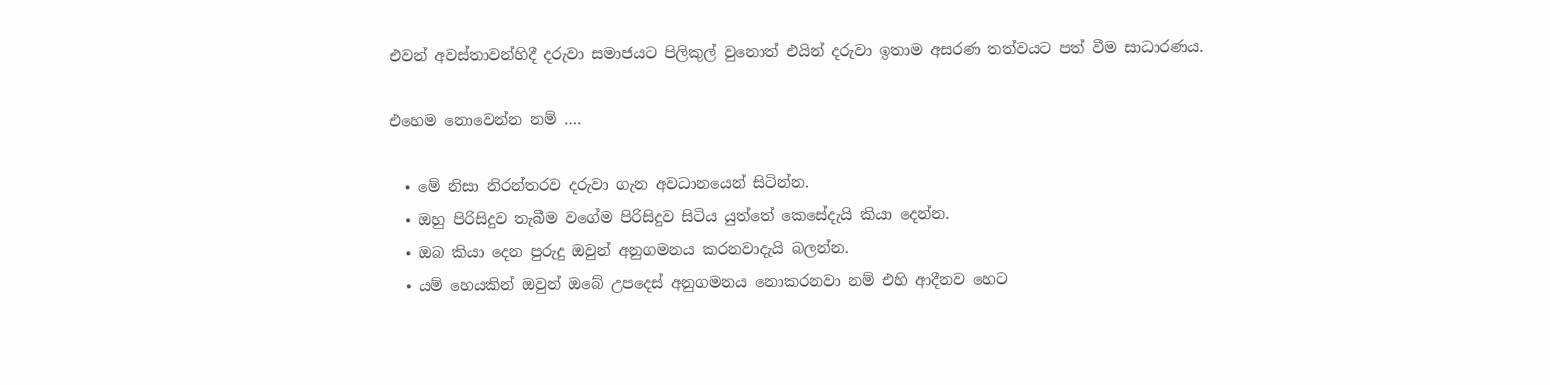එවන් අවස්තාවන්හිදී දරුවා සමාජයට පිලිකුල් වුනොත් එයින් දරුවා ඉතාම අසරණ තත්වයට පත් වීම සාධාරණය.

එහෙම නොවෙන්න නම් ….

  • මේ නිසා නිරන්තරව දරුවා ගැන අවධානයෙන් සිටින්න.
  • ඔහු පිරිසිදුව තැබීම වගේම පිරිසිදුව සිටිය යුත්තේ කෙසේදැයි කියා දෙන්න.
  • ඔබ කියා දෙන පුරුදු ඔවුන් අනුගමනය කරනවාදැයි බලන්න.
  • යම් හෙයකින් ඔවුන් ඔබේ උපදෙස් අනුගමනය නොකරනවා නම් එහි ආදීනව හෙට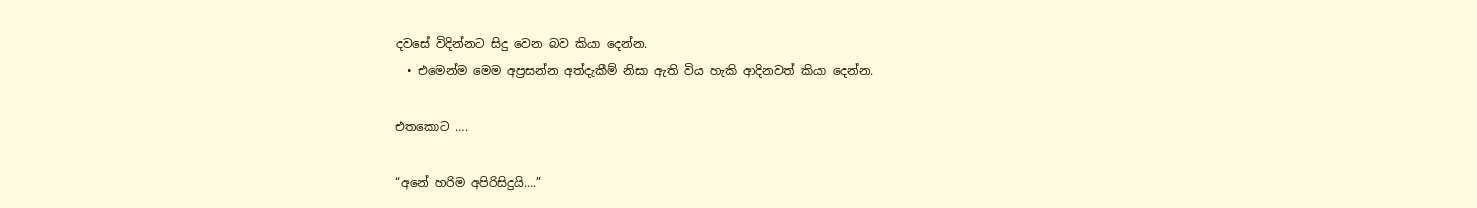දවසේ විදින්නට සිදු වෙන බව කියා දෙන්න.
  • එමෙන්ම මෙම අප්‍රසන්න අත්දැකීම් නිසා ඇති විය හැකි ආදිනවත් කියා දෙන්න.

එතකොට ….

“අනේ හරිම අපිරිසිදුයි….”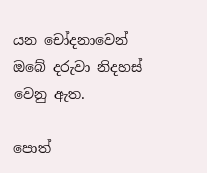යන චෝදනාවෙන් ඔබේ දරුවා නිදහස් වෙනු ඇත.

පොත්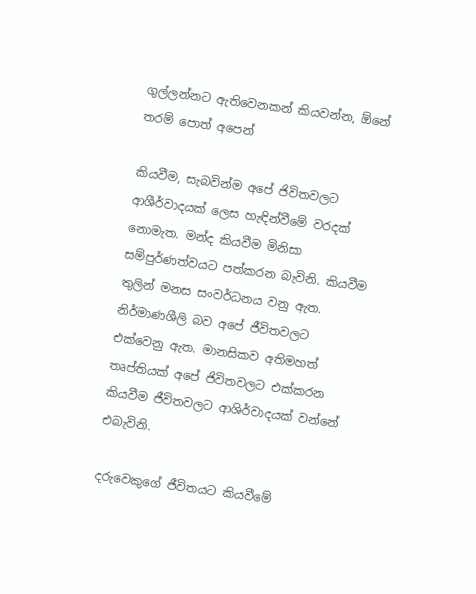ගුල්ලන්නට ඇතිවෙනකන් කියවන්න, ඕනේ තරම් පොත් අපෙන්

කියවීම, සැබවින්ම අපේ ජිවිතවලට ආශීර්වාදයක් ලෙස හැඳින්වීමේ වරදක් නොමැත. මන්ද කියවීම මිනිසා සම්පුර්ණත්වයට පත්කරන බැවිනි. කියවීම තුලින් මනස සංවර්ධනය වනු ඇත. නිර්මාණශීලි බව අපේ ජීවිතවලට එක්වෙනු ඇත. මානසිකව අතිමහත් තෘප්තියක් අපේ ජිවිතවලට එක්කරන කියවීම ජීවිතවලට ආශිර්වාදයක් වන්නේ එබැවිනි.

දරුවෙකුගේ ජීවිතයට කියවීමේ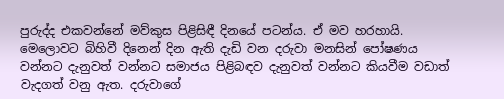පුරුද්ද එකවන්නේ මව්කුස පිළිසිඳී දිනයේ පටන්ය. ඒ මව හරහායි. මෙලොවට බිහිවී දිනෙන් දින ඇති දැඩි වන දරුවා මනසින් පෝෂණය වන්නට දැනුවත් වන්නට සමාජය පිළිබඳව දැනුවත් වන්නට කියවීම වඩාත් වැදගත් වනු ඇත. දරුවාගේ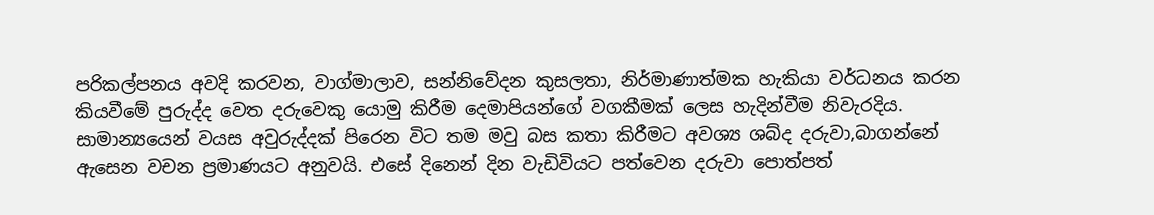පරිකල්පනය අවදි කරවන, වාග්මාලාව, සන්නිවේදන කුසලතා, නිර්මාණාත්මක හැකියා වර්ධනය කරන කියවීමේ පුරුද්ද වෙත දරුවෙකු යොමු කිරීම දෙමාපියන්ගේ වගකීමක් ලෙස හැදින්වීම නිවැරදිය. සාමාන්‍යයෙන් වයස අවුරුද්දක් පිරෙන විට තම මවු බස කතා කිරීමට අවශ්‍ය ශබ්ද දරුවා,බාගන්නේ ඇසෙන වචන ප්‍රමාණයට අනුවයි. එසේ දිනෙන් දින වැඩිවියට පත්වෙන දරුවා පොත්පත්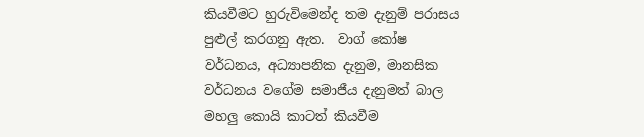කියවීමට හුරුවිමෙන්ද තම දැනුම් පරාසය පුළුල් කරගනු ඇත.  වාග් කෝෂ වර්ධනය, අධ්‍යාපනික දැනුම, මානසික වර්ධනය වගේම සමාජීය දැනුමත් බාල මහලු කොයි කාටත් කියවීම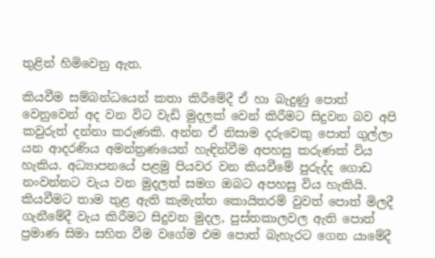තුළින් හිමිවෙනු ඇත.

කියවීම සම්බන්ධයෙන් කතා කිරීමේදී ඒ හා බැදුණු පොත් වෙනුවෙන් අද වන විට වැඩි මුදලක් වෙන් කිරීමට සිදුවන බව අපි කවුරුත් දන්නා කරුණකි. අන්න ඒ නිසාම දරුවෙකු පොත් ගුල්ලා යන ආදරණිය අමන්ත්‍රණයෙන් හැඳින්වීම අපහසු කරුණක් විය හැකිය. අධ්‍යාපනයේ පළමු පියවර වන කියවීමේ පුරුද්ද ගොඩ නංවන්නට වැය වන මුදලත් සමග ඔබට අපහසු විය හැකියි. කියවීමට තාම තුළ ඇති කැමැත්ත කොයිතරම් වුවත් පොත් මිලදී ගැනීමේදී වැය කිරීමට සිදුවන මුදල, පුස්තකාලවල ඇති පොත් ප්‍රමාණ සිමා සහිත වීම වගේම එම පොත් බැහැරට ගෙන යාමේදී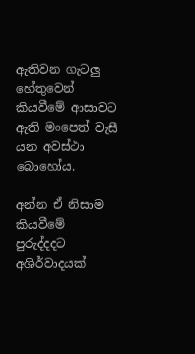ඇතිවන ගැටලු හේතුවෙන් කියවීමේ ආසාවට ඇති මංපෙත් වැසී යන අවස්ථා බොහෝය.

අන්න ඒ නිසාම කියවීමේ පුරුද්දදට අශිර්වාදයක්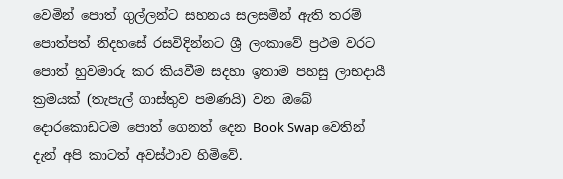වෙමින් පොත් ගුල්ලන්ට සහනය සලසමින් ඇති තරම් පොත්පත් නිදහසේ රසවිදින්නට ශ්‍රී ලංකාවේ ප්‍රථම වරට පොත් හුවමාරු කර කියවීම සදහා ඉතාම පහසු ලාභදායී ක්‍රමයක් (තැපැල් ගාස්තුව පමණයි) වන ඔබේ දොරකොඩටම පොත් ගෙනත් දෙන Book Swap වෙතින් දැන් අපි කාටත් අවස්ථාව හිමිවේ.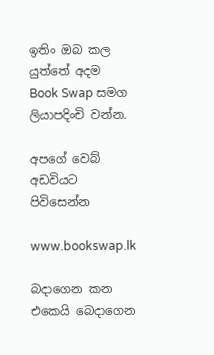ඉතිං ඔබ කල යුත්තේ අදම Book Swap සමග ලියාපදිංචි වන්න.

අපගේ වෙබ් අඩවියට පිවිසෙන්න

www.bookswap.lk

බදාගෙන කන එකෙයි බෙදාගෙන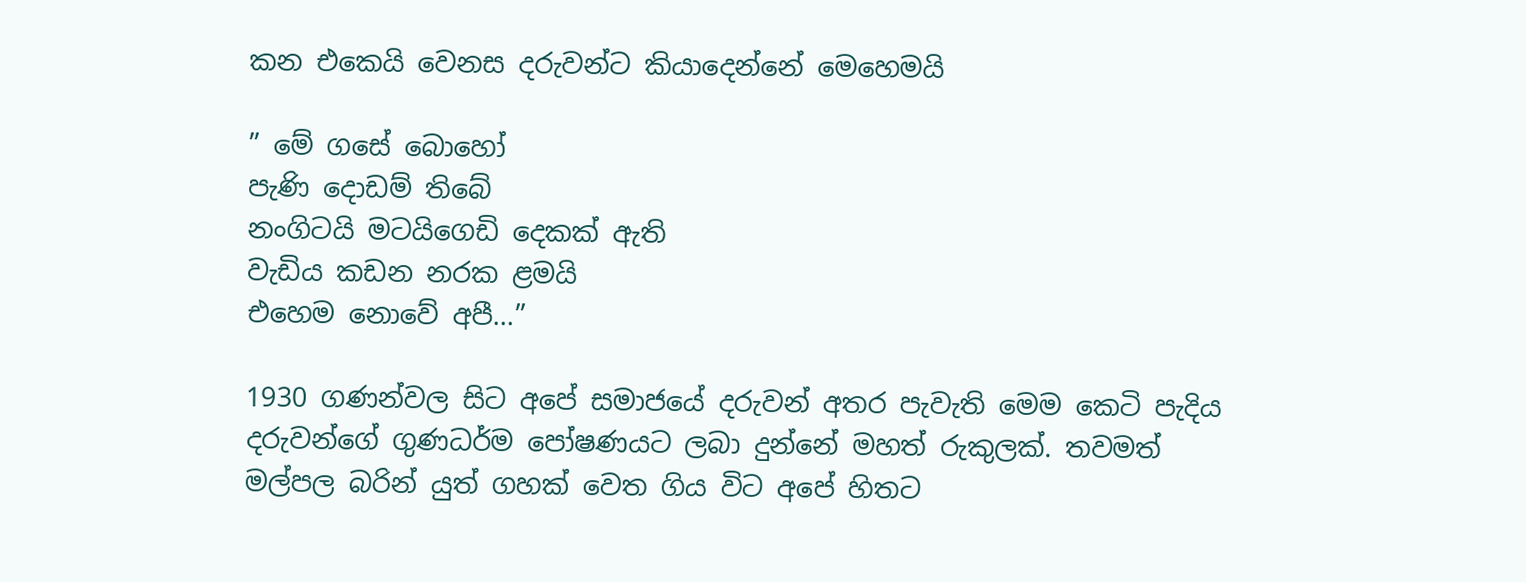කන එකෙයි වෙනස දරුවන්ට කියාදෙන්නේ මෙහෙමයි

” මේ ගසේ බොහෝ
පැණි දොඩම් තිබේ
නංගිටයි මටයිගෙඩි දෙකක් ඇති
වැඩිය කඩන නරක ළමයි
එහෙම නොවේ අපී…”

1930 ගණන්වල සිට අපේ සමාජයේ දරුවන් අතර පැවැති මෙම කෙටි පැදිය දරුවන්ගේ ගුණධර්ම පෝෂණයට ලබා දුන්නේ මහත් රුකුලක්. තවමත් මල්පල බරින් යුත් ගහක් වෙත ගිය විට අපේ හිතට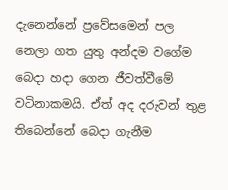දැනෙන්නේ ප්‍රවේසමෙන් පල නෙලා ගත යුතු අන්දම වගේම බෙදා හදා ගෙන ජීවත්වීමේ වටිනාකමයි. ඒත් අද දරුවන් තුළ තිබෙන්නේ බෙදා ගැනීම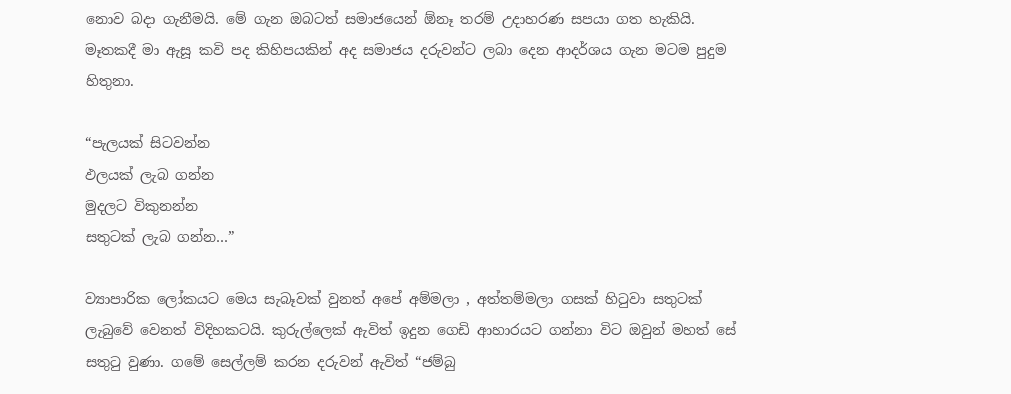නොව බදා ගැනීමයි. මේ ගැන ඔබටත් සමාජයෙන් ඕනෑ තරම් උදාහරණ සපයා ගත හැකියි. මෑතකදී මා ඇසූ කවි පද කිහිපයකින් අද සමාජය දරුවන්ට ලබා දෙන ආදර්ශය ගැන මටම පුදුම හිතුනා.

“පැලයක් සිටවන්න
ඵලයක් ලැබ ගන්න
මුදලට විකුනන්න
සතුටක් ලැබ ගන්න…”

ව්‍යාපාරික ලෝකයට මෙය සැබෑවක් වුනත් අපේ අම්මලා , අත්තම්මලා ගසක් හිටුවා සතුටක් ලැබුවේ වෙනත් විදිහකටයි. කුරුල්ලෙක් ඇවිත් ඉදුන ගෙඩි ආහාරයට ගන්නා විට ඔවුන් මහත් සේ සතුටු වුණා. ගමේ සෙල්ලම් කරන දරුවන් ඇවිත් “ජම්බු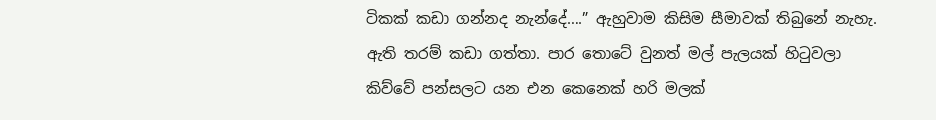ටිකක් කඩා ගන්නද නැන්දේ….” ඇහුවාම කිසිම සීමාවක් තිබුනේ නැහැ. ඇති තරම් කඩා ගත්තා. පාර තොටේ වුනත් මල් පැලයක් හිටුවලා කිව්වේ පන්සලට යන එන කෙනෙක් හරි මලක්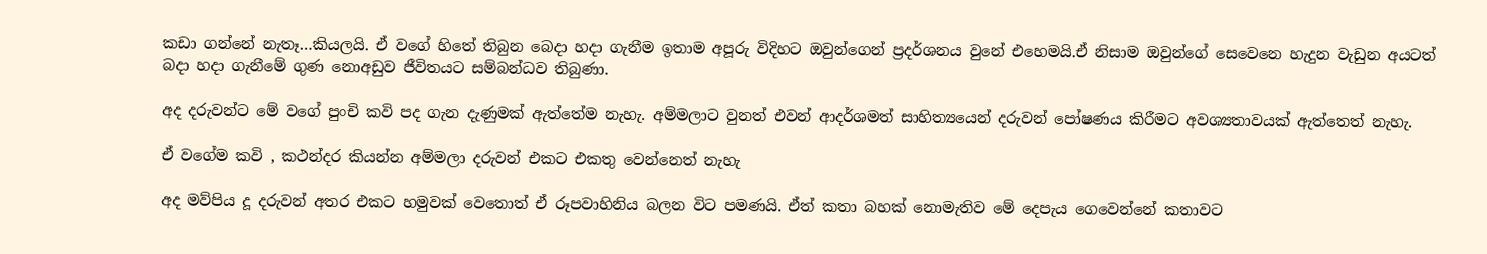කඩා ගන්නේ නැතෑ…කියලයි. ඒ වගේ හිතේ තිබුන බෙදා හදා ගැනීම ඉතාම අපූරු විදිහට ඔවුන්ගෙන් ප්‍රදර්ශනය වුනේ එහෙමයි.ඒ නිසාම ඔවුන්ගේ සෙවෙන‍ෙ හැදුන වැඩුන අයටත් බදා හදා ගැනීමේ ගුණ නොඅඩුව ජීවිතයට සම්බන්ධව තිබුණා.

අද දරුවන්ට මේ වගේ පුංචි කවි පද ගැන දැණුමක් ඇත්තේම නැහැ. අම්මලාට වුනත් එවන් ආදර්ශමත් සාහිත්‍යයෙන් දරුවන් පෝෂණය කිරීමට අවශ්‍යතාවයක් ඇත්තෙත් නැහැ.

ඒ වගේම කවි , කථන්දර කියන්න අම්මලා දරුවන් එකට එකතු වෙන්නෙත් නැහැ

අද මව්පිය දූ දරුවන් අතර එකට හමුවක් වෙතොත් ඒ රූපවාහිනිය බලන විට පමණයි. ඒත් කතා බහක් නොමැතිව මේ දෙපැය ගෙවෙන්නේ කතාවට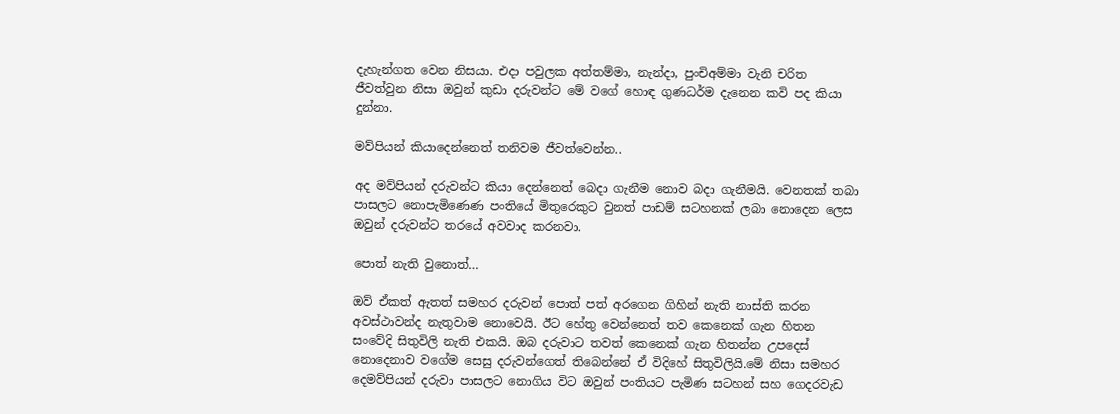දැහැන්ගත වෙන නිසයා. එදා පවුලක අත්තම්මා, නැන්දා, පුංචිඅම්මා වැනි චරිත ජීවත්වුන නිසා ඔවුන් කුඩා දරුවන්ට මේ වගේ හොඳ ගුණධර්ම දැනෙන කවි පද කියා දුන්නා.

මව්පියන් කියාදෙන්නෙත් තනිවම ජීවත්වෙන්න..

අද මව්පියන් දරුවන්ට කියා දෙන්නෙත් බෙදා ගැනීම නොව බදා ගැනීමයි. වෙනතක් තබා පාසලට නොපැමිණෙණ පංතියේ මිතුරෙකුට වුනත් පාඩම් සටහනක් ලබා නොදෙන ලෙස ඔවුන් දරුවන්ට තරයේ අවවාද කරනවා.

පොත් නැති වුනොත්…

ඔව් ඒකත් ඇතත් සමහර දරුවන් පොත් පත් අරගෙන ගිහින් නැති නාස්ති කරන අවස්ථාවන්ද නැතුවාම නොවෙයි. ඊට හේතු වෙන්නෙත් තව කෙනෙක් ගැන හිතන සංවේදි සිතුවිලි නැති එකයි. ඔබ දරුවාට තවත් කෙනෙක් ගැන හිතන්න උපදෙස් නොදෙනාව වගේම සෙසු දරුවන්ගෙත් තිබෙන්නේ ඒ විදිහේ සිතුවිලියි.මේ නිසා සමහර දෙමව්පියන් දරුවා පාසලට නොගිය විට ඔවුන් පංතියට පැමිණ සටහන් සහ ගෙදරවැඩ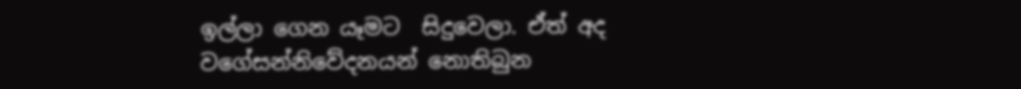ඉල්ලා ගෙන යෑමට  සිදුවෙලා. ඒත් අද වගේසන්නිවේදනයන් නොතිබුන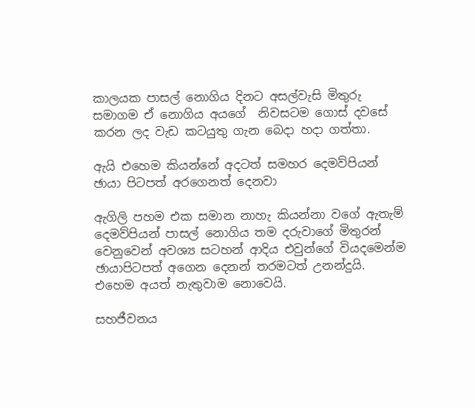කාලයක පාසල් නොගිය දිනට අසල්වැසි මිතුරු සමාගම ඒ නොගිය අයගේ  නිවසටම ගොස් දවසේ කරන ලද වැඩ කටයුතු ගැන බෙදා හදා ගත්තා.

ඇයි එහෙම කියන්නේ අදටත් සමහර දෙමව්පියන් ඡායා පිටපත් අ‍රගෙනත් දෙනවා

ඇගිලි පහම එක සමාන නාහැ කියන්නා වගේ ඇතැම් දෙමව්පියන් පාසල් නොගිය තම දරුවාගේ මිතුරන් වෙනුවෙන් අවශ්‍ය සටහන් ආදිය එවුන්ගේ වියදමෙන්ම ඡායාපිටපත් අගෙන දෙනන් තරමටත් උනන්දුයි. එහෙම අයත් නැතුවාම නොවෙයි.

සහජීවනය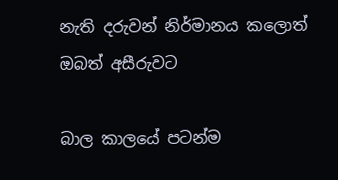නැති දරුවන් නිර්මානය කලොත් ඔබත් අසීරුවට

බාල කාලයේ පටන්ම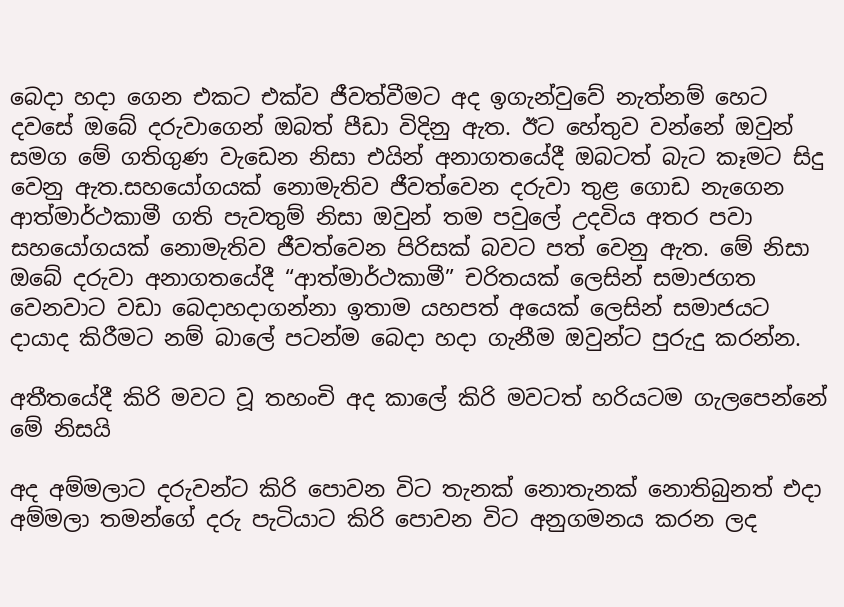බෙදා හදා ගෙන එකට එක්ව ජීවත්වීමට අද ඉගැන්වුවේ නැත්නම් හෙට දවසේ ඔබේ දරුවාගෙන් ඔබත් පීඩා විදිනු ඇත. ඊට හේතුව වන්නේ ඔවුන් සමග මේ ගතිගුණ වැඩෙන නිසා එයින් අනාගතයේදී ඔබටත් බැට කෑමට සිදු වෙනු ඇත.සහයෝගයක් නොමැතිව ජීවත්වෙන දරුවා තුළ ගොඩ නැගෙන ආත්මාර්ථකාමී ගති පැවතුම් නිසා ඔවුන් තම පවුලේ උදවිය අතර පවා සහයෝගයක් නොමැතිව ජීවත්වෙන පිරිසක් බවට පත් වෙනු ඇත. මේ නිසා ඔබේ දරුවා අනාගතයේදී “ආත්මාර්ථකාමී” චරිතයක් ලෙසින් සමාජගත වෙනවාට වඩා බෙදාහදාගන්නා ඉතාම යහපත් අයෙක් ලෙසින් සමාජයට දායාද කිරීමට නම් බාලේ පටන්ම බෙදා හදා ගැනීම ඔවුන්ට පුරුදු කරන්න.

අතීතයේදී කිරි මවට වූ තහංචි අද කාලේ කිරි මවටත් හරියටම ගැලපෙන්නේ මේ නිසයි

අද අම්මලාට දරුවන්ට කිරි පොවන විට තැනක් නොතැනක් නොතිබුනත් එදා අම්මලා තමන්ගේ දරු පැටියාට කිරි පොවන විට අනුගමනය කරන ලද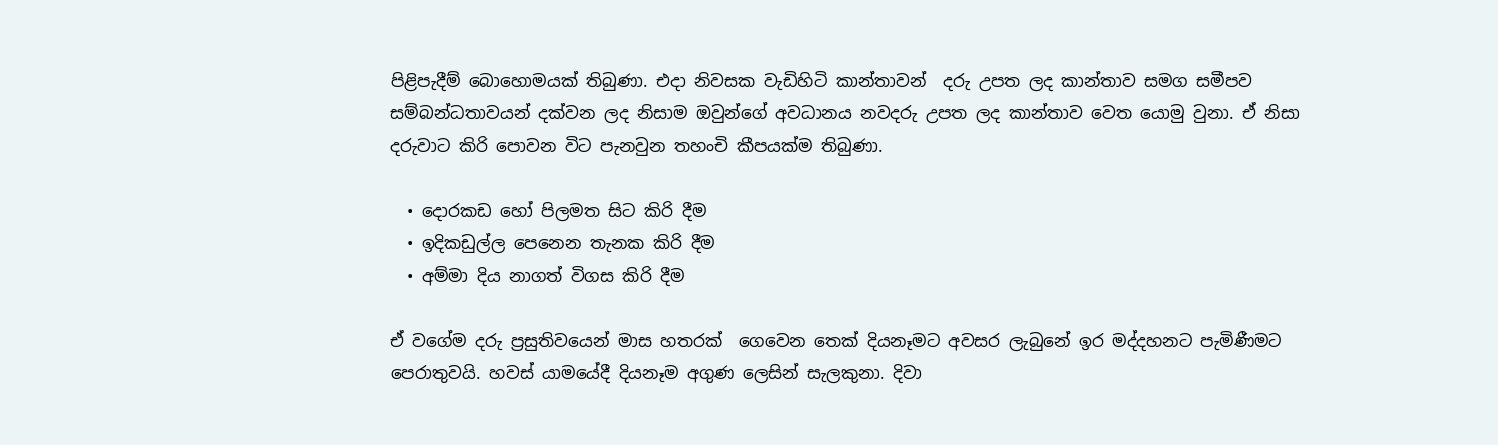පිළිපැදීම් බොහොමයක් තිබුණා. එදා නිවසක වැඩිහිටි කාන්තාවන්  දරු උපත ලද කාන්තාව සමග සමීපව සම්බන්ධතාවයන් දක්වන ලද නිසාම ඔවුන්ගේ අවධානය නවදරු උපත ලද කාන්තාව වෙත යොමු වුනා. ඒ නිසා දරුවාට කිරි පොවන විට පැනවුන තහංචි කීපයක්ම තිබුණා.

  • දොරකඩ හෝ පිලමත සිට කිරි දීම
  • ඉදිකඩුල්ල පෙනෙන තැනක කිරි දීම
  • අම්මා දිය නාගත් විගස කිරි දීම

ඒ වගේම දරු ප්‍රසුතිවයෙන් මාස හතරක්  ගෙවෙන තෙක් දියනෑමට අවසර ලැබුනේ ඉර මද්දහනට පැමිණීමට පෙරාතුවයි. හවස් යාමයේදී දියනෑම අගුණ ලෙසින් සැලකුනා. දිවා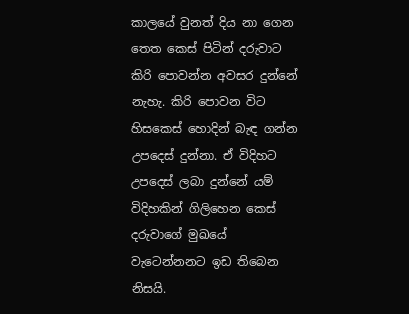කාලයේ වුනත් දිය නා ගෙන තෙත කෙස් පිටින් දරුවාට කිරි පොවන්න අවසර දුන්නේ නැහැ. කිරි පොවන විට හිසකෙස් හොදින් බැඳ ගන්න උපදෙස් දුන්නා. ඒ විදිහට උපදෙස් ලබා දුන්නේ යම් විදිහකින් ගිලිහෙන කෙස් දරුවාගේ මුඛයේ වැටෙන්නනට ඉඩ තිබෙන නිසයි.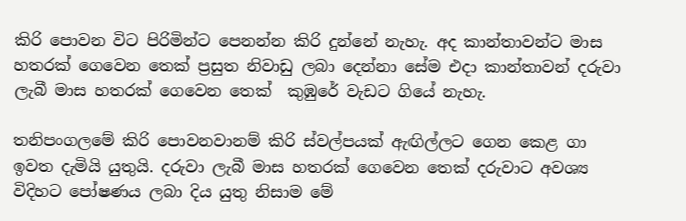කිරි පොවන විට පිරිමින්ට පෙනන්න කිරි දුන්නේ නැහැ. අද කාන්තාවන්ට මාස හතරක් ගෙවෙන තෙක් ප්‍රසුත නිවාඩු ලබා දෙන්නා සේම එදා කාන්තාවන් දරුවා ලැබී මාස හතරක් ගෙවෙන තෙක්  කුඹුරේ වැඩට ගියේ නැහැ.

තනිපංගලමේ කිරි පොවනවානම් කිරි ස්වල්පයක් ඇඟිල්ලට ගෙන කෙළ ගා ඉවත දැමියි යුතුයි. දරුවා ලැබී මාස හතරක් ගෙවෙන තෙක් දරුවාට අවශ්‍ය විදිහට පෝෂණය ලබා දිය යුතු නිසාම මේ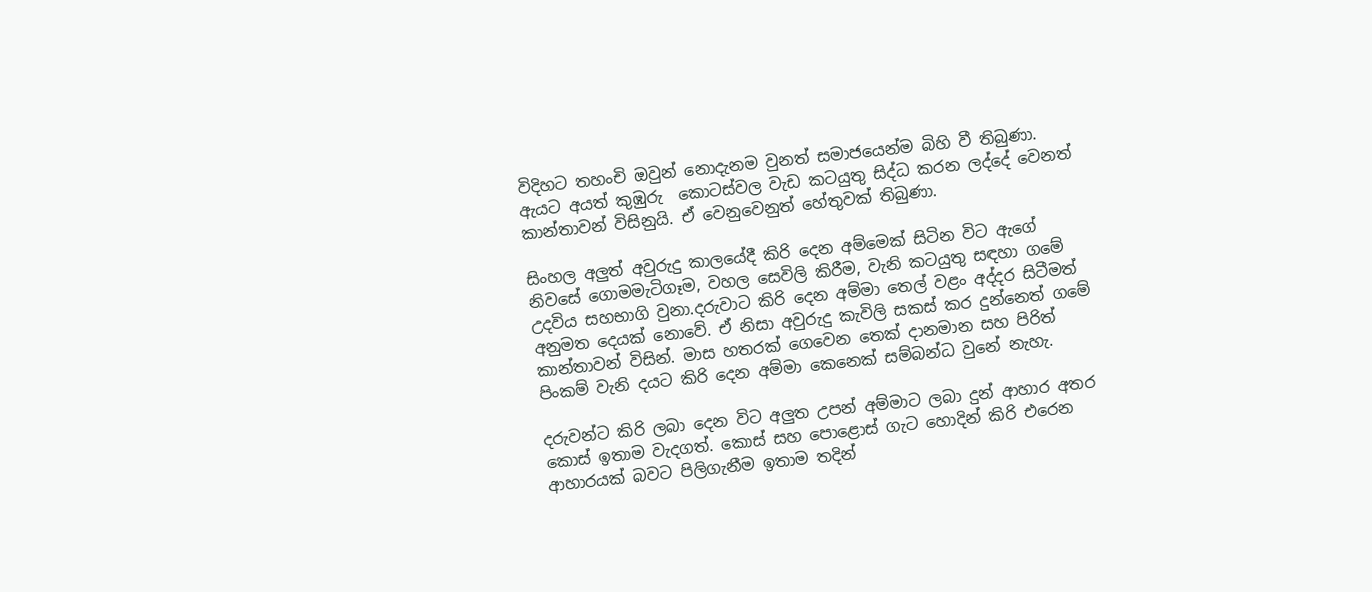විදිහට තහංචි ඔවුන් නොදැනම වුනත් සමාජයෙන්ම බිහි වී තිබුණා.  ඇයට අයත් කුඹුරු  කොටස්වල වැඩ කටයුතු සිද්ධ කරන ලද්දේ වෙනත් කාන්තාවන් විසිනුයි. ඒ වෙනුවෙනුත් හේතුවක් තිබුණා.

සිංහල අලුත් අවුරුදු කාලයේදී කිරි දෙන අම්මෙක් සිටින විට ඇගේ නිවසේ ගොමමැටිගෑම, වහල සෙවිලි කිරීම, වැනි කටයුතු සඳහා ගමේ උදවිය සහභාගි වුනා.දරුවාට කිරි දෙන අම්මා තෙල් වළං අද්දර සිටීමත් අනුමත දෙයක් නොවේ. ඒ නිසා අවුරුදු කැවිලි සකස් කර දුන්නෙත් ගමේ කාන්තාවන් විසින්. මාස හතරක් ගෙවෙන තෙක් දානමාන සහ පිරිත් පිංකම් වැනි දයට කිරි දෙන අම්මා කෙනෙක් සම්බන්ධ වුනේ නැහැ.

දරුවන්ට කිරි ලබා දෙන විට අලුත උපන් අම්මාට ලබා දුන් ආහාර අතර කොස් ඉතාම වැදගත්. කොස් සහ ‍පොළොස් ගැට හොදින් කිරි එරෙන ආහාරයක් බවට පිලිගැනීම ඉතාම තදින්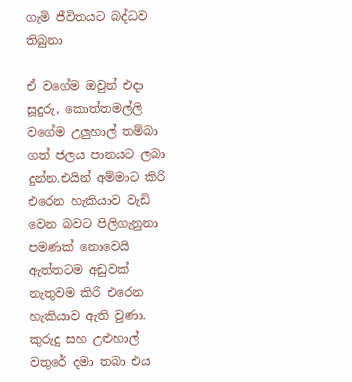ගැමි ජීවිතයට බද්ධව තිබුනා

ඒ වගේම ඔවුන් එදා සූදුරු, කොත්තමල්ලි වගේම උලුහාල් තම්බා ගත් ජලය පානයට ලබා දුන්න.එයින් අම්මාට කිරි එරෙන හැකියාව වැඩි වෙන බවට පිලිගැනුනා පමණක් නොවෙයි ඇත්තටම අඩුවක් නැතුවම කිරි එරෙන හැකියාව ඇති වුණා. කුරුදු සහ උළුහාල් වතුරේ දමා තබා එය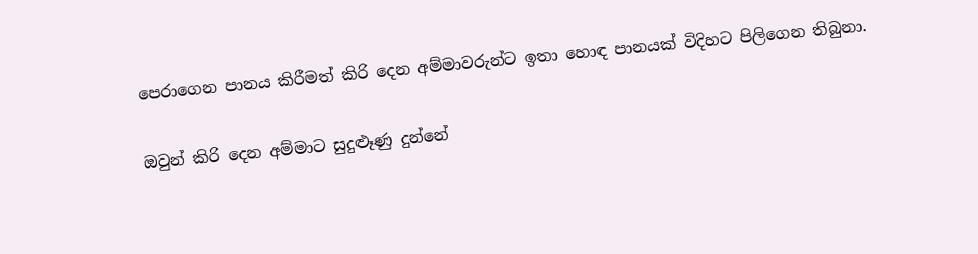පෙරාගෙන පානය කිරීමත් කිරි දෙන අම්මාවරුන්ට ඉතා හොඳ පානයක් විදිහට පිලිගෙන තිබුනා.

ඔවුන් කිරි දෙන අම්මාට සුදුළූණු දුන්නේ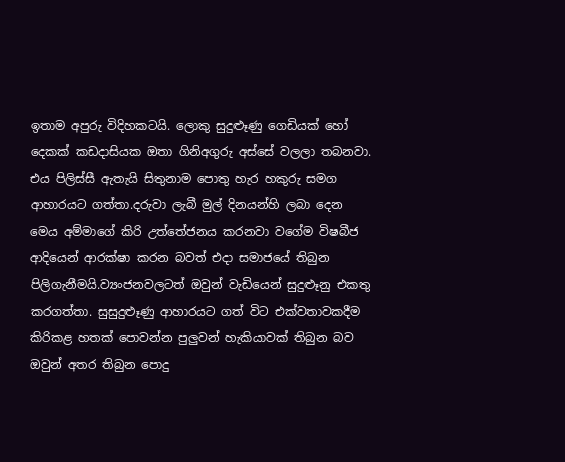ඉතාම අපුරු විදිහකටයි. ලොකු සුදුළූණු ගෙඩියක් හෝ දෙකක් කඩදාසියක ඔතා ගිනිඅගුරු අස්සේ වලලා තබනවා. එය පිලිස්සී ඇතැයි සිතුනාම පොතු හැර හකුරු සමග ආහාරයට ගත්තා.දරුවා ලැබී මුල් දිනයන්හි ලබා දෙන මෙය අම්මාගේ කිරි උත්තේජනය කරනවා වගේම විෂබීජ ආදියෙන් ආරක්ෂා කරන බවත් එදා සමාජයේ තිබුන පිලිගැනීමයි.ව්‍යංජනවලටත් ඔවුන් වැඩියෙන් සුදුළුෑනු එකතු කරගත්තා. සුසුදුළුෑණු ආහාරයට ගත් විට එක්වතාවකදීම කිරිකළ හතක් පොවන්න පුලුවන් හැකියාවක් තිබුන බව ඔවුන් අතර තිබුන පොදු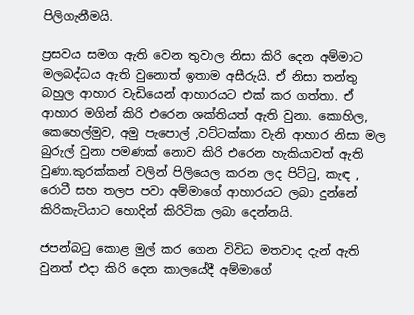පිලිගැනීමයි.

ප්‍රසවය සමග ඇති වෙන තුවාල නිසා කිරි දෙන අම්මාට මලබද්ධය ඇති වුනොත් ඉතාම අසීරුයි. ඒ නිසා තන්තු බහුල ආහාර වැඩියෙන් ආහාරයට එක් කර ගත්තා. ඒ ආහාර මගින් කිරි එරෙන ශක්තියත් ඇති වුනා. කොහිල, කෙහෙල්මුව, අමු පැපොල් ,වට්ටක්කා වැනි ආහාර නිසා මල බුරුල් වුනා පමණක් නොව කිරි එරෙන හැකියාවත් ඇති වුණා.කුරක්කන් වලින් පිලියෙල කරන ලද පිට්ටු, කැඳ , රොටී සහ තලප පවා අම්මාගේ ආහාරයට ලබා දුන්නේ කිරිකැටියාට හොදින් කිරිටික ලබා දෙන්නයි.

ජපන්බටු කොළ මුල් කර ගෙන විවිධ මතවාද දැන් ඇති වුනත් එදා කිරි දෙන කාලයේදී අම්මාගේ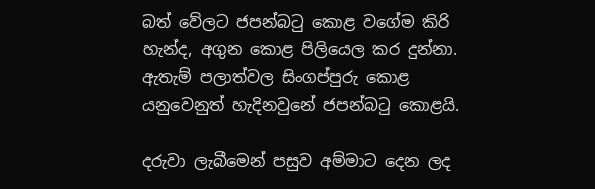බත් වේලට ජපන්බටු කොළ වගේම කිරි හැන්ද, අගුන කොළ පිලියෙල කර දුන්නා. ඇතැම් පලාත්වල සිංගප්පුරු කොළ යනුවෙනුත් හැදිනවුනේ ජපන්බටු කොළයි.

දරුවා ලැබීමෙන් පසුව අම්මාට දෙන ලද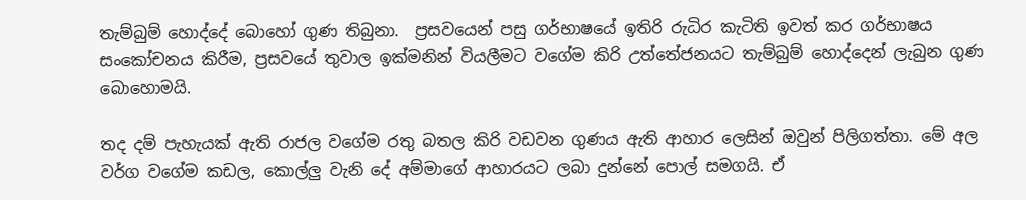තැම්බුම් හොද්දේ බොහෝ ගුණ තිබුනා.  ප්‍රසවයෙන් පසු ගර්භාෂයේ ඉතිරි රුධිර කැටිති ඉවත් කර ගර්භාෂය සංකෝචනය කිරීම, ප්‍රසවයේ තුවාල ඉක්මනින් වියලීමට වගේම කිරි උත්තේජනයට තැම්බුම් හොද්දෙන් ලැබුන ගුණ බොහොමයි.

තද දම් පැහැයක් ඇති රාජල වගේම රතු බතල කිරි වඩවන ගුණය ඇති ආහාර ලෙසින් ඔවුන් පිලිගත්තා. මේ අල වර්ග වගේම කඩල, කොල්ලු වැනි දේ අම්මාගේ ආහාරයට ලබා දුන්නේ පොල් සමගයි. ඒ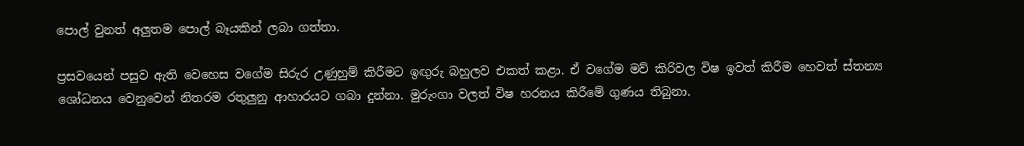පොල් වුනත් අලුතම පොල් බෑයකින් ලබා ගත්තා.

ප්‍රසවයෙන් පසුව ඇති වෙහෙස වගේම සිරුර උණුහුම් කිරීමට ඉඟුරු බහුලව එකත් කළා. ඒ වගේම මව් කිරිවල විෂ ඉවත් කිරීම හෙවත් ස්තන්‍ය ශෝධනය වෙනුවෙන් නිතරම රතුලුනු ආහාරයට ගබා දුන්නා. මුරුංගා වලත් විෂ හරනය කිරීමේ ගුණය තිබුනා.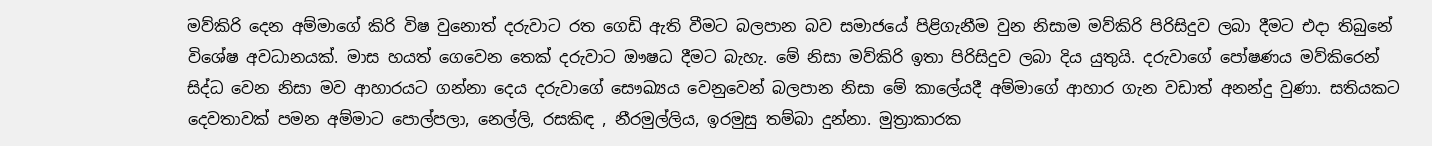මව්කිරි දෙන අම්මාගේ කිරි විෂ වුනොත් දරුවාට රත ගෙඩි ඇති වීමට බලපාන බව සමාජයේ පිළිගැනීම වුන නිසාම මව්කිරි පිරිසිදුව ලබා දීමට එදා තිබුනේ විශේෂ අවධානයක්. මාස හයත් ගෙවෙන තෙක් දරුවාට ඖෂධ දීමට බැහැ. මේ නිසා මව්කිරි ඉතා පිරිසිදුව ලබා දිය යුතුයි. දරුවාගේ පෝෂණය මව්කිරෙන් සිද්ධ වෙන නිසා මව ආහාරයට ගන්නා දෙය දරුවාගේ සෞඛ්‍යය වෙනුවෙන් බලපාන නිසා මේ කාලේයදී අම්මාගේ ආහාර ගැන වඩාත් අනන්දු වුණා. සතියකට දෙවතාවක් පමන අම්මාට පොල්පලා, නෙල්ලි, රසකිඳ , නීරමුල්ලිය, ඉරමුසු තම්බා දුන්නා. මුත්‍රාකාරක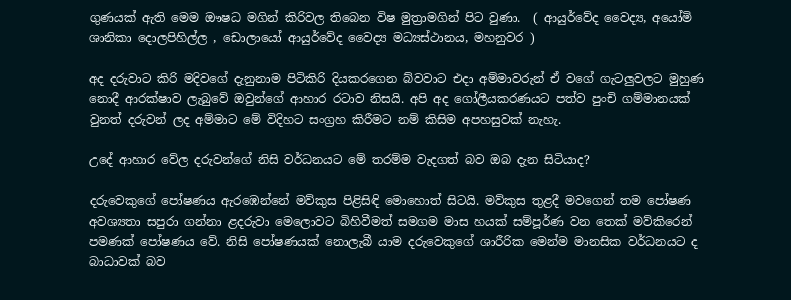ගුණයක් ඇති මෙම ඖෂධ මගින් කිරිවල තිබෙන විෂ මුත්‍රාමගින් පිට වුණා.  ( ආයුර්වේද වෛද්‍ය, අයෝමි ශානිකා දොලපිහිල්ල , ඩොලායෝ ආයුර්වේද වෛද්‍ය මධ්‍යස්ථානය, මහනුවර )

අද දරුවාට කිරි මදිවගේ දැනුනාම පිටිකිරි දියකරගෙන බ්වවාට එදා අම්මාවරුන් ඒ වගේ ගැටලුවලට මුහුණ නොදී ආරක්ෂාව ලැබුවේ ඔවුන්ගේ ආහාර රටාව නිසයි. අපි අද ගෝලීයකරණයට පත්ව පුංචි ගම්මානයක් වුනත් දරුවන් ලද අම්මාට මේ විදිහට සංග්‍රහ කිරීමට නම් කිසිම අපහසුවක් නැහැ.

උදේ ආහාර වේල දරුවන්ගේ නිසි වර්ධනයට මේ තරම්ම වැදගත් බව ඔබ දැන සිටියාද?

දරුවෙකුගේ පෝෂණය ඇරඹෙන්නේ මව්කුස පිළිසිඳි මොහොත් සිටයි. මව්කුස තුළදී මවගෙන් තම පෝෂණ අවශ්‍යතා සපුරා ගන්නා ළදරුවා මෙලොවට බිහිවීමත් සමගම මාස හයක් සම්පූර්ණ වන තෙක් මව්කිරෙන් පමණක් පෝෂණය වේ. නිසි පෝෂණයක් නොලැබී යාම දරුවෙකුගේ ශාරීරික මෙන්ම මානසික වර්ධනයට ද බාධාවක් බව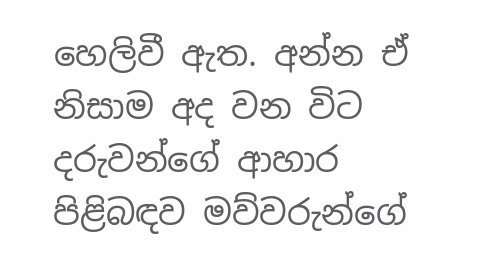හෙලිවී ඇත. අන්න ඒ නිසාම අද වන විට දරුවන්ගේ ආහාර පිළිබඳව මව්වරුන්ගේ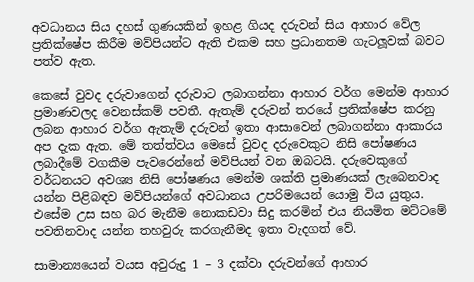අවධානය සිය දහස් ගුණයකින් ඉහළ ගියද දරුවන් සිය ආහාර වේල ප්‍රතික්ෂේප කිරීම මව්පියන්ට ඇති එකම සහ ප්‍රධානතම ගැටලූවක් බවට පත්ව ඇත.

කෙසේ වුවද දරුවාගෙන් දරුවාට ලබාගන්නා ආහාර වර්ග මෙන්ම ආහාර ප්‍රමාණවලද වෙනස්කම් පවතී. ඇතැම් දරුවන් තරයේ ප්‍රතික්ෂේප කරනු ලබන ආහාර වර්ග ඇතැම් දරුවන් ඉතා ආසාවෙන් ලබාගන්නා ආකාරය අප දැක ඇත. මේ තත්ත්වය මෙසේ වුවද දරුවෙකුට නිසි පෝෂණය ලබාදීමේ වගකීම පැවරෙන්නේ මව්පියන් වන ඔබටයි. දරුවෙකුගේ වර්ධනයට අවශ්‍ය නිසි පෝෂණය මෙන්ම ශක්ති ප්‍රමාණයක් ලැබෙනවාද යන්න පිළිබඳව මව්පියන්ගේ අවධානය උපරිමයෙන් යොමු විය යුතුය. එසේම උස සහ බර මැනීම නොකඩවා සිදු කරමින් එය නියමිත මට්ටමේ පවතිනවාද යන්න තහවුරු කරගැනීමද ඉතා වැදගත් වේ.

සාමාන්‍යයෙන් වයස අවුරුදු 1 – 3 දක්වා දරුවන්ගේ ආහාර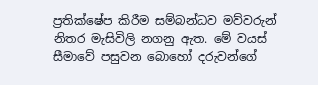ප්‍රතික්ෂේප කිරීම සම්බන්ධව මව්වරුන් නිතර මැසිවිලි නගනු ඇත. මේ වයස් සීමාවේ පසුවන බොහෝ දරුවන්ගේ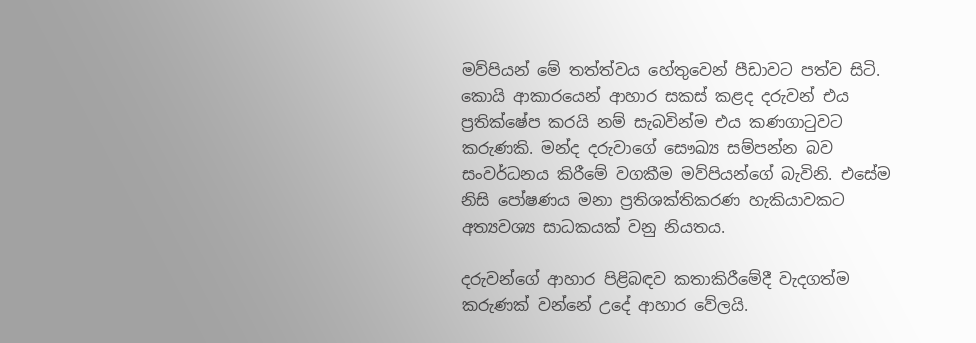මව්පියන් මේ තත්ත්වය හේතුවෙන් පීඩාවට පත්ව සිටි. කොයි ආකාරයෙන් ආහාර සකස් කළද දරුවන් එය ප්‍රතික්ෂේප කරයි නම් සැබවින්ම එය කණගාටුවට කරුණකි. මන්ද දරුවාගේ සෞඛ්‍ය සම්පන්න බව සංවර්ධනය කිරීමේ වගකීම මව්පියන්ගේ බැවිනි. එසේම නිසි පෝෂණය මනා ප්‍රතිශක්තිකරණ හැකියාවකට අත්‍යවශ්‍ය සාධකයක් වනු නියතය.

දරුවන්ගේ ආහාර පිළිබඳව කතාකිරීමේදී වැදගත්ම කරුණක් වන්නේ උදේ ආහාර වේලයි.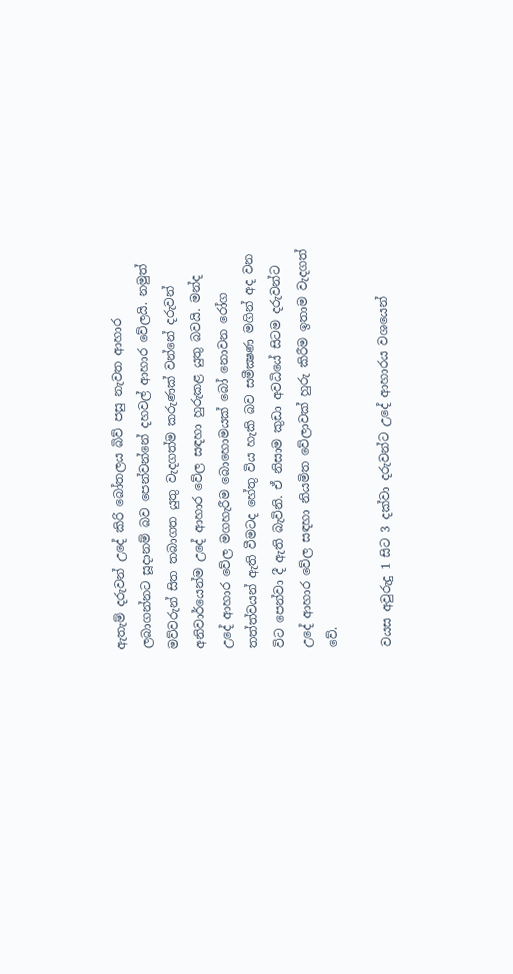ඇතැම් දරුවන් උදේ කිරි බෝතලය බිව් පසු නැවත ආහාර ලබාගන්නට සූදානම් බව පෙන්වන්නේ දහවල් ආහාර වේලයි. නමුත් මව්වරුන් සිත තබාගත යුතු වැදගත්ම කරුණක් වන්නේ දරුවන් අනිවාර්යෙන්ම උදේ ආහාර වේල සඳහා හුරුකළ යුතු බවයි. මන්ද උදේ ආහාර වේල මගහැරීම බොහොමයක් බෝ නොවන රෝග තත්ත්වයන් ඇති වීමටද හේතු විය හැකි බව සමීක්‍ෂණ මගින් අද වන විට පෙන්වා දී ඇති බැවිනි. ඒ නිසාම කුඩා අවධියේ සිටම දරුවන්ට උදේ ආහාර වේල සඳහා නියමිත වේලාවක් හුරු කිරීම ඉතාම වැදගත් වේ.

වයස අවුරුදු 1 සිට 3 දක්වා දරුවන්ට උදේ ආහාරය වශයෙන්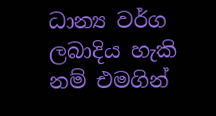ධාන්‍ය වර්ග ලබාදිය හැකි නම් එමගින්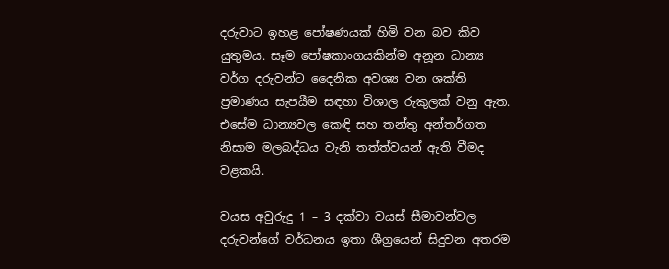දරුවාට ඉහළ පෝෂණයක් හිමි වන බව කිව යුතුමය. සෑම පෝෂකාංගයකින්ම අනූන ධාන්‍ය වර්ග දරුවන්ට දෛනික අවශ්‍ය වන ශක්ති ප්‍රමාණය සැපයීම සඳහා විශාල රුකුලක් වනු ඇත. එසේම ධාන්‍යවල කෙඳි සහ තන්තු අන්තර්ගත නිසාම මලබද්ධය වැනි තත්ත්වයන් ඇති වීමද වළකයි.

වයස අවුරුදු 1 – 3 දක්වා වයස් සීමාවන්වල දරුවන්ගේ වර්ධනය ඉතා ශීග්‍රයෙන් සිදුවන අතරම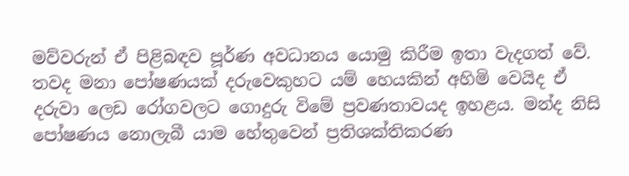මව්වරුන් ඒ පිළිබඳව පූර්ණ අවධානය යොමු කිරීම ඉතා වැදගත් වේ. තවද මනා පෝෂණයක් දරුවෙකුහට යම් හෙයකින් අහිමි වෙයිද ඒ දරුවා ලෙඩ රෝගවලට ගොදුරු විමේ ප්‍රවණතාවයද ඉහළය. මන්ද නිසි පෝෂණය නොලැබී යාම හේතුවෙන් ප්‍රතිශක්තිකරණ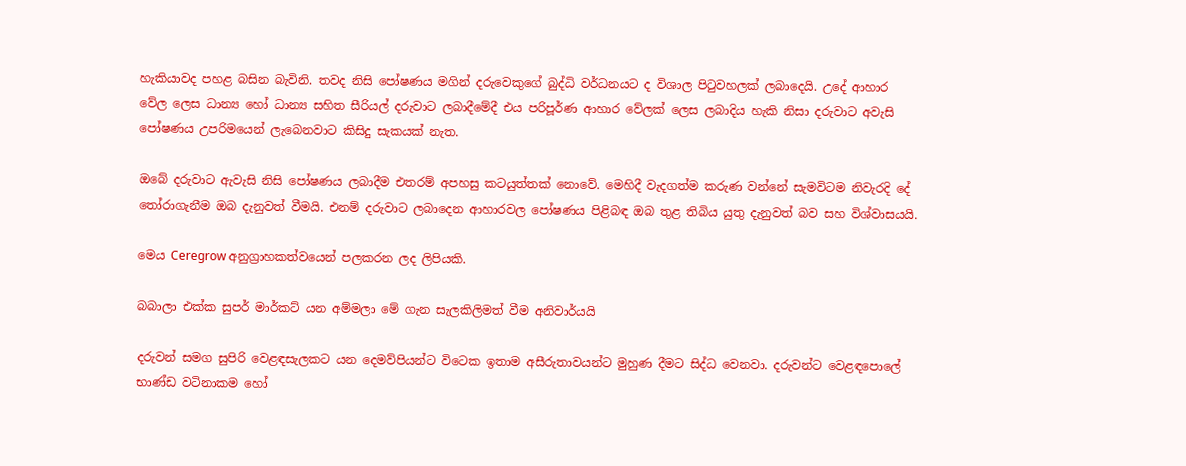හැකියාවද පහළ බසින බැවිනි. තවද නිසි පෝෂණය මගින් දරුවෙකුගේ බුද්ධි වර්ධනයට ද විශාල පිටුවහලක් ලබාදෙයි. උදේ ආහාර වේල ලෙස ධාන්‍ය හෝ ධාන්‍ය සහිත සීරියල් දරුවාට ලබාදීමේදී එය පරිපූර්ණ ආහාර වේලක් ලෙස ලබාදිය හැකි නිසා දරුවාට අවැසි පෝෂණය උපරිමයෙන් ලැබෙනවාට කිසිදු සැකයක් නැත.

ඔබේ දරුවාට ඇවැසි නිසි පෝෂණය ලබාදීම එතරම් අපහසු කටයුත්තක් නොවේ. මෙහිදී වැදගත්ම කරුණ වන්නේ සැමවිටම නිවැරදි දේ තෝරාගැනීම ඔබ දැනුවත් වීමයි. එනම් දරුවාට ලබාදෙන ආහාරවල පෝෂණය පිළිබඳ ඔබ තුළ තිබිය යුතු දැනුවත් බව සහ විශ්වාසයයි.

මෙය Ceregrow අනුග්‍රාහකත්වයෙන් පලකරන ලද ලිපියකි.

බබාලා එක්ක සුපර් මාර්කට් යන අම්මලා මේ ගැන සැලකිලිමත් වීම අනිවාර්යයි

දරුවන් සමග සුපිරි වෙළඳසැලකට යන දෙමව්පියන්ට විටෙක ඉතාම අසීරුතාවයන්ට මුහුණ දීමට සිද්ධ වෙනවා. දරුවන්ට වෙළඳපොලේ භාණ්ඩ වටිනාකම හෝ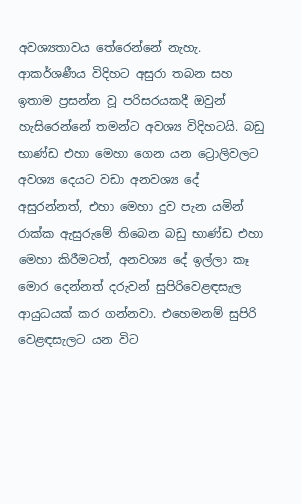අවශ්‍යතාවය තේරෙන්නේ නැහැ. ආකර්ශණීය විදිහට අසුරා තබන සහ ඉතාම ප්‍රසන්න වූ පරිසරයකදී ඔවුන් හැසිරෙන්නේ තමන්ට අවශ්‍ය විදිහටයි. බඩු භාණ්ඩ එහා ‍මෙහා ගෙන යන ට්‍රොලිවලට අවශ්‍ය දෙයට වඩා අනවශ්‍ය දේ අසුරන්නත්, එහා මෙහා දුව පැන යමින් රාක්ක ඇසුරුමේ තිබෙන බඩු භාණ්ඩ එහා මෙහා කිරීමටත්, අනවශ්‍ය දේ ඉල්ලා කෑ මොර දෙන්නත් දරුවන් සුපිරිවෙළඳසැල ආයුධයක් කර ගන්නවා. එහෙමනම් සුපිරි වෙළඳසැලට යන විට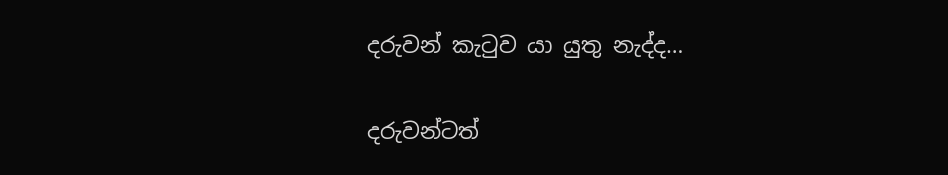දරුවන් කැටුව යා යුතු නැද්ද…

දරුවන්ටත්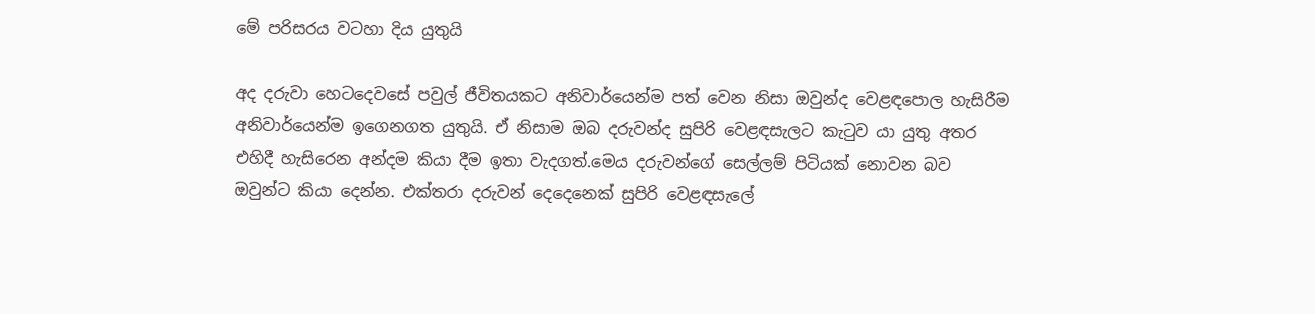මේ පරිසරය වටහා දිය යුතුයි

අද දරුවා හෙටදෙවසේ පවුල් ජීවිතයකට අනිවාර්යෙන්ම පත් වෙන නිසා ඔවුන්ද වෙළඳපොල හැසිරීම අනිවාර්යෙන්ම ඉගෙනගත යුතුයි. ඒ නිසාම ඔබ දරුවන්ද සුපිරි වෙළඳසැලට කැටුව යා යුතු අතර එහිදී හැසිරෙන අන්දම කියා දීම ඉතා වැදගත්.මෙය දරුවන්ගේ සෙල්ලම් පිටියක් නොවන බව ඔවුන්ට කියා දෙන්න. එක්තරා දරුවන් දෙදෙනෙක් සුපිරි වෙළඳසැලේ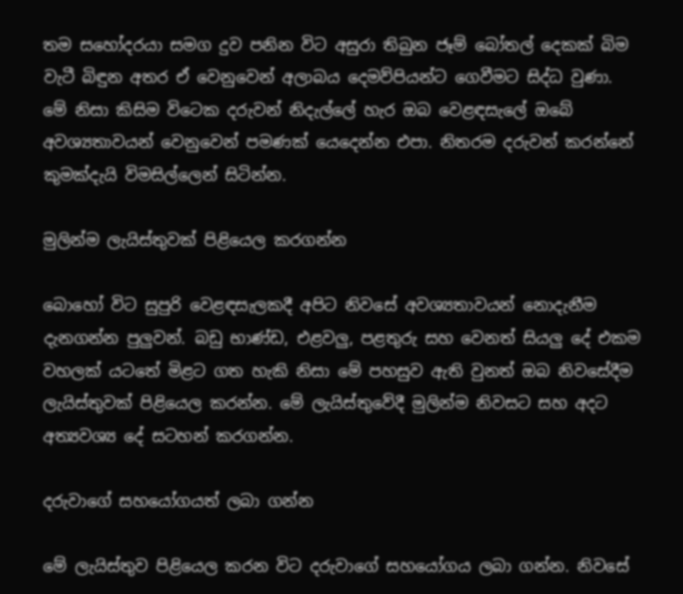තම සහෝදරයා සමග දුව පනින විට අසුරා තිබුන ජෑම් බෝතල් දෙකක් බිම වැටී බිඳුන අතර ඒ වෙනුවෙන් අලාබය දෙමව්පියන්ට ගෙවීමට සිද්ධ වුණා. මේ නිසා කිසිම විටෙක දරුවන් නිදැල්ලේ හැර ඔබ වෙළඳසැලේ ඔබේ අවශ්‍යතාවයන් වෙනුවෙන් පමණක් යෙදෙන්න එපා. නිතරම දරුවන් කරන්නේ කුමක්දැයි විමසිල්ලෙන් සිටින්න.

මුලින්ම ලැයිස්තුවක් පිළියෙල කරගන්න

බොහෝ විට සුපුරි වෙළඳසැලකදී අපිට නිවසේ අවශ්‍යතාවයන් නොදැනීම දැනගන්න පුලුවන්. බඩු භාණ්ඩ, එළවලු, පළතුරු සහ වෙනත් සියලු දේ එකම වහලක් යටතේ මිළට ගත හැකි නිසා මේ පහසුව ඇති වුනත් ඔබ නිවසේදීම ලැයිස්තුවක් පිළියෙල කරන්න. මේ ලැයිස්තුවේදී මුලින්ම නිවසට සහ අදට අත්‍යවශ්‍ය දේ සටහන් කරගන්න.

දරුවාගේ සහයෝගයත් ලබා ගන්න

මේ ලැයිස්තුව පිළියෙල කරන විට දරුවාගේ සහයෝගය ලබා ගන්න. නිවසේ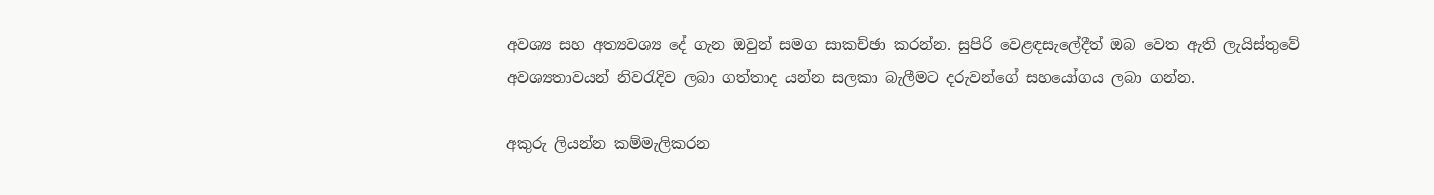අවශ්‍ය සහ අත්‍යවශ්‍ය දේ ගැන ඔවුන් සමග සාකච්ඡා කරන්න. සුපිරි වෙළඳසැලේදීත් ඔබ වෙත ඇති ලැයිස්තුවේ අවශ්‍යතාවයන් නිවරැදිව ලබා ගත්තාද යන්න සලකා බැලීමට දරුවන්ගේ සහයෝගය ලබා ගන්න.

අකුරු ලියන්න කම්මැලිකරන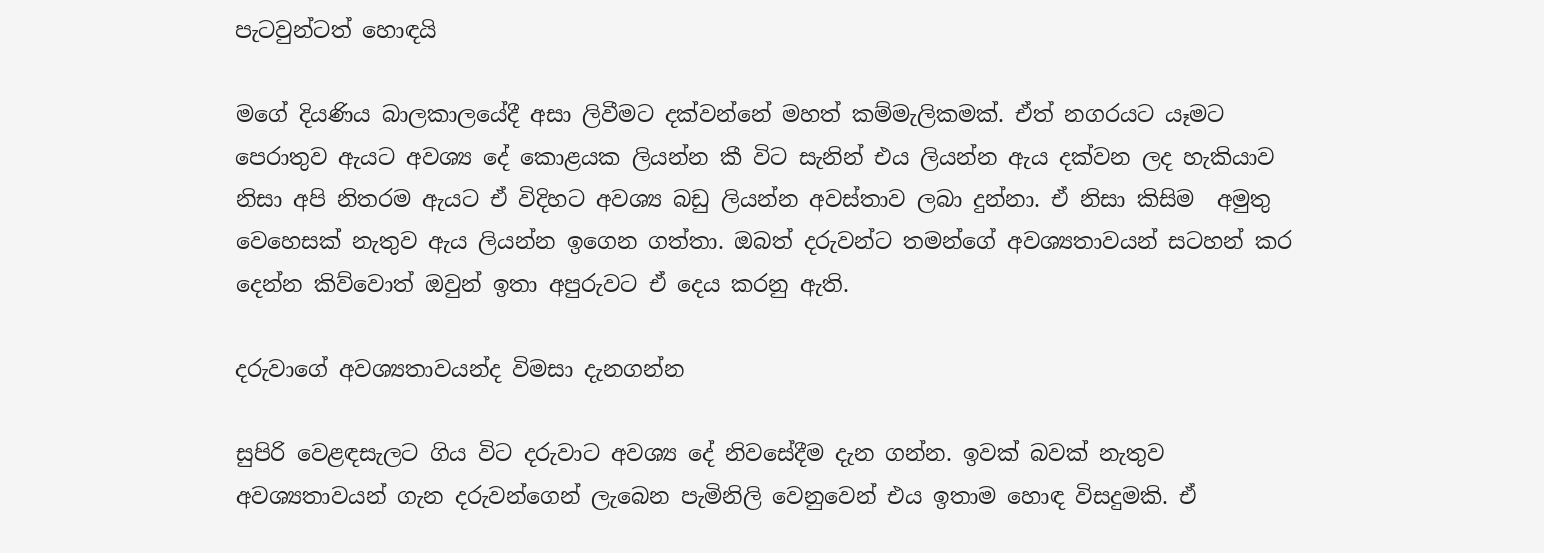පැටවුන්ටත් හොඳයි

මගේ දියණිය බාලකාලයේදී අසා ලිවීමට දක්වන්නේ මහත් කම්මැලිකමක්. ඒත් නගරයට යෑමට පෙරාතුව ඇයට අවශ්‍ය දේ කොළයක ලියන්න කී විට සැනින් එය ලියන්න ඇය දක්වන ලද හැකියාව නිසා අපි නිතරම ඇයට ඒ විදිහට අවශ්‍ය බඩු ලියන්න අවස්තාව ලබා දුන්නා. ඒ නිසා කිසිම  අමුතු වෙහෙසක් නැතුව ඇය ලියන්න ඉගෙන ගත්තා. ඔබත් දරුවන්ට තමන්ගේ අවශ්‍යතාවයන් සටහන් කර දෙන්න කිව්වොත් ඔවුන් ඉතා අපුරුවට ඒ දෙය කරනු ඇති.

දරුවාගේ අවශ්‍යතාවයන්ද විමසා දැනගන්න

සුපිරි වෙළඳසැලට ගිය විට දරුවාට අවශ්‍ය දේ නිවසේදීම දැන ගන්න. ඉවක් බවක් නැතුව අවශ්‍යතාවයන් ගැන දරුවන්ගෙන් ලැබෙන පැමිනිලි වෙනුවෙන් එය ඉතාම හොඳ විසදුමකි. ඒ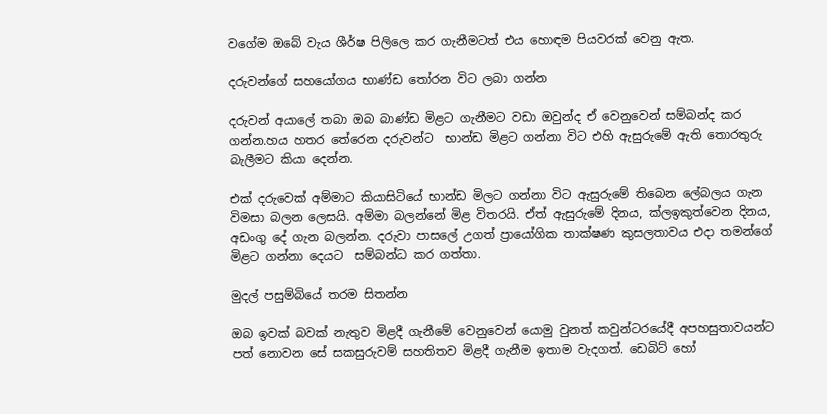වගේම ඔබේ වැය ශීර්ෂ පිලිලෙ කර ගැනීමටත් එය හොඳම පියවරක් වෙනු ඇත.

දරුවන්ගේ සහයෝගය භාණ්ඩ තෝරන විට ලබා ගන්න

දරුවන් අයාලේ තබා ඔබ බාණ්ඩ මිළට ගැනීමට වඩා ඔවුන්ද ඒ වෙනුවෙන් සම්බන්ද කර ගන්න.හය හතර තේරෙන දරුවන්ට  භාන්ඩ මිළට ගන්නා විට එහි ඇසුරුමේ ඇති තොරතුරු බැලීමට කියා දෙන්න.

එක් දරුවෙක් අම්මාට කියාසිටියේ භාන්ඩ මිලට ගන්නා විට ඇසුරුමේ තිබෙන ලේබලය ගැන විමසා බලන ලෙසයි. අම්මා බලන්නේ මිළ විතරයි. ඒත් ඇසුරුමේ දිනය, ක්ලඉකුත්වෙන දිනය, අඩංගු දේ ගැන බලන්න. දරුවා පාසලේ උගත් ප්‍රායෝගික තාක්ෂණ කුසලතාවය එදා තමන්ගේ මිළට ගන්නා දෙයට  සම්බන්ධ කර ගත්තා.

මුදල් පසුම්බියේ තරම සිතන්න

ඔබ ඉවක් බවක් නැතුව මිළදී ගැනීමේ වෙනුවෙන් යොමු වුනත් කවුන්ටරයේදී අපහසුතාවයන්ට පත් නොවන සේ සකසුරුවම් සහතිතව මිළදී ගැනීම ඉතාම වැදගත්. ඩෙබිට් හෝ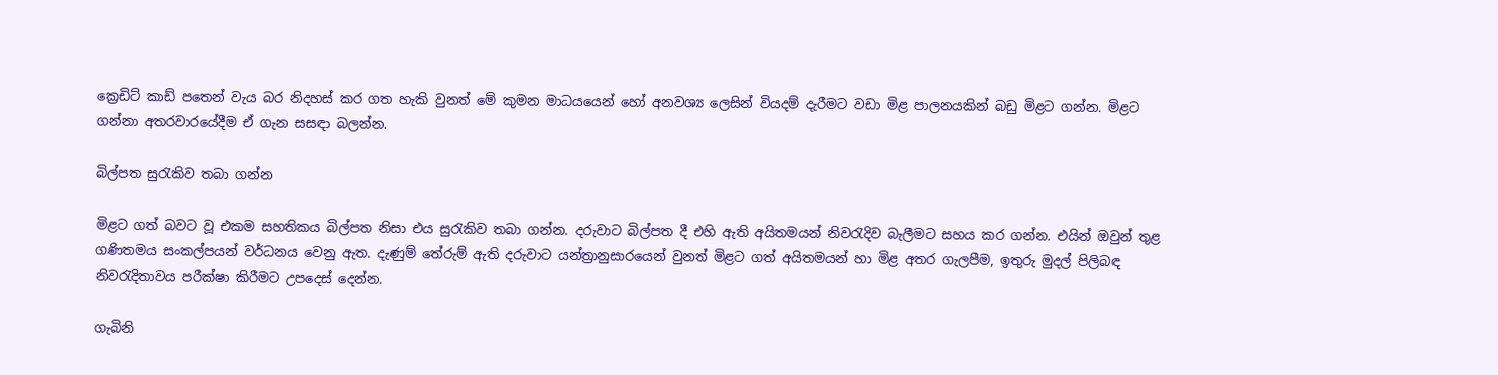ක්‍රෙඩිට් කාඩ් පතෙන් වැය බර නිදහස් කර ගත හැකි වුනත් මේ කුමන මාධයයෙන් හෝ අනවශ්‍ය ලෙසින් වියදම් දැරීමට වඩා මිළ පාලනයකින් බඩු මිළට ගන්න. මිළට ගන්නා අතරවාරයේදීම ඒ ගැන සසඳා බලන්න.

බිල්පත සුරැකිව තබා ගන්න

මිළට ගත් බවට වූ එකම සහතිකය බිල්පත නිසා එය සුරැකිව තබා ගන්න. දරුවාට බිල්පත දී එහි ඇති අයිතමයන් නිවරැදිව බැලීමට සහය කර ගන්න. එයින් ඔවුන් තුළ ගණිතමය සංකල්පයන් වර්ධනය වෙනු ඇත. දැණුම් තේරුම් ඇති දරුවාට යන්ත්‍රානුසාරයෙන් වුනත් මිළට ගත් අයිතමයන් හා මිළ අතර ගැලපීම, ඉතුරු මුදල් පිලිබඳ නිවරැදිතාවය පරීක්ෂා කිරීමට උපදෙස් දෙන්න.

ගැබිනි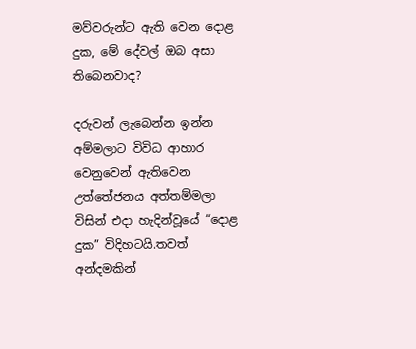මව්වරුන්ට ඇති වෙන දොළ දුක, මේ දේවල් ඔබ අසා තිබෙනවාද?

දරුවන් ලැබෙන්න ඉන්න අම්මලාට විවිධ ආහාර වෙනුවෙන් ඇතිවෙන උත්තේජනය අත්තම්මලා විසින් එදා හැදින්වූයේ “දොළ දුක” විදිහටයි.තවත් අන්දමකින්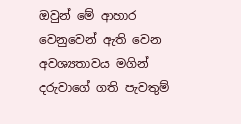ඔවුන් මේ ආහාර වෙනුවෙන් ඇති වෙන අවශ්‍යතාවය මගින් දරුවාගේ ගති පැවතුම්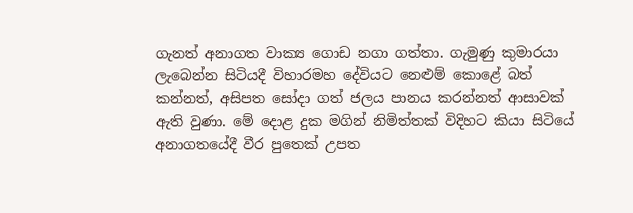ගැනත් අනාගත වාක්‍ය ගොඩ නගා ගත්තා. ගැමුණු කුමාරයා ලැබෙන්න සිටියදී විහාරමහ දේවියට නෙළුම් කොළේ බත් කන්නත්, අසිපත සෝදා ගත් ජලය පානය කරන්නත් ආසාවක් ඇති වුණා. මේ දොළ දුක මගින් නිමිත්තක් විදිහට කියා සිටියේ අනාගතයේදී වීර පුතෙක් උපත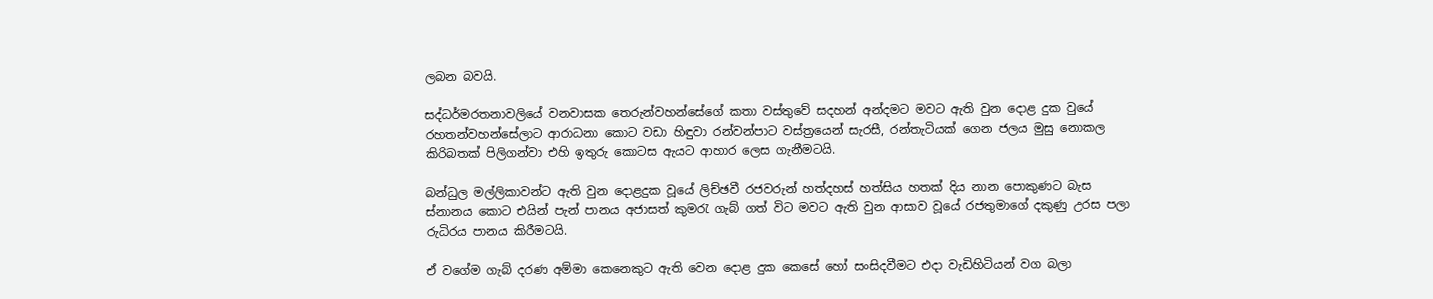ලබන බවයි.

සද්ධර්මරතනාවලියේ වනවාසක තෙරුන්වහන්සේගේ කතා වස්තුවේ සදහන් අන්දමට මවට ඇති වුන දොළ දුක වුයේ රහතන්වහන්සේලාට ආරාධනා කොට වඩා හිඳුවා රන්වන්පාට වස්ත්‍රයෙන් සැරසී, රන්තැටියක් ගෙන ජලය මුසු නොකල කිරිබතක් පිලිගන්වා එහි ඉතුරු කොටස ඇයට ආහාර ලෙස ගැනීමටයි.

බන්ධුල මල්ලිකාවන්ට ඇති වුන දොළදුක වූයේ ලිච්ඡවී රජවරුන් හත්දහස් හත්සිය හතක් දිය නාන පොකුණට බැස ස්නානය කොට එයින් පැන් පානය අජාසත් කුමරැ ගැබ් ගත් විට මවට ඇති වුන ආසාව වූයේ රජතුමාගේ දකුණු උරස පලා රුධිරය පානය කිරීමටයි.

ඒ වගේම ගැබ් දරණ අම්මා කෙනෙකුට ඇති වෙන දොළ දුක කෙසේ හෝ සංසිදවීමට එදා වැඩිහිටියන් වග බලා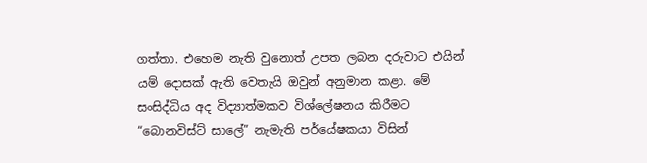ගත්තා. එහෙම නැති වුනොත් උපත ලබන දරුවාට එයින් යම් දොසක් ඇති වෙතැයි ඔවුන් අනුමාන කළා. මේ සංසිද්ධිය අද විද්‍යාත්මකව විශ්ලේෂනය කිරීමට “බොනවිස්ට් සාලේ” නැමැති පර්යේෂකයා විසින්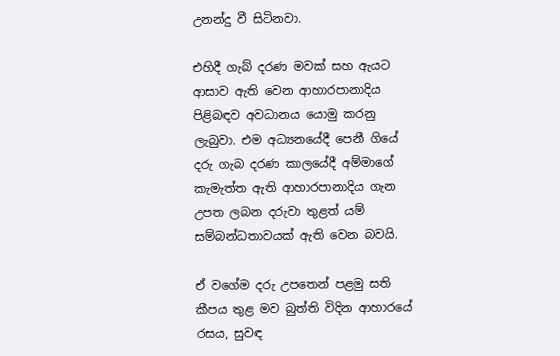උනන්දු වී සිටිනවා.

එහිදී ගැබ් දරණ මවක් සහ ඇයට ආසාව ඇති වෙන ආහාරපානාදිය පිළිබඳව අවධානය යොමු කරනු ලැබුවා. එම අධ්‍යනයේදී පෙනී ගියේ දරු ගැබ දරණ කාලයේදී අම්මාගේ කැමැත්ත ඇති ආහාරපානාදිය ගැන උපත ලබන දරුවා තුළත් යම් සම්බන්ධතාවයක් ඇති වෙන බවයි.

ඒ වගේම දරු උපතෙන් පළමු සති කීපය තුළ මව බුත්ති විදින ආහාරයේ රසය, සුවඳ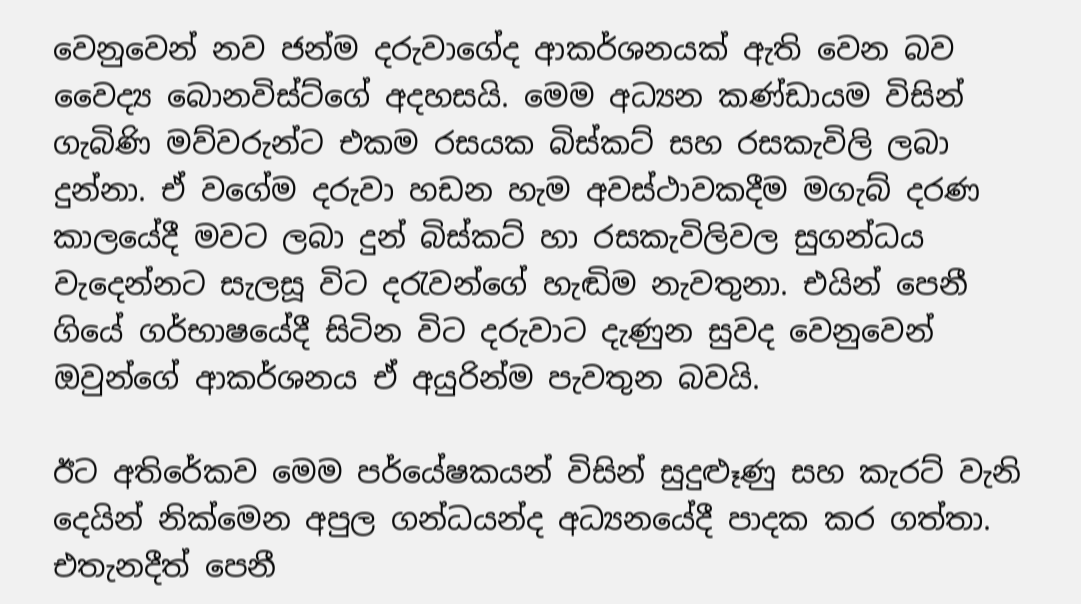වෙනුවෙන් නව ජන්ම දරුවාගේද ආකර්ශනයක් ඇති වෙන බව වෛද්‍ය බොනවිස්ට්ගේ අදහසයි. මෙම අධ්‍යන කණ්ඩායම විසින් ගැබිණි මව්වරුන්ට එකම රසයක බිස්කට් සහ රසකැවිලි ලබා දුන්නා. ඒ වගේම දරුවා හඩන හැම අවස්ථාවකදීම මගැබ් දරණ කාලයේදී මවට ලබා දුන් බිස්කට් හා රසකැවිලිවල සුගන්ධය වැදෙන්නට සැලසූ විට දරැවන්ගේ හැඬිම නැවතුනා. එයින් පෙනී ගියේ ගර්භාෂයේදී සිටින විට දරුවාට දැණුන සුවද වෙනුවෙන් ඔවුන්ගේ ආකර්ශනය ඒ අයුරින්ම පැවතුන බවයි.

ඊට අතිරේකව මෙම පර්යේෂකයන් විසින් සුදුළූණු සහ කැරට් වැනි දෙයින් නික්මෙන අපුල ගන්ධයන්ද අධ්‍යනයේදී පාදක කර ගත්තා.  එතැනදීත් පෙනී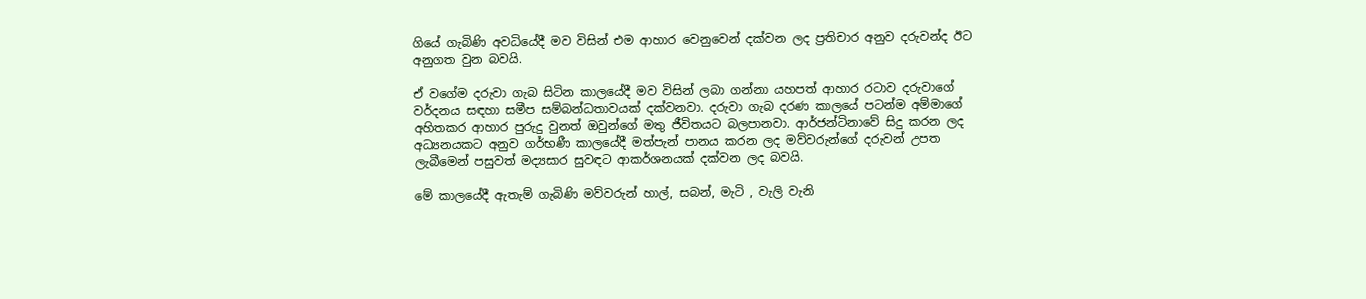ගියේ ගැබිණි අවධියේදී මව විසින් එම ආහාර වෙනුවෙන් දක්වන ලද ප්‍රතිචාර අනුව දරුවන්ද ඊට අනුගත වුන බවයි.

ඒ වගේම දරුවා ගැබ සිටින කාලයේදී මව විසින් ලබා ගන්නා යහපත් ආහාර රටාව දරුවාගේ වර්දනය සඳහා සමීප සම්බන්ධතාවයක් දක්වනවා. දරුවා ගැබ දරණ කාලයේ පටන්ම අම්මාගේ අහිතකර ආහාර පුරුදු වුනත් ඔවුන්ගේ මතු ජීවිතයට බලපානවා. ආර්ජන්ටිනාවේ සිදු කරන ලද අධ්‍යනයකට අනුව ගර්භණී කාලයේදී මත්පැන් පානය කරන ලද මව්වරුන්ගේ දරුවන් උපත ලැබීමෙන් පසුවත් මද්‍යසාර සුවඳට ආකර්ශනයක් දක්වන ලද බවයි.

මේ කාලයේදී ඇතැම් ගැබිණි මව්වරුන් හාල්, සබන්, මැටි , වැලි වැනි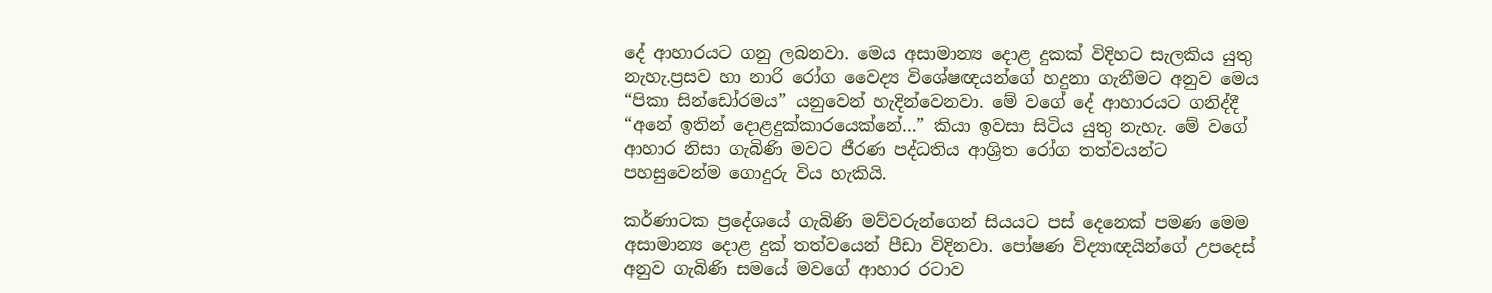දේ ආහාරයට ගනු ලබනවා. මෙය අසාමාන්‍ය දොළ දුකක් විදිහට සැලකිය යුතු නැහැ.ප්‍රසව හා නාරි රෝග වෛද්‍ය විශේෂඥයන්ගේ හදුනා ගැනීමට අනුව මෙය “පිකා සින්ඩෝරමය” යනුවෙන් හැදින්වෙනවා. මේ වගේ දේ ආහාරයට ගනිද්දී “අනේ ඉතින් දොළදුක්කාරයෙක්නේ…” කියා ඉවසා සිටිය යුතු නැහැ. මේ වගේ ආහාර නිසා ගැබිණි මවට ජීරණ පද්ධතිය ආශ්‍රිත රෝග තත්වයන්ට පහසුවෙන්ම ගොදුරු විය හැකියි.

කර්ණාටක ප්‍රදේශයේ ගැබිණි මව්වරුන්ගෙන් සියයට පස් දෙනෙක් පමණ මෙම අසාමාන්‍ය දොළ දුක් තත්වයෙන් පීඩා විදිනවා. පෝෂණ විද්‍යාඥයින්ගේ උපදෙස් අනුව ගැබිණි සමයේ මවගේ ආහාර රටාව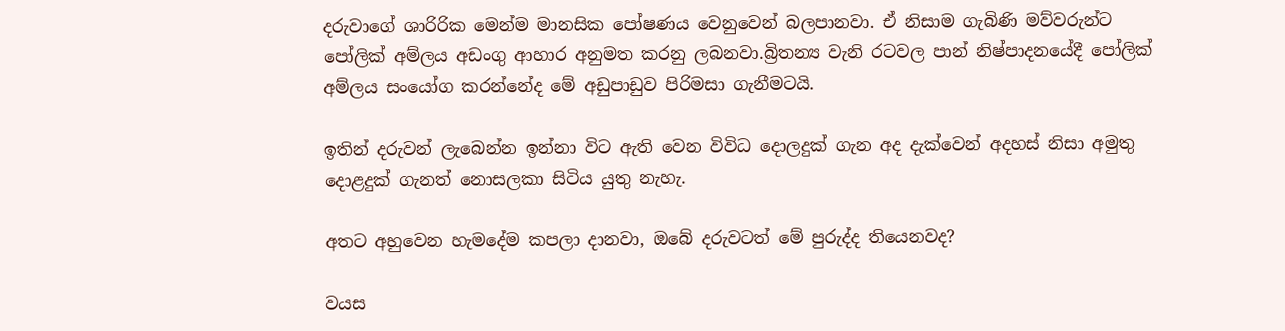දරුවාගේ ශාරිරික මෙන්ම මානසික පෝෂණය වෙනුවෙන් බලපානවා. ඒ නිසාම ගැබිණි මව්වරුන්ට පෝලික් අම්ලය අඩංගු ආහාර අනුමත කරනු ලබනවා.බ්‍රිතන්‍ය වැනි රටවල පාන් නිෂ්පාදනයේදී පෝලික් අම්ලය සංයෝග කරන්නේද මේ අඩුපාඩුව පිරිමසා ගැනීමටයි.

ඉතින් දරුවන් ලැබෙන්න ඉන්නා විට ඇති වෙන විවිධ දොලදුක් ගැන අද දැක්වෙන් අදහස් නිසා අමුතු දොළදුක් ගැනත් නොසලකා සිටිය යුතු නැහැ.

අතට අහුවෙන හැමදේම කපලා දානවා, ඔබේ දරුවටත් මේ පුරුද්ද තියෙනවද?

වයස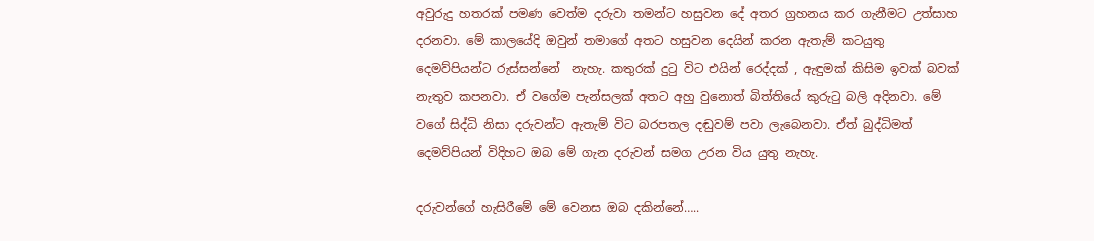අවුරුදු හතරක් පමණ වෙත්ම දරුවා තමන්ට හසුවන දේ අතර ග්‍රහනය කර ගැනීමට උත්සාහ දරනවා. මේ කාලයේදි ඔවුන් තමාගේ අතට හසුවන දෙයින් කරන ඇතැම් කටයුතු දෙමව්පියන්ට රුස්සන්නේ  නැහැ. කතුරක් දුටු විට එයින් රෙද්දක් , ඇඳුමක් කිසිම ඉවක් බවක් නැතුව කපනවා. ඒ වගේම පැන්සලක් අතට අහු වුනොත් බිත්තියේ කුරුටු බලි අදිනවා. මේ වගේ සිද්ධි නිසා දරුවන්ට ඇතැම් විට බරපතල දඬුවම් පවා ලැබෙනවා. ඒත් ‍බුද්ධිමත් දෙමව්පියන් විදිහට ඔබ මේ ගැන දරුවන් සමග උරන විය යුතු නැහැ.

දරුවන්ගේ හැසිරීමේ මේ වෙනස ඔබ දකින්නේ…..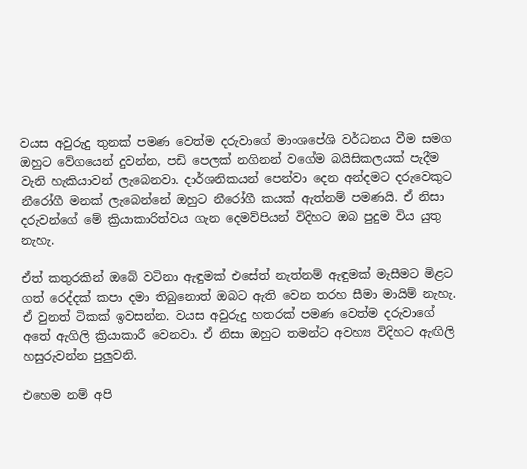වයස අවුරුදු තුනක් පමණ වෙත්ම දරුවාගේ මාංශපේශි වර්ධනය වීම සමග ඔහුට වේගයෙන් දුවන්න, පඩි පෙලක් නගිනන් වගේම බයිසිකලයක් පැදීම වැනි හැකියාවන් ලැබෙනවා. දාර්ශනිකයන් පෙන්වා දෙන අන්දමට දරුවෙකුට නීරෝගී මනක් ලැබෙන්නේ ඔහුට නීරෝගී කයක් ඇත්නම් පමණයි. ඒ නිසා දරුවන්ගේ මේ ක්‍රියාකාරිත්වය ගැන දෙමව්පියන් විදිහට ඔබ පුදුම විය යුතු නැහැ.

ඒත් කතුරකින් ඔබේ වටිනා ඇඳුමක් එසේත් නැත්නම් ඇඳුමක් මැසීමට මිළට ගත් රෙද්දක් කපා දමා තිබුනොත් ඔබට ඇති වෙන තරහ සීමා මායිම් නැහැ. ඒ වුනත් ටිකක් ඉවසන්න. වයස අවුරුදු හතරක් පමණ වෙත්ම දරුවාගේ අතේ ඇගිලි ක්‍රියාකාරී වෙනවා. ඒ නිසා ඔහුට තමන්ට අවහ්‍ය විදිහට ඇඟිලි හසුරුවන්න පුලුවනි.

එහෙම නම් අපි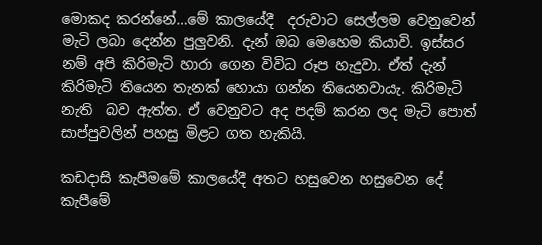මොකද කරන්නේ…මේ කාලයේදී  දරුවාට සෙල්ලම වෙනුවෙන් මැටි ලබා දෙන්න පුලුවනි. දැන් ඔබ මෙහෙම කියාවි. ඉස්සර නම් අපි කිරිමැටි හාරා ගෙන විවිධ රූප හැදුවා. ඒත් දැන් කිරිමැටි තියෙන තැනක් හොයා ගන්න තියෙනවායැ. කිරිමැටි නැති  බව ඇත්ත. ඒ වෙනුවට අද පදම් කරන ලද මැටි පොත් සාප්පුවලින් පහසු මිළට ගත හැකියි.

කඩදාසි කැපීමමේ කාලයේදී අතට හසුවෙන හසුවෙන දේ කැපීමේ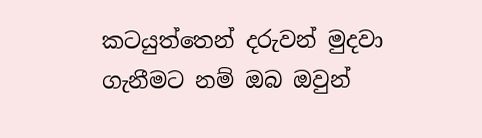කටයුත්තෙන් දරුවන් මුදවා ගැනීමට නම් ඔබ ඔවුන්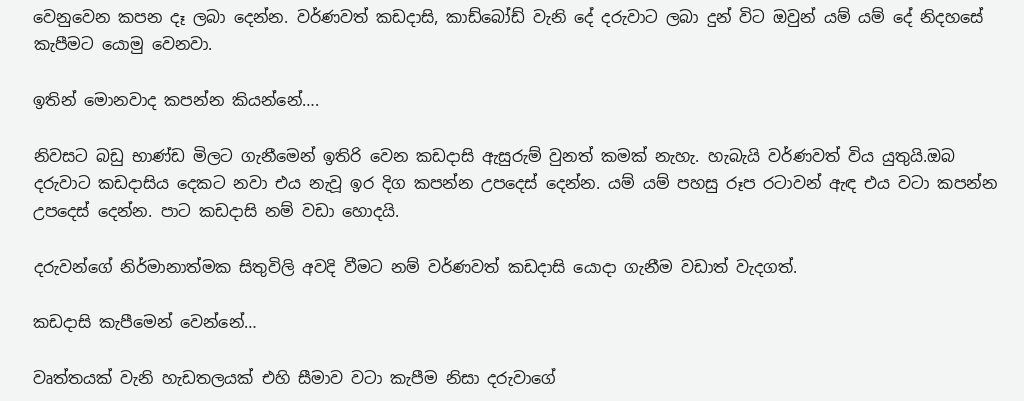වෙනුවෙන කපන දෑ ලබා දෙන්න. වර්ණවත් කඩදාසි, කාඩ්බෝඩ් වැනි දේ දරුවාට ලබා දුන් විට ඔවුන් යම් යම් දේ නිදහසේ කැපීමට යොමු වෙනවා.

ඉතින් මොනවාද කපන්න කියන්නේ….

නිවසට බඩු භාණ්ඩ මිලට ගැනීමෙන් ඉතිරි වෙන කඩදාසි ඇසුරුම් වුනත් කමක් නැහැ. හැබැයි වර්ණවත් විය යුතුයි.ඔබ දරුවාට කඩදාසිය දෙකට නවා එය නැවූ ඉර දිග කපන්න උපදෙස් දෙන්න. යම් යම් පහසු රූප රටාවන් ඇඳ එය වටා කපන්න උපදෙස් දෙන්න. පාට කඩදාසි නම් වඩා‍ හොදයි.

දරුවන්ගේ නිර්මානාත්මක සිතුවිලි අවදි වීමට නම් වර්ණවත් කඩදාසි යොදා ගැනීම වඩාත් වැදගත්.

කඩදාසි කැපීමෙන් වෙන්නේ…

වෘත්තයක් වැනි හැඩතලයක් එහි සීමාව වටා කැපීම නිසා දරුවාගේ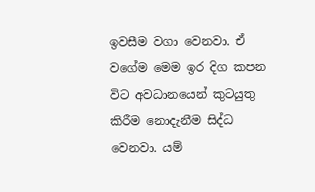ඉවසීම වගා වෙනවා. ඒ වගේම මෙම ඉර දිග කපන විට අවධානයෙන් කුටයුතු කිරීම නොදැනීම සිද්ධ වෙනවා. යම්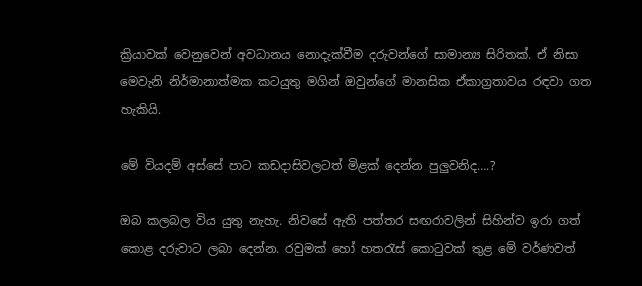ක්‍රියාවක් වෙනුවෙන් අවධානය නොදැක්වීම දරුවන්ගේ සාමාන්‍ය සිරිතක්. ඒ නිසා මෙවැනි නිර්මානාත්මක කටයුතු මගින් ඔවුන්ගේ මානසික ඒකාග්‍රතාවය රඳවා ගත හැකියි.

මේ වියදම් අස්සේ පාට කඩදාසිවලටත් මිළක් දෙන්න පුලුවනිද….?

ඔබ කලබල විය යුතු නැහැ. නිවසේ ඇති පත්තර සඟරාවලින් සිහින්ව ඉරා ගත් කොළ දරුවාට ලබා දෙන්න. රවුමක් හෝ හතරැස් කොටුවක් තුළ මේ වර්ණවත්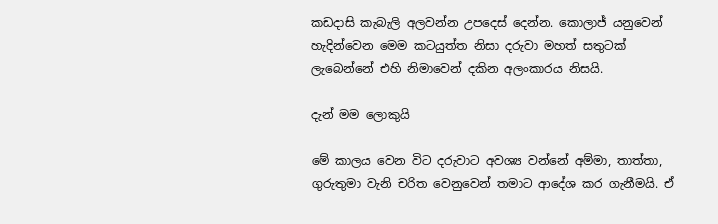කඩදාසි කැබැලි අලවන්න උපදෙස් දෙන්න. කොලාජ් යනුවෙන් හැදින්වෙන මෙම කටයුත්ත නිසා දරුවා මහත් සතුටක් ලැබෙන්නේ එහි නිමාවෙන් දකින අලංකාරය නිසයි.

දැන් මම ලොකුයි

මේ කාලය වෙන විට දරුවාට අවශ්‍ය වන්නේ අම්මා, තාත්තා, ගුරුතුමා වැනි චරිත වෙනුවෙන් තමාට ආදේශ කර ගැනීමයි. ඒ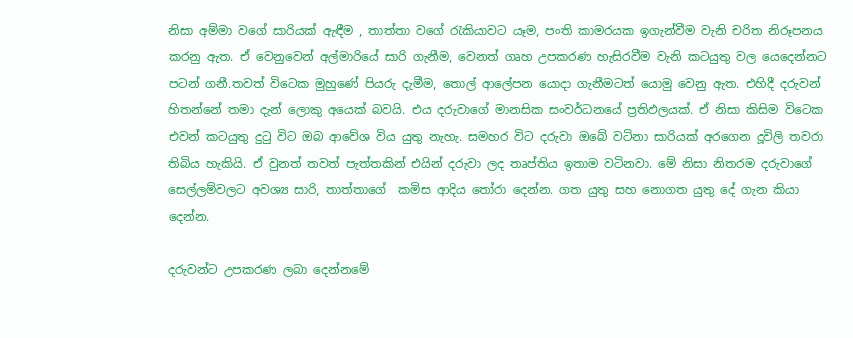නිසා අම්මා වගේ සාරියක් ඇඳීම , තාත්තා වගේ රැකියාවට යෑම, පංති කාමරයක ඉගැන්වීම වැනි චරිත නිරූපනය කරනු ඇත. ඒ වෙනුවෙන් අල්මාරියේ සාරි ගැනීම, වෙනත් ගෘහ උපකරණ හැසිරවීම වැනි කටයුතු වල යෙදෙන්නට පටන් ගනී.තවත් විටෙක මුහුණේ පියරු දැමීම, තොල් ආලේපන යොදා ගැනීමටත් යොමු වෙනු ඇත. එහිදී දරුවන් හිතන්නේ තමා දැන් ලොකු අයෙක් බවයි. එය දරුවාගේ මානසික සංවර්ධනයේ ප්‍රතිඵලයක්. ඒ නිසා කිසිම විටෙක එවන් කටයුතු දුටු විට ඔබ ආවේශ විය යුතු නැහැ. සමහර විට දරුවා ඔබේ වටිනා සාරියක් අරගෙන දූවිලි තවරා තිබිය හැකියි. ඒ වුනත් තවත් පැත්තකින් එයින් දරුවා ලද තෘප්තිය ඉතාම වටිනවා. මේ නිසා නිතරම දරුවාගේ සෙල්ලම්වලට අවශ්‍ය සාරි, තාත්තාගේ  කමිස ආදිය තෝරා දෙන්න. ගත යුතු සහ නොගත යුතු දේ ගැන කියා දෙන්න.

දරුවන්ට උපකරණ ලබා දෙන්නමේ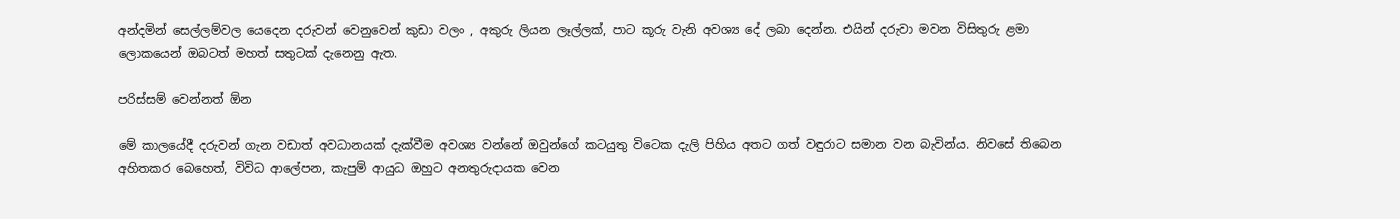අන්දමින් සෙල්ලම්වල යෙදෙන දරුවන් වෙනුවෙන් කුඩා වලං , අකුරු ලියන ලෑල්ලක්, පාට කූරු වැනි අවශ්‍ය දේ ලබා දෙන්න. එයින් දරුවා මවන විසිතුරු ළමා ලොකයෙන් ඔබටත් මහත් සතුටක් දැනෙනු ඇත.

පරිස්සම් වෙන්නත් ඕන

මේ කාලයේදී දරුවන් ගැන වඩාත් අවධානයක් දැක්වීම අවශ්‍ය වන්නේ ඔවුන්ගේ කටයුතු විටෙක දැලි පිහිය අතට ගත් වඳුරාට සමාන වන බැවින්ය. නිවසේ තිබෙන අහිතකර බෙහෙත්, විවිධ ආලේපන, කැපුම් ආයුධ ඔහුට අනතුරුදායක වෙන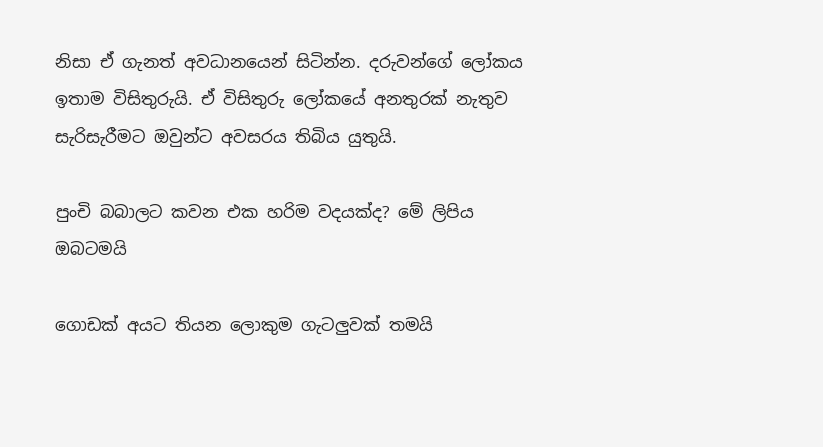නිසා ඒ ගැනත් අවධානයෙන් සිටින්න. දරුවන්ගේ ලෝකය ඉතාම විසිතුරුයි. ඒ විසිතුරු ලෝකයේ අනතුරක් නැතුව සැරිසැරීමට ඔවුන්ට අවසරය තිබිය යුතුයි.

පුංචි බබාලට කවන එක හරිම වදයක්ද? මේ ලිපිය ඔබටමයි

ගොඩක් අයට තියන ලොකුම ගැටලුවක් තමයි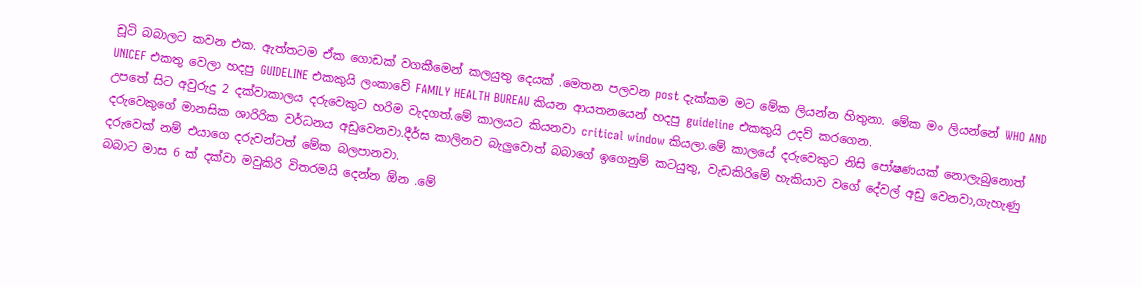චූටි බබාලට කවන එක. ඇත්තටම ඒක ගොඩක් වගකීමෙන් කලයුතු දෙයක් .මෙතන පලවන post දැක්කම මට මේක ලියන්න හිතුනා. මේක මං ලියන්නේ WHO AND UNICEF එකතු වෙලා හදපු GUIDELINE එකකුයි ලංකාවේ FAMILY HEALTH BUREAU කියන ආයතනයෙන් හදපු guideline එකකුයි උදව් කරගෙන.
උපතේ සිට අවුරුදු 2 දක්වාකාලය දරුවෙකුට හරිම වැදගත්.මේ කාලයට කියනවා critical window කියලා.මේ කාලයේ දරුවෙකුට නිසි පෝෂණයක් නොලැබුනොත් දරුවෙකුගේ මානසික ශාරිරික වර්ධනය අඩුවෙනවා.දීර්ඝ කාලිනව බැලුවොත් බබාගේ ඉගෙනුම් කටයුතු, වැඩකිරිමේ හැකියාව වගේ දේවල් අඩු වෙනවා,ගැහැණු දරුවෙක් නම් එයාගෙ දරුවන්ටත් මේක බලපානවා.
බබාට මාස 6 ක් දක්වා මවුකිරි විතරමයි දෙන්න ඕන .මේ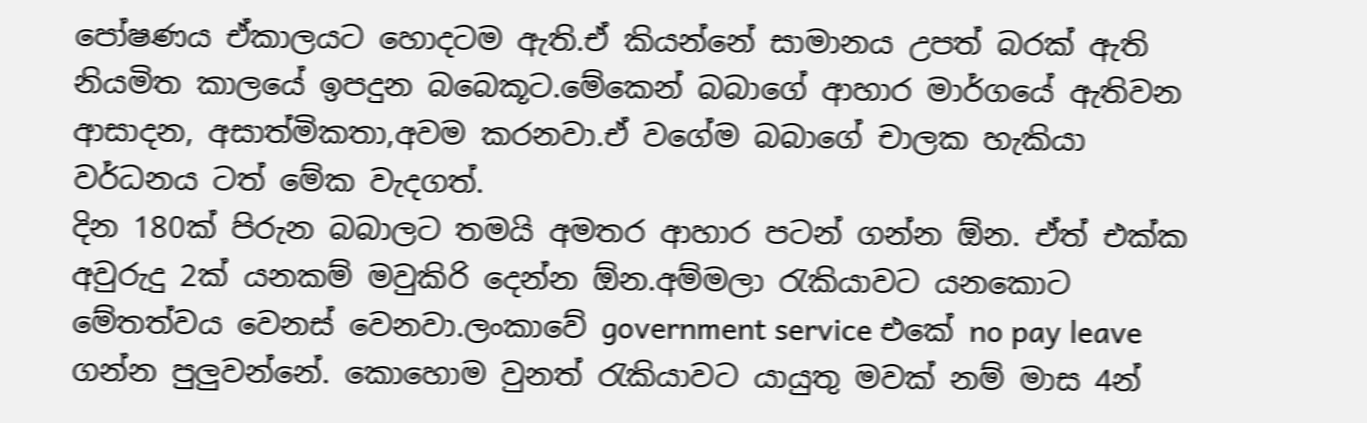පෝෂණය ඒකාලයට හොදටම ඇති.ඒ කියන්නේ සාමානය උපත් බරක් ඇති නියමිත කාලයේ ඉපදුන බබෙකූට.මේකෙන් බබාගේ ආහාර මාර්ගයේ ඇතිවන ආසාදන, අසාත්මිකතා,අවම කරනවා.ඒ වගේම බබාගේ චාලක හැකියා වර්ධනය ටත් මේක වැදගත්.
දින 180ක් පිරුන බබාලට තමයි අමතර ආහාර පටන් ගන්න ඕන. ඒත් එක්ක අවුරුදු 2ක් යනකම් මවුකිරි දෙන්න ඕන.අම්මලා රැකියාවට යනකොට මේතත්වය වෙනස් වෙනවා.ලංකාවේ government service එකේ no pay leave ගන්න පුලුවන්නේ. කොහොම වුනත් රැකියාවට යායුතු මවක් නම් මාස 4න්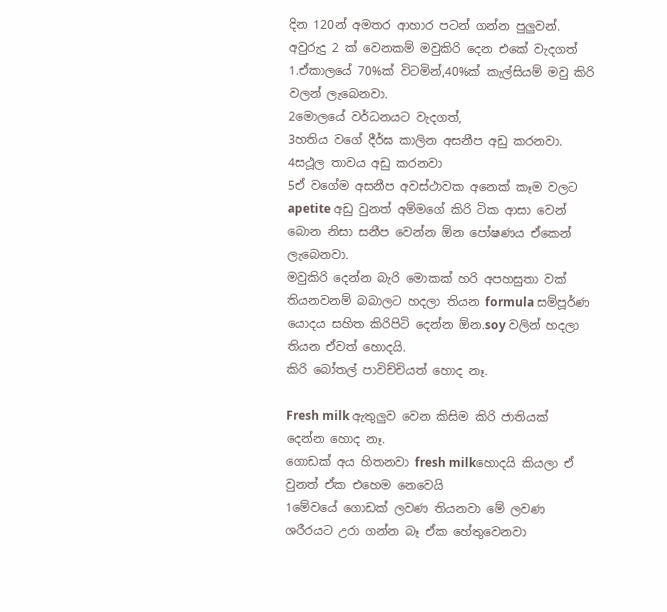දින 120න් අමතර ආහාර පටන් ගන්න පුලුවන්.
අවුරුදු 2 ක් වෙනකම් මවුකිරි දෙන එකේ වැදගත්
1.ඒකාලයේ 70%ක් විටමින්,40%ක් කැල්සියම් මවු කිරි වලන් ලැබෙනවා.
2මොලයේ වර්ධනයට වැදගත්,
3හතිය වගේ දීර්ඝ කාලින අසනීප අඩු කරනවා.
4සථූල තාවය අඩු කරනවා
5ඒ වගේම අසනීප අවස්ථාවක අනෙක් කෑම වලට apetite අඩු වුනත් අම්මගේ කිරි ටික ආසා වෙන් බොන නිසා සනීප වෙන්න ඕන පෝෂණය ඒකෙන් ලැබෙනවා.
මවුකිරි දෙන්න බැරි මොකක් හරි අපහසුතා වක් තියනවනම් බබාලට හදලා තියන formula සම්පූර්ණ යොදය සහිත කිරිපිටි දෙන්න ඕන.soy වලින් හදලා තියන ඒවත් හොදයි.
කිරි බෝතල් පාවිච්චියත් හොද නෑ.

Fresh milk ඇතුලුව වෙන කිසිම කිරි ජාතියක් දෙන්න හොද නෑ.
ගොඩක් අය හිතනවා fresh milkහොදයි කියලා ඒ වුනත් ඒක එහෙම නෙවෙයි
1මේවයේ ගොඩක් ලවණ තියනවා මේ ලවණ ශරීරයට උරා ගන්න බෑ ඒක හේතුවෙනවා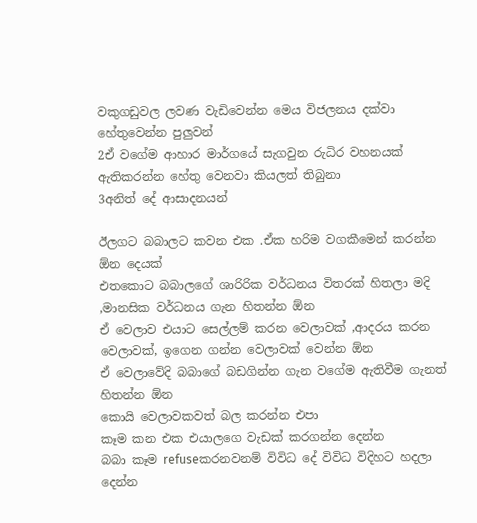වකුගඩුවල ලවණ වැඩිවෙන්න මෙය විජලනය දක්වා හේතුවෙන්න පුලුවන්
2ඒ වගේම ආහාර මාර්ගයේ සැගවුන රුධිර වහනයක් ඇතිකරන්න හේතු වෙනවා කියලත් තිබුනා
3අනිත් දේ ආසාදනයන්

ඊලගට බබාලට කවන එක .ඒක හරිම වගකීමෙන් කරන්න ඕන දෙයක්
එතකොට බබාලගේ ශාරිරික වර්ධනය විතරක් හිතලා මදි ,මානසික වර්ධනය ගැන හිතන්න ඕන
ඒ වෙලාව එයාට සෙල්ලම් කරන වෙලාවක් ,ආදරය කරන වෙලාවක්, ඉගෙන ගන්න වෙලාවක් වෙන්න ඕන
ඒ වෙලාවේදි බබාගේ බඩගින්න ගැන වගේම ඇතිවීම ගැනත් හිතන්න ඕන
කොයි වෙලාවකවත් බල කරන්න එපා
කෑම කන එක එයාලගෙ වැඩක් කරගන්න දෙන්න
බබා කෑම refuseකරනවනම් විවිධ දේ විවිධ විදිහට හදලා දෙන්න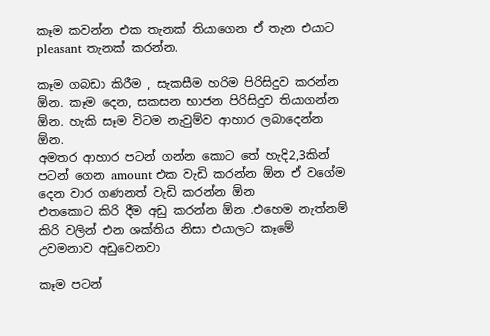කෑම කවන්න එක තැනක් තියාගෙන ඒ තැන එයාට pleasant තැනක් කරන්න.

කෑම ගබඩා කිරීම , සැකසීම හරිම පිරිසිදුව කරන්න ඕන. කෑම දෙන, සකසන භාජන පිරිසිදුව තියාගන්න ඕන. හැකි සෑම විටම නැවුම්ව ආහාර ලබාදෙන්න ඕන.
අමතර ආහාර පටන් ගන්න කොට තේ හැදි2,3කින් පටන් ගෙන amount එක වැඩි කරන්න ඕන ඒ වගේම දෙන වාර ගණනත් වැඩි කරන්න ඕන
එතකොට කිරි දීම අඩු කරන්න ඕන .එහෙම නැත්නම් කිරි වලින් එන ශක්තිය නිසා එයාලට කෑමේ උවමනාව අඩුවෙනවා

කෑම පටන්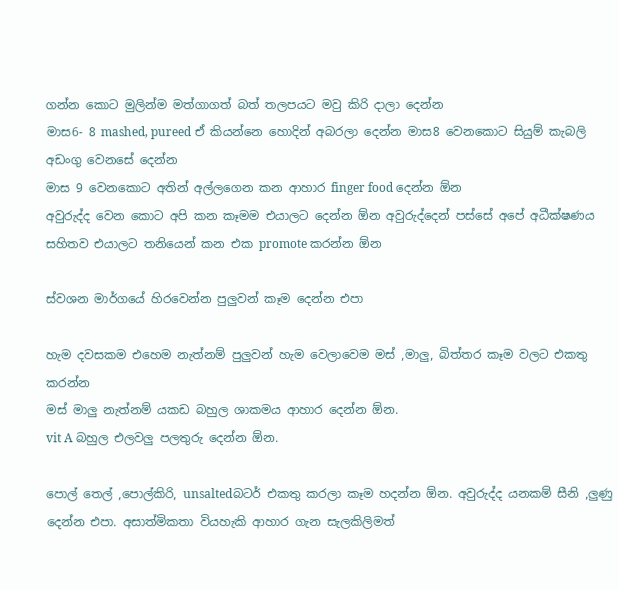ගන්න කොට මුලින්ම මත්ගාගත් බත් තලපයට මවු කිරි දාලා දෙන්න
මාස6- 8 mashed, pureed ඒ කියන්නෙ හොදින් අබරලා දෙන්න මාස8 වෙනකොට සියුම් කැබලි අඩංගු වෙනසේ දෙන්න
මාස 9 වෙනකොට අතින් අල්ලගෙන කන ආහාර finger food දෙන්න ඕන
අවුරුද්ද වෙන කොට අපි කන කෑමම එයාලට දෙන්න ඕන අවුරුද්දෙන් පස්සේ අපේ අධීක්ෂණය සහිතව එයාලට තනියෙන් කන එක promote කරන්න ඕන

ස්වශන මාර්ගයේ හිරවෙන්න පුලුවන් කෑම දෙන්න එපා

හැම දවසකම එහෙම නැත්නම් පුලුවන් හැම වෙලාවෙම මස් ,මාලු, බිත්තර කෑම වලට එකතු කරන්න
මස් මාලු නැත්නම් යකඩ බහුල ශාකමය ආහාර දෙන්න ඕන.
vit A බහුල එලවලු පලතුරු දෙන්න ඕන.

පොල් තෙල් ,පොල්කිරි, unsaltedබටර් එකතු කරලා කෑම හදන්න ඕන. අවුරුද්ද යනකම් සීනි ,ලුණු දෙන්න එපා. අසාත්මිකතා වියහැකි ආහාර ගැන සැලකිලිමත්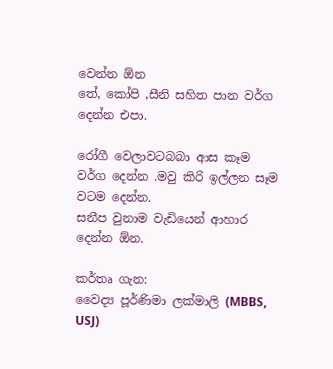වෙන්න ඕන
තේ, කෝපි ,සීනි සහිත පාන වර්ග දෙන්න එපා.

රෝගී වෙලාවටබබා ආස කෑම වර්ග දෙන්න .මවු කිරි ඉල්ලන සෑම වටම දෙන්න.
සනීප වුනාම වැඩියෙන් ආහාර දෙන්න ඕන.

කර්තෘ ගැන:
වෛද්‍ය පූර්ණිමා ලක්මාලි (MBBS, USJ)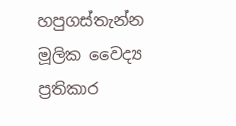හපුගස්තැන්න මූලික වෛද්‍ය ප්‍රතිකාර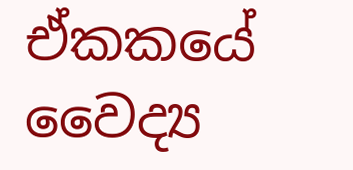ඒකකයේ වෛද්‍ය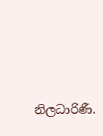නිලධාරිණී.